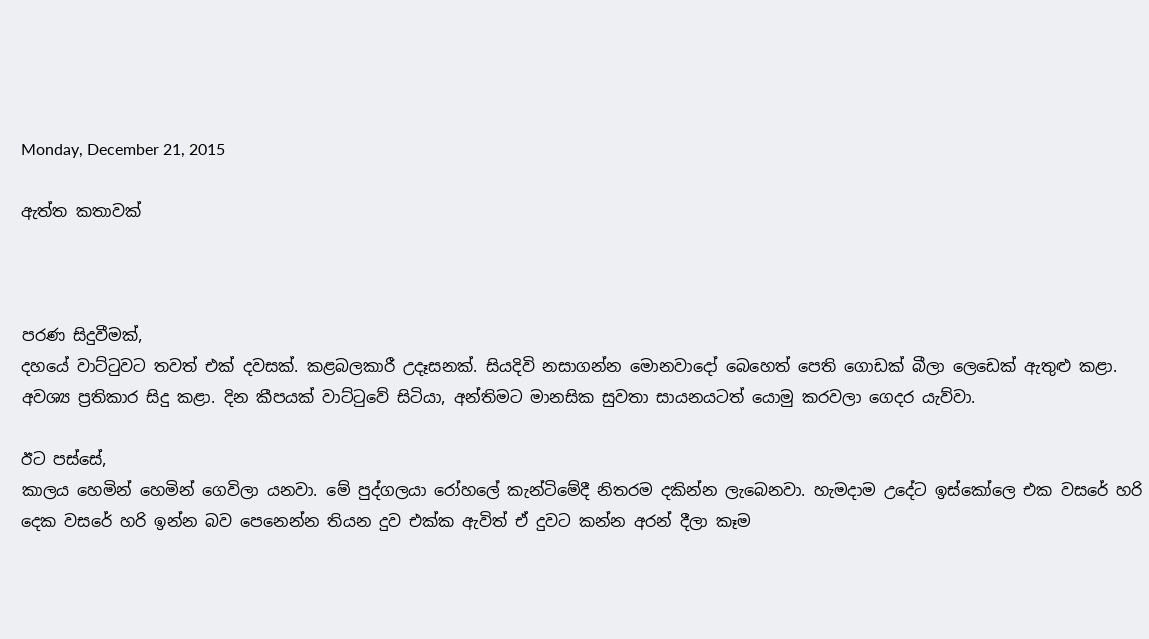Monday, December 21, 2015

ඇත්ත කතාවක්



පරණ සිදුවීමක්,
දහයේ වාට්ටුවට තවත් එක් දවසක්. කළබලකාරී උදෑසනක්. සියදිවි නසාගන්න මොනවාදෝ බෙහෙත් පෙති ගොඩක් බීලා ලෙඩෙක් ඇතුළු කළා. අවශ්‍ය ප්‍රතිකාර සිදු කළා. දින කීපයක් වාට්ටුවේ සිටියා, අන්තිමට මානසික සුවතා සායනයටත් යොමු කරවලා ගෙදර යැව්වා.

ඊට පස්සේ,
කාලය හෙමින් හෙමින් ගෙවිලා යනවා. මේ පුද්ගලයා රෝහලේ කැන්ටිමේදී නිතරම දකින්න ලැබෙනවා. හැමදාම උදේට ඉස්කෝලෙ එක වසරේ හරි දෙක වසරේ හරි ඉන්න බව පෙනෙන්න තියන දුව එක්ක ඇවිත් ඒ දුවට කන්න අරන් දීලා කෑම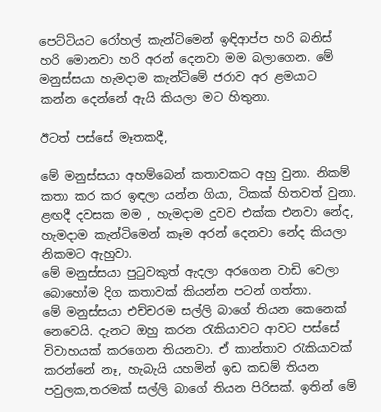පෙට්ටියට රෝහල් කැන්ටිමෙන් ඉඳිආප්ප හරි බනිස් හරි මොනවා හරි අරන් දෙනවා මම බලාගෙන. මේ මනුස්සයා හැමදාම කැන්ටිමේ ජරාව අර ළමයාට කන්න දෙන්නේ ඇයි කියලා මට හිතුනා.

ඊටත් පස්සේ මෑතකදී,

මේ මනුස්සයා අහම්බෙන් කතාවකට අහු වුනා. නිකම් කතා කර කර ඉඳලා යන්න ගියා, ටිකක් හිතවත් වුනා. ළඟදී දවසක මම , හැමදාම දුවව එක්ක එනවා නේද, හැමදාම කැන්ටිමෙන් කෑම අරන් දෙනවා නේද කියලා නිකමට ඇහුවා.
මේ මනුස්සයා පුටුවකුත් ඇදලා අරගෙන වාඩි වෙලා බොහෝම දිග කතාවක් කියන්න පටන් ගත්තා.
මේ මනුස්සයා එච්චරම සල්ලි බාගේ තියන කෙනෙක් නෙවෙයි. දැනට ඔහු කරන රැකියාවට ආවට පස්සේ විවාහයක් කරගෙන තියනවා. ඒ කාන්තාව රැකියාවක් කරන්නේ නෑ, හැබැයි යහමින් ඉඩ කඩම් තියන පවුලක,තරමක් සල්ලි බාගේ තියන පිරිසක්. ඉතින් මේ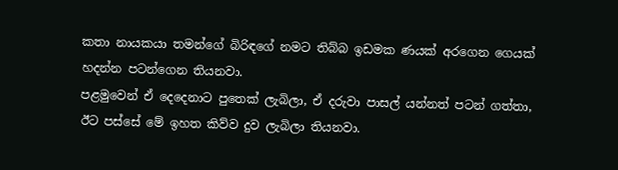කතා නායකයා තමන්ගේ බිරිඳගේ නමට තිබ්බ ඉඩමක ණයක් අරගෙන ගෙයක් හදන්න පටන්ගෙන තියනවා.
පළමුවෙන් ඒ දෙදෙනාට පුතෙක් ලැබිලා, ඒ දරුවා පාසල් යන්නත් පටන් ගත්තා, ඊට පස්සේ මේ ඉහත කිව්ව දුව ලැබිලා තියනවා.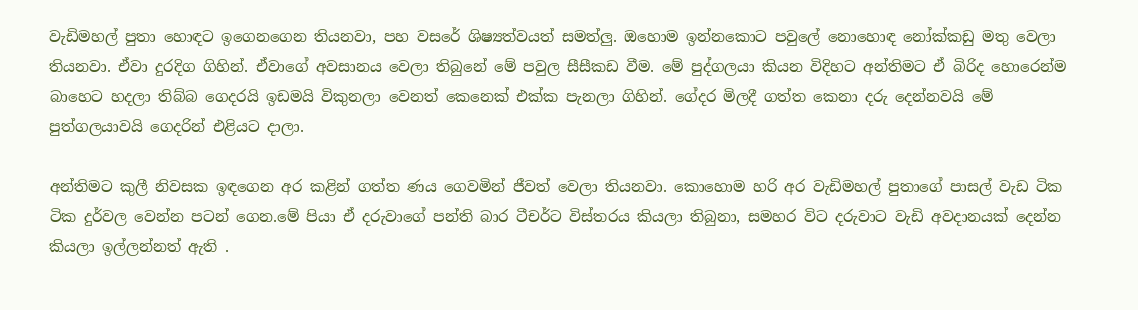වැඩිමහල් පුතා හොඳට ඉගෙනගෙන තියනවා, පහ වසරේ ශිෂ්‍යත්වයත් සමත්ලු. ඔහොම ඉන්නකොට පවුලේ නොහොඳ නෝක්කඩු මතු වෙලා තියනවා. ඒවා දුරදිග ගිහින්. ඒවාගේ අවසානය වෙලා තිබුනේ මේ පවුල සීසීකඩ වීම. මේ පුද්ගලයා කියන විදිහට අන්තිමට ඒ බිරිද හොරෙන්ම බාහෙට හදලා තිබ්බ ගෙදරයි ඉඩමයි විකුනලා වෙනත් කෙනෙක් එක්ක පැනලා ගිහින්. ගේදර මිලදී ගත්ත කෙනා දරු දෙන්නවයි මේ පුත්ගලයාවයි ගෙදරින් එළියට දාලා.

අන්තිමට කුලී නිවසක ඉඳගෙන අර කළින් ගත්ත ණය ගෙවමින් ජීවත් වෙලා තියනවා. කොහොම හරි අර වැඩිමහල් පුතාගේ පාසල් වැඩ ටික ටික දුර්වල වෙන්න පටන් ගෙන.මේ පියා ඒ දරුවාගේ පන්ති බාර ටීචර්ට විස්තරය කියලා තිබුනා, සමහර විට දරුවාට වැඩි අවදානයක් දෙන්න කියලා ඉල්ලන්නත් ඇති .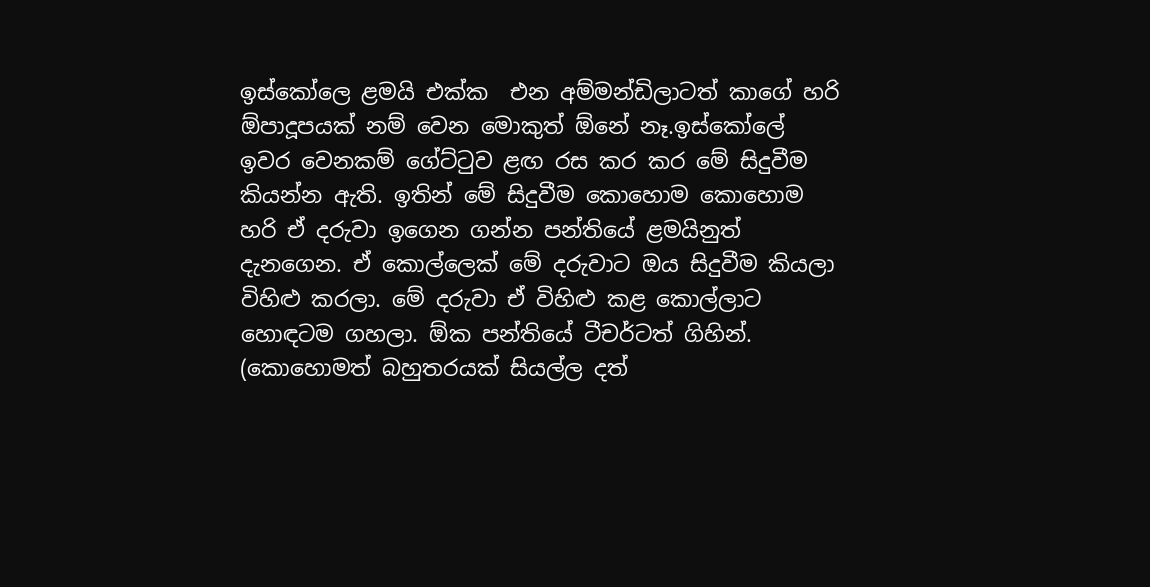ඉස්කෝලෙ ළමයි එක්ක  එන අම්මන්ඩිලාටත් කාගේ හරි ඕපාදූපයක් නම් වෙන මොකුත් ඕනේ නෑ.ඉස්කෝලේ ඉවර වෙනකම් ගේට්ටුව ළඟ රස කර කර මේ සිදුවීම කියන්න ඇති. ඉතින් මේ සිදුවීම කොහොම කොහොම හරි ඒ දරුවා ඉගෙන ගන්න පන්තියේ ළමයිනුත් දැනගෙන. ඒ කොල්ලෙක් මේ දරුවාට ඔය සිදුවීම කියලා විහිළු කරලා. මේ දරුවා ඒ විහිළු කළ කොල්ලාට හොඳටම ගහලා. ඕක පන්තියේ ටීචර්ටත් ගිහින්. (කොහොමත් බහුතරයක් සියල්ල දත්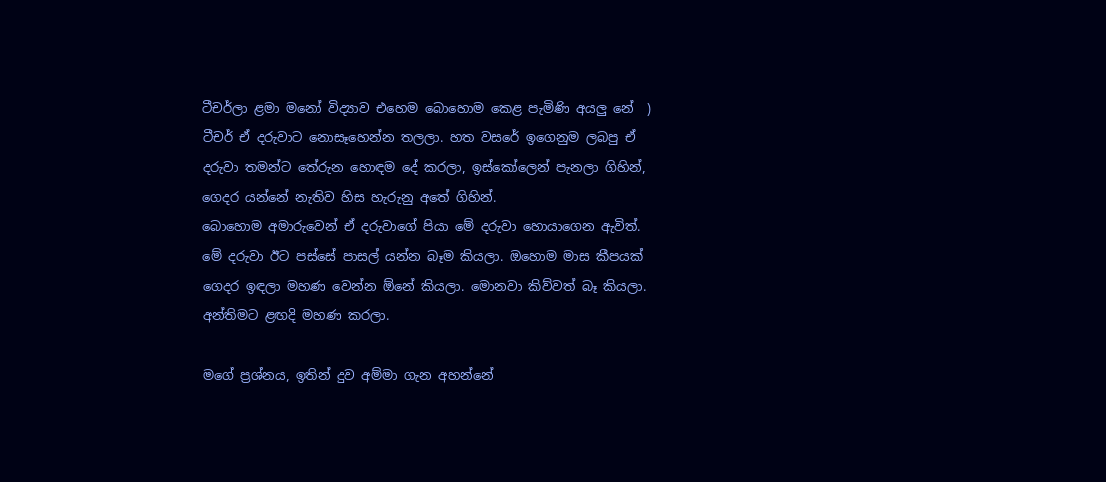ටීචර්ලා ළමා මනෝ විද්‍යාව එහෙම බොහොම කෙළ පැමිණි අයලු නේ  )
ටීචර් ඒ දරුවාට නොසෑහෙන්න තලලා. හත වසරේ ඉගෙනුම ලබපු ඒ දරුවා තමන්ට තේරුන හොඳම දේ කරලා, ඉස්කෝලෙන් පැනලා ගිහින්, ගෙදර යන්නේ නැතිව හිස හැරුනු අතේ ගිහින්.
බොහොම අමාරුවෙන් ඒ දරුවාගේ පියා මේ දරුවා හොයාගෙන ඇවිත්.
මේ දරුවා ඊට පස්සේ පාසල් යන්න බෑම කියලා. ඔහොම මාස කීපයක් ගෙදර ඉඳලා මහණ වෙන්න ඕනේ කියලා. මොනවා කිව්වත් බෑ කියලා. අන්තිමට ළඟදි මහණ කරලා.

මගේ ප්‍රශ්නය, ඉතින් දුව අම්මා ගැන අහන්නේ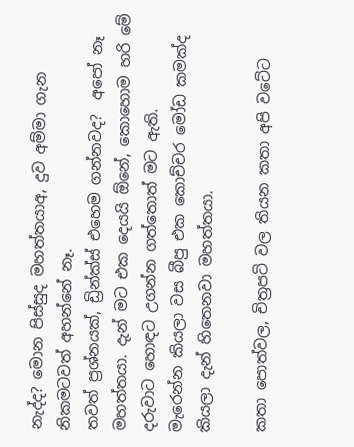නැද්ද? මොන පිස්සුද මහත්තයාඅ, දුව අම්මා ගැන නිකමටවත් අහන්නේ නෑ.
තවත් ප්‍රශ්නයක්, ඩ්‍රින්ක්ස් එහෙම ගන්නවද?  අපෝ නෑ මහත්තයා. දැන් මට එක දෙයයි ඕනේ, කොහොම හරි මේ දරුවාට හොඳට උගන්න ගත්තොත් මට ඇති.
මැරෙන්න කියලා වස බීපු එක කොච්චර මෝඩ කමක්ද කියලා දැන් හිතෙනවා මහත්තයා.

කතා පොත්වල, චිත්‍රපටි වල තියන කතා අපි වටේට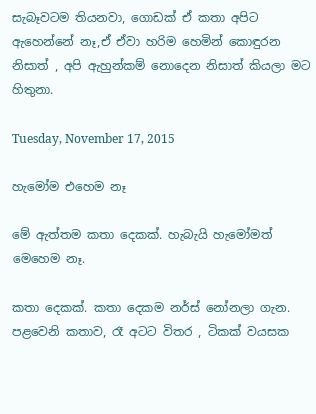සැබෑවටම තියනවා, ගොඩක් ඒ කතා අපිට ඇහෙන්නේ නෑ,ඒ ඒවා හරිම හෙමින් කොඳුරන නිසාත් , අපි ඇහුන්කම් නොදෙන නිසාත් කියලා මට හිතුනා.

Tuesday, November 17, 2015

හැමෝම එහෙම නෑ

මේ ඇත්තම කතා දෙකක්. හැබැයි හැමෝමත් මෙහෙම නෑ.

කතා දෙකක්. කතා දෙකම නර්ස් නෝනලා ගැන.
පළවෙනි කතාව, රෑ අටට විතර , ටිකක් වයසක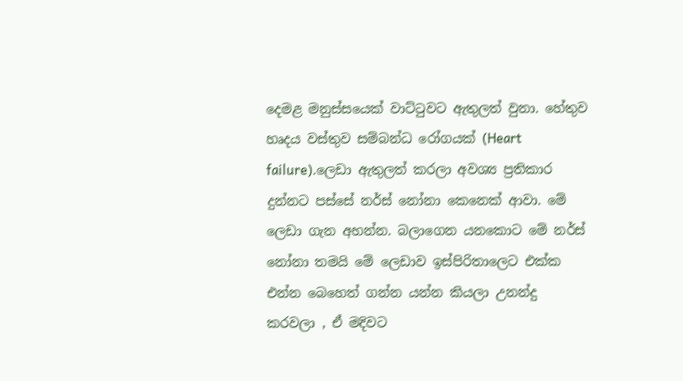දෙමළ මනුස්සයෙක් වාට්ටුවට ඇතුලත් වුනා. හේතුව හෘදය වස්තුව සම්බන්ධ රෝගයක් (Heart failure).ලෙඩා ඇතුලත් කරලා අවශ්‍ය ප්‍රතිකාර දුන්නට පස්සේ නර්ස් නෝනා කෙනෙක් ආවා. මේ ලෙඩා ගැන අහන්න. බලාගෙන යනකොට මේ නර්ස් නෝනා තමයි මේ ලෙඩාව ඉස්පිරිතාලෙට එක්ක එන්න බෙහෙත් ගන්න යන්න කියලා උනන්දු කරවලා , ඒ මදිවට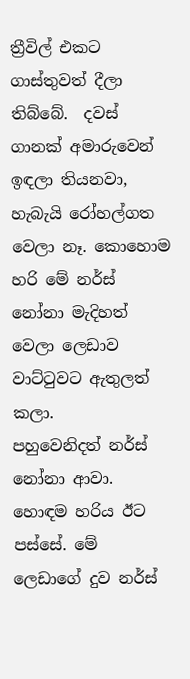ත්‍රීවිල් එකට ගාස්තුවත් දීලා තිබ්බේ.  දවස් ගානක් අමාරුවෙන් ඉඳලා තියනවා, හැබැයි රෝහල්ගත වෙලා නෑ. කොහොම හරි මේ නර්ස් නෝනා මැදිහත් වෙලා ලෙඩාව වාට්ටුවට ඇතුලත් කලා.
පහුවෙනිදත් නර්ස් නෝනා ආවා. හොඳම හරිය ඊට පස්සේ. මේ ලෙඩාගේ දුව නර්ස්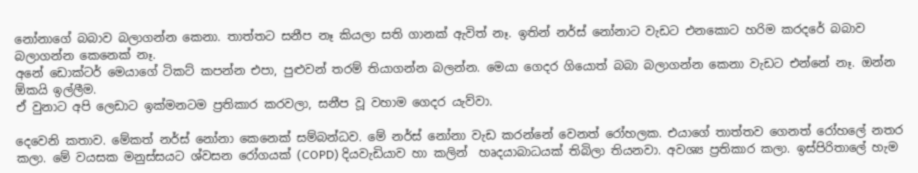නෝනාගේ බබාව බලාගන්න කෙනා. තාත්තට සනීප නෑ කියලා සති ගානක් ඇවිත් නෑ. ඉතින් නර්ස් නෝනාට වැඩට එනකොට හරිම කරදරේ බබාව බලාගන්න කෙනෙක් නෑ.
අනේ ඩොක්ටර් මෙයාගේ ටිකට් කපන්න එපා, පුළුවන් තරම් තියාගන්න බලන්න. මෙයා ගෙදර ගියොත් බබා බලාගන්න කෙනා වැඩට එන්නේ නෑ. ඔන්න ඕකයි ඉල්ලීම.
ඒ වුනාට අපි ලෙඩාට ඉක්මනටම ප්‍රතිකාර කරවලා, සනීප වූ වහාම ගෙදර යැව්වා.

දෙවෙනි කතාව. මේකත් නර්ස් නෝනා කෙනෙක් සම්බන්ධව. මේ නර්ස් නෝනා වැඩ කරන්නේ වෙනත් රෝහලක. එයාගේ තාත්තව ගෙනත් රෝහලේ නතර කලා. මේ වයසක මනුස්සයට ශ්වසන රෝගයක් (COPD) දියවැඩියාව හා කලින්  හෘදයාබාධයක් තිබිලා තියනවා. අවශ්‍ය ප්‍රතිකාර කලා. ඉස්පිරිතාලේ හැම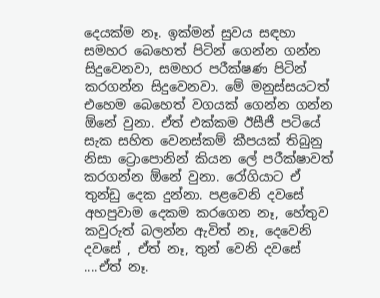දෙයක්ම නෑ. ඉක්මන් සුවය සඳහා සමහර බෙහෙත් පිටින් ගෙන්න ගන්න සිදුවෙනවා, සමහර පරීක්ෂණ පිටින් කරගන්න සිදුවෙනවා. මේ මනුස්සයටත් එහෙම බෙහෙත් වගයක් ගෙන්න ගන්න ඕනේ වුනා. ඒත් එක්කම ඊසීජී පටියේ සැක සහිත වෙනස්කම් කීපයක් තිබුනු නිසා ට්‍රොපොනින් කියන ලේ පරීක්ෂාවත් කරගන්න ඕනේ වුනා. රෝගියාට ඒ තුන්ඩු දෙක දුන්නා. පළවෙනි දවසේ අහපුවාම දෙකම කරගෙන නෑ, හේතුව කවුරුත් බලන්න ඇවිත් නෑ, දෙවෙනි දවසේ , ඒත් නෑ, තුන් වෙනි දවසේ ....ඒත් නෑ.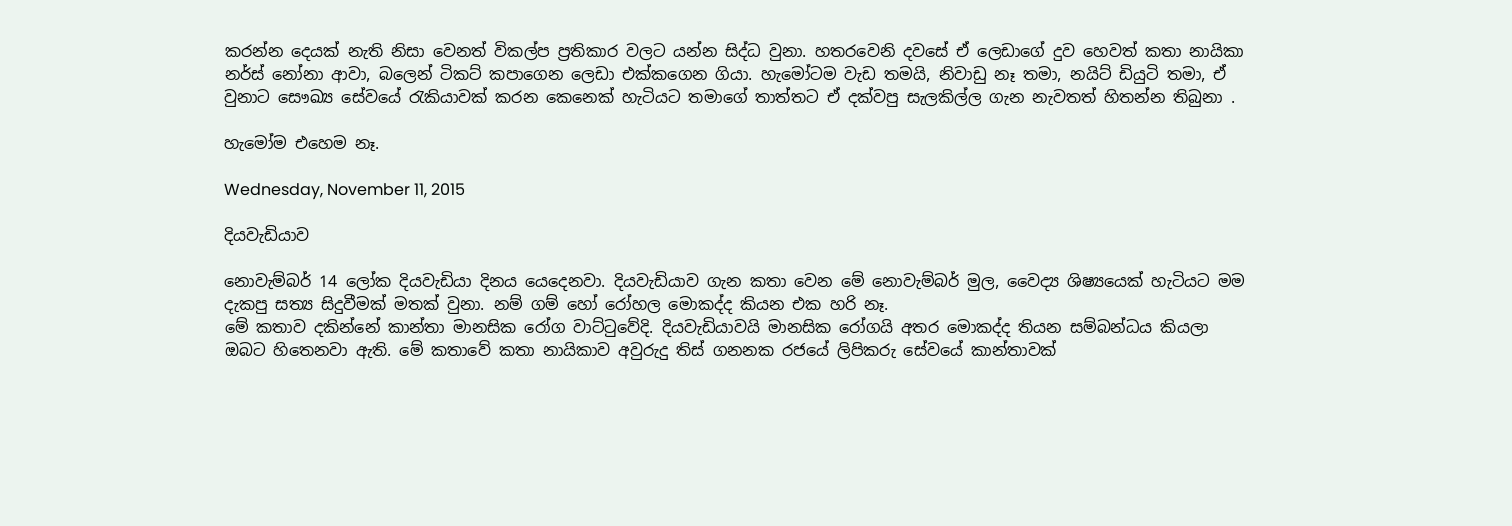කරන්න දෙයක් නැති නිසා වෙනත් විකල්ප ප්‍රතිකාර වලට යන්න සිද්ධ වුනා. හතරවෙනි දවසේ ඒ ලෙඩාගේ දුව හෙවත් කතා නායිකා නර්ස් නෝනා ආවා, බලෙන් ටිකට් කපාගෙන ලෙඩා එක්කගෙන ගියා. හැමෝටම වැඩ තමයි, නිවාඩු නෑ තමා, නයිට් ඩියුටි තමා, ඒ වුනාට සෞඛ්‍ය සේවයේ රැකියාවක් කරන කෙනෙක් හැටියට තමාගේ තාත්තට ඒ දක්වපු සැලකිල්ල ගැන නැවතත් හිතන්න තිබුනා .

හැමෝම එහෙම නෑ.

Wednesday, November 11, 2015

දියවැඩියාව

නොවැම්බර් 14 ලෝක දියවැඩියා දිනය යෙදෙනවා. දියවැඩියාව ගැන කතා වෙන මේ නොවැම්බර් මුල, වෛද්‍ය ශිෂ්‍යයෙක් හැටියට මම දැකපු සත්‍ය සිදුවීමක් මතක් වුනා. නම් ගම් හෝ රෝහල මොකද්ද කියන එක හරි නෑ.
මේ කතාව දකින්නේ කාන්තා මානසික රෝග වාට්ටුවේදි. දියවැඩියාවයි මානසික රෝගයි අතර මොකද්ද තියන සම්බන්ධය කියලා ඔබට හිතෙනවා ඇති. මේ කතාවේ කතා නායිකාව අවුරුදු තිස් ගනනක රජයේ ලිපිකරු සේවයේ කාන්තාවක්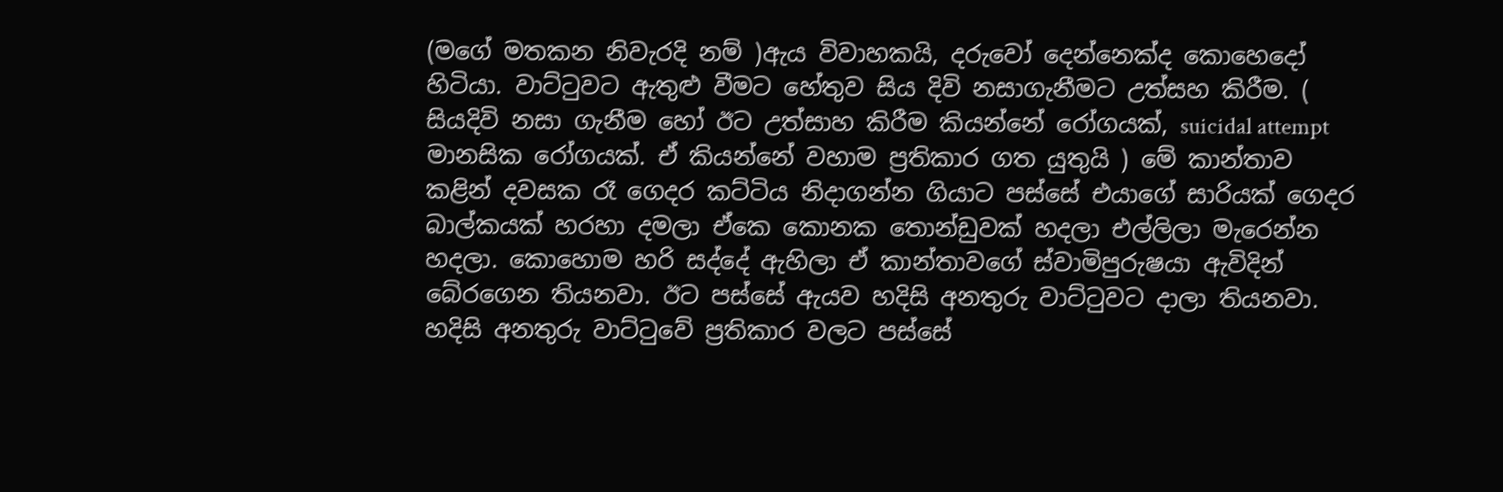(මගේ මතකන නිවැරදි නම් )ඇය විවාහකයි, දරුවෝ දෙන්නෙක්ද කොහෙදෝ හිටියා. වාට්ටුවට ඇතුළු වීමට හේතුව සිය දිවි නසාගැනීමට උත්සහ කිරීම. ( සියදිවි නසා ගැනීම හෝ ඊට උත්සාහ කිරීම කියන්නේ රෝගයක්, suicidal attempt මානසික රෝගයක්. ඒ කියන්නේ වහාම ප්‍රතිකාර ගත යුතුයි ) මේ කාන්තාව කළින් දවසක රෑ ගෙදර කට්ටිය නිදාගන්න ගියාට පස්සේ එයාගේ සාරියක් ගෙදර බාල්කයක් හරහා දමලා ඒකෙ කොනක තොන්ඩුවක් හදලා එල්ලිලා මැරෙන්න හදලා. කොහොම හරි සද්දේ ඇහිලා ඒ කාන්තාවගේ ස්වාමිපුරුෂයා ඇවිදින් බේරගෙන තියනවා. ඊට පස්සේ ඇයව හදිසි අනතුරු වාට්ටුවට දාලා තියනවා. හදිසි අනතුරු වාට්ටුවේ ප්‍රතිකාර වලට පස්සේ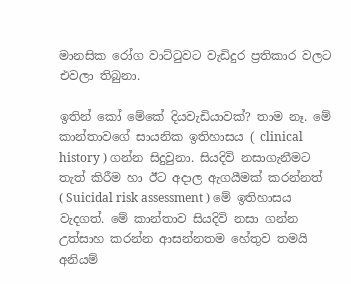මානසික රෝග වාට්ටුවට වැඩිදුර ප්‍රතිකාර වලට එවලා තිබුනා.

ඉතින් කෝ මේකේ දියවැඩියාවක්? තාම නෑ. මේ කාන්තාවගේ සායනික ඉතිහාසය ( clinical history ) ගන්න සිදුවුනා. සියදිවි නසාගැනීමට තැත් කිරීම හා ඊට අදාල ඇගයීමක් කරන්නත් ( Suicidal risk assessment ) මේ ඉතිහාසය වැදගත්. මේ කාන්තාව සියදිවි නසා ගන්න උත්සාහ කරන්න ආසන්නතම හේතුව තමයි අනියම්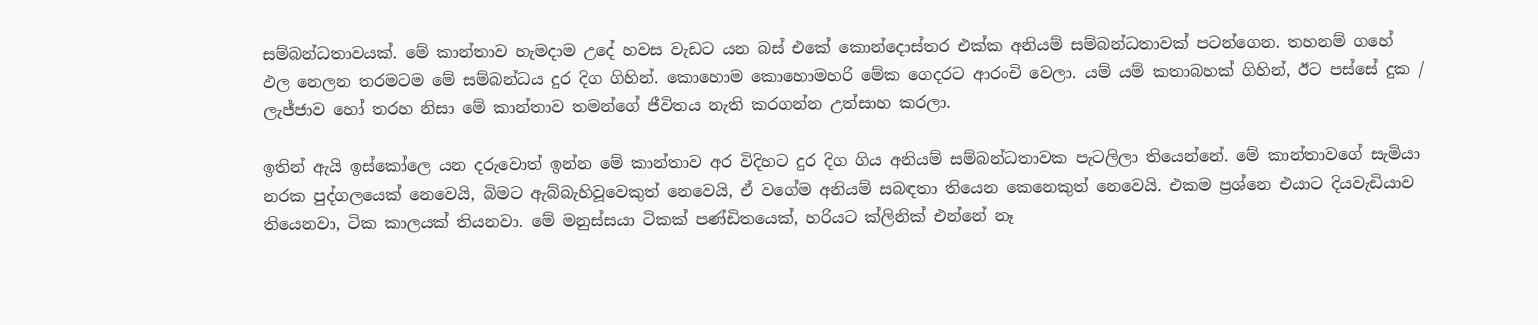සම්බන්ධතාවයක්. මේ කාන්තාව හැමදාම උදේ හවස වැඩට යන බස් එකේ කොන්දොස්තර එක්ක අනියම් සම්බන්ධතාවක් පටන්ගෙන. තහනම් ගහේ ඵල නෙලන තරමටම මේ සම්බන්ධය දුර දිග ගිහින්. කොහොම කොහොමහරි මේක ගෙදරට ආරංචි වෙලා. යම් යම් කතාබහක් ගිහින්, ඊට පස්සේ දුක / ලැජ්ජාව හෝ තරහ නිසා මේ කාන්තාව තමන්ගේ ජීවිතය නැති කරගන්න උත්සාහ කරලා.

ඉතින් ඇයි ඉස්කෝලෙ යන දරුවොත් ඉන්න මේ කාන්තාව අර විදිහට දුර දිග ගිය අනියම් සම්බන්ධතාවක පැටලිලා තියෙන්නේ. මේ කාන්තාවගේ සැමියා නරක පුද්ගලයෙක් නෙවෙයි, බිමට ඇබ්බැහිවූවෙකුත් නෙවෙයි, ඒ වගේම අනියම් සබඳතා තියෙන කෙනෙකුත් නෙවෙයි. එකම ප්‍රශ්නෙ එයාට දියවැඩියාව තියෙනවා, ටික කාලයක් තියනවා. මේ මනුස්සයා ටිකක් පණ්ඩිතයෙක්, හරියට ක්ලිනික් එන්නේ නෑ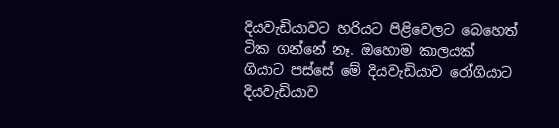දියවැඩියාවට හරියට පිළිවෙලට බෙහෙත් ටික ගන්නේ නෑ. ඔහොම කාලයක් ගියාට පස්සේ මේ දියවැඩියාව රෝගියාට දියවැඩියාව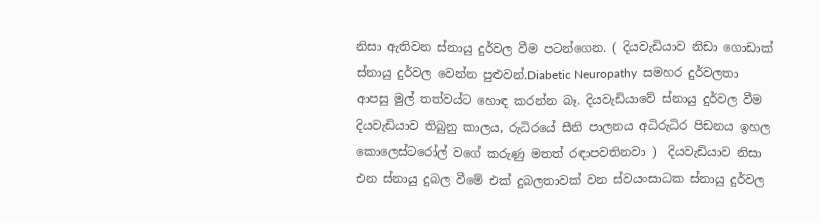නිසා ඇතිවන ස්නායු දුර්වල වීම පටන්ගෙන. ( දියවැඩියාව නිඩා ගොඩාක් ස්නායු දුර්වල වෙන්න පුළුවන්.Diabetic Neuropathy  සමහර දුර්වලතා ආපසු මුල් තත්වය්ට හොඳ කරන්න බෑ. දියවැඩියාවේ ස්නායු දුර්වල වීම දියවැඩියාව තිබුනු කාලය, රුධිරයේ සීනි පාලනය අධිරුධිර පිඩනය ඉහල කොලෙස්ටරෝල් වගේ කරුණු මතත් රඳාපවතිනවා )  දියවැඩියාව නිසා එන ස්නායු දුබල වීමේ එක් දුබලතාවක් වන ස්වයංසාධක ස්නායු දුර්වල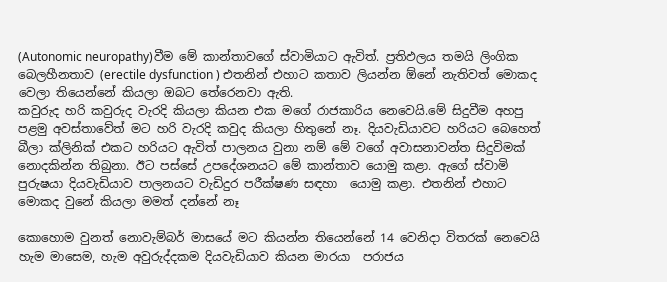(Autonomic neuropathy)වීම මේ කාන්තාවගේ ස්වාමියාට ඇවිත්. ප්‍රතිඵලය තමයි ලිංගික බෙලහීනතාව (erectile dysfunction ) එතනින් එහාට කතාව ලියන්න ඕනේ නැතිවත් මොකද වෙලා තියෙන්නේ කියලා ඔබට තේරෙනවා ඇති.
කවුරුද හරි කවුරුද වැරදි කියලා කියන එක මගේ රාජකාරිය නෙවෙයි.මේ සිදුවීම අහපු පළමු අවස්තාවේත් මට හරි වැරදි කවුද කියලා හිතුනේ නෑ. දියවැඩියාවට හරියට බෙහෙත් බීලා ක්ලිනික් එකට හරියට ඇවිත් පාලනය වුනා නම් මේ වගේ අවාසනාවන්ත සිදුවිමක් නොදකින්න තිබුනා. ඊට පස්සේ උපදේශනයට මේ කාන්තාව යොමු කළා. ඇගේ ස්වාමි පුරුෂයා දියවැඩියාව පාලනයට වැඩිදුර පරීක්ෂණ සඳහා  යොමු කළා. එතනින් එහාට මොකද වුනේ කියලා මමත් දන්නේ නෑ

කොහොම වුනත් නොවැම්බර් මාසයේ මට කියන්න තියෙන්නේ 14 වෙනිදා විතරක් නෙවෙයි හැම මාසෙම, හැම අවුරුද්දකම දියවැඩියාව කියන මාරයා  පරාජය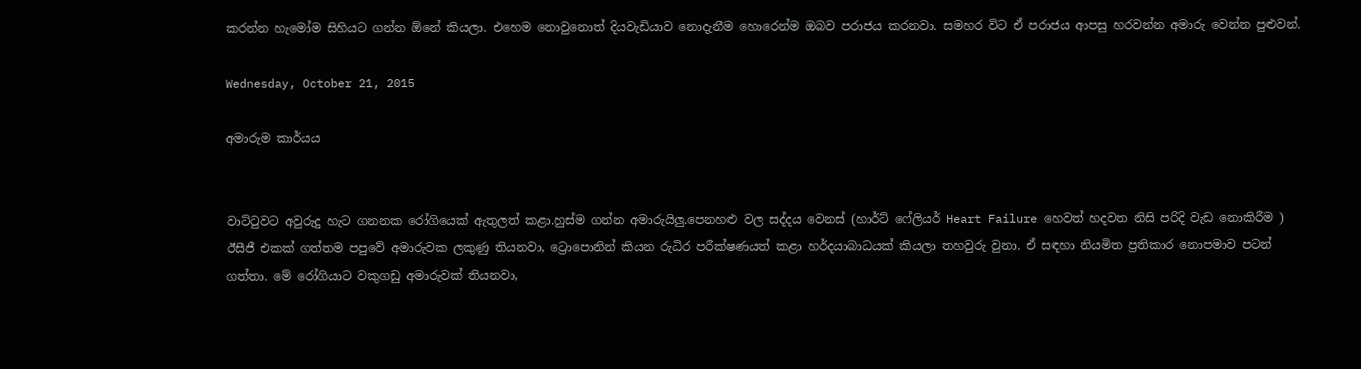කරන්න හැමෝම සිහියට ගන්න ඕනේ කියලා. එහෙම නොවුනොත් දියවැඩියාව නොදැනීම හොරෙන්ම ඔබව පරාජය කරනවා. සමහර විට ඒ පරාජය ආපසු හරවන්න අමාරු වෙන්න පුළුවන්.

Wednesday, October 21, 2015

අමාරුම කාර්යය


වාට්ටුවට අවුරුදු හැට ගනනක රෝගියෙක් ඇතුලත් කළා.හුස්ම ගන්න අමාරුයිලු.පෙනහළු වල සද්දය වෙනස් (හාර්ට් ෆේලියර් Heart Failure හෙවත් හදවත නිසි පරිදි වැඩ නොකිරීම ) ඊසීජී එකක් ගත්තම පපුවේ අමාරුවක ලකුණු තියනවා, ට්‍රොපොනින් කියන රුධිර පරීක්ෂණයත් කළා හර්දයාබාධයක් කියලා තහවුරු වුනා. ඒ සඳහා නියමිත ප්‍රතිකාර නොපමාව පටන් ගත්තා. මේ රෝගියාට වකුගඩු අමාරුවක් තියනවා,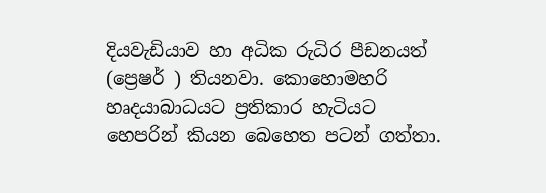දියවැඩියාව හා අධික රුධිර පීඩනයත් (ප්‍රෙෂර් ) තියනවා. කොහොමහරි හෘදයාබාධයට ප්‍රතිකාර හැටියට හෙපරින් කියන බෙහෙත පටන් ගත්තා.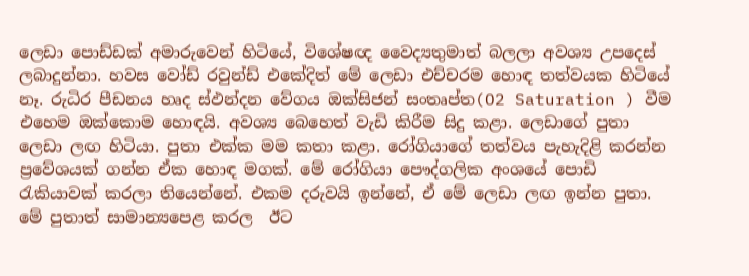ලෙඩා පොඩ්ඩක් අමාරුවෙන් හිටියේ, විශේෂඥ වෛද්‍යතුමාත් බලලා අවශ්‍ය උපදෙස් ලබාදුන්නා. හවස වෝඩ් රවුන්ඩ් එකේදිත් මේ ලෙඩා එච්චරම හොඳ තත්වයක හිටියේ නෑ. රුධිර පීඩනය හෘද ස්ඵන්දන වේගය ඔක්සිජන් සංතෘප්ත(O2 Saturation ) වීම එහෙම ඔක්කොම හොඳයි. අවශ්‍ය බෙහෙත් වැඩි කිරීම සිදු කළා. ලෙඩාගේ පුතා ලෙඩා ලඟ හිටියා. පුතා එක්ක මම කතා කළා. රෝගියාගේ තත්වය පැහැදිළි කරන්න ප්‍රවේශයක් ගන්න ඒක හොඳ මගක්. මේ රෝගියා පෞද්ගලික අංශයේ පොඩි රැකියාවක් කරලා තියෙන්නේ. එකම දරුවයි ඉන්නේ, ඒ මේ ලෙඩා ලඟ ඉන්න පුතා. මේ පුතාත් සාමාන්‍යපෙළ කරල  ඊට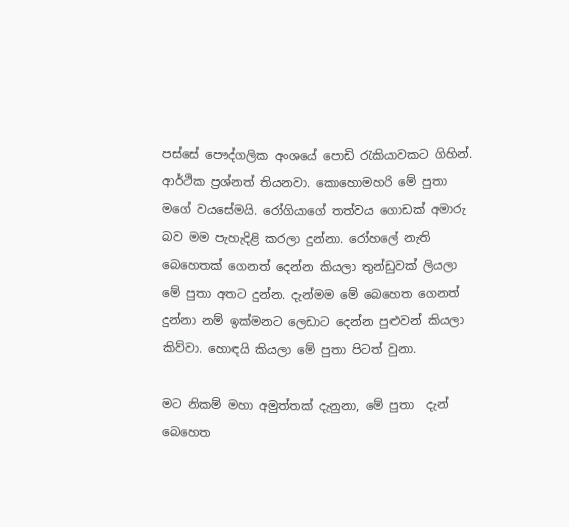පස්සේ පෞද්ගලික අංශයේ පොඩි රැකියාවකට ගිහින්. ආර්ථික ප්‍රශ්නත් තියනවා. කොහොමහරි මේ පුතා මගේ වයසේමයි. රෝගියාගේ තත්වය ගොඩක් අමාරු බව මම පැහැදිළි කරලා දුන්නා. රෝහලේ නැති බෙහෙතක් ගෙනත් දෙන්න කියලා තුන්ඩුවක් ලියලා මේ පුතා අතට දුන්න. දැන්මම මේ බෙහෙත ගෙනත්  දුන්නා නම් ඉක්මනට ලෙඩාට දෙන්න පුළුවන් කියලා කිව්වා. හොඳයි කියලා මේ පුතා පිටත් වුනා.

මට නිකම් මහා අමුත්තක් දැනුනා, මේ පුතා  දැන් බෙහෙත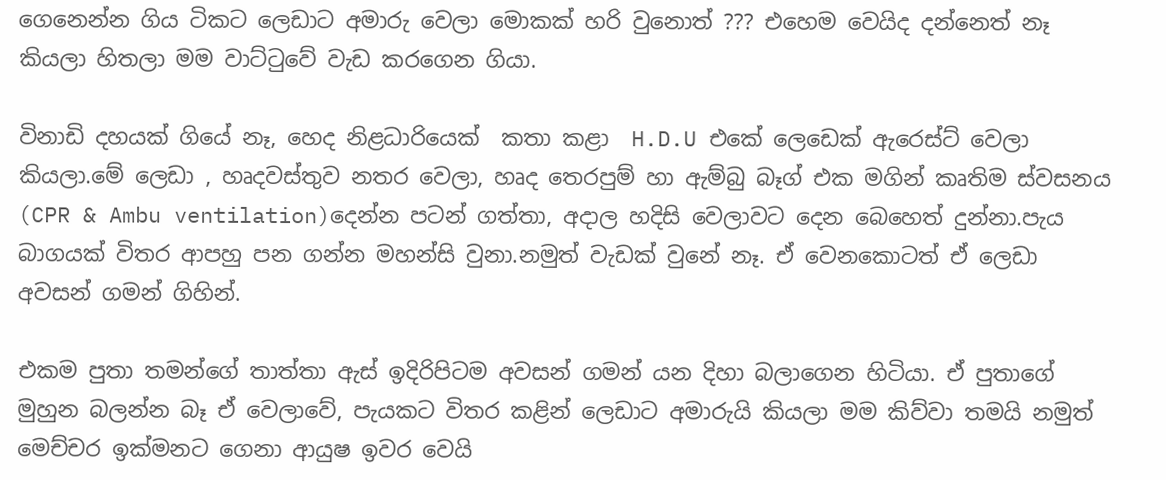ගෙනෙන්න ගිය ටිකට ලෙඩාට අමාරු වෙලා මොකක් හරි වුනොත් ??? එහෙම වෙයිද දන්නෙත් නෑ කියලා හිතලා මම වාට්ටුවේ වැඩ කරගෙන ගියා.

විනාඩි දහයක් ගියේ නෑ, හෙද නිළධාරියෙක්  කතා කළා  H.D.U එකේ ලෙඩෙක් ඇරෙස්ට් වෙලා කියලා.මේ ලෙඩා , හෘදවස්තුව නතර වෙලා, හෘද තෙරපුම් හා ඇම්බු බෑග් එක මගින් කෘතිම ස්වසනය  (CPR & Ambu ventilation)දෙන්න පටන් ගත්තා, අදාල හදිසි වෙලාවට දෙන බෙහෙත් දුන්නා.පැය බාගයක් විතර ආපහු පන ගන්න මහන්සි වුනා.නමුත් වැඩක් වුනේ නෑ. ඒ වෙනකොටත් ඒ ලෙඩා අවසන් ගමන් ගිහින්.

එකම පුතා තමන්ගේ තාත්තා ඇස් ඉදිරිපිටම අවසන් ගමන් යන දිහා බලාගෙන හිටියා. ඒ පුතාගේ මුහුන බලන්න බෑ ඒ වෙලාවේ, පැයකට විතර කළින් ලෙඩාට අමාරුයි කියලා මම කිව්වා තමයි නමුත් මෙච්චර ඉක්මනට ගෙනා ආයුෂ ඉවර වෙයි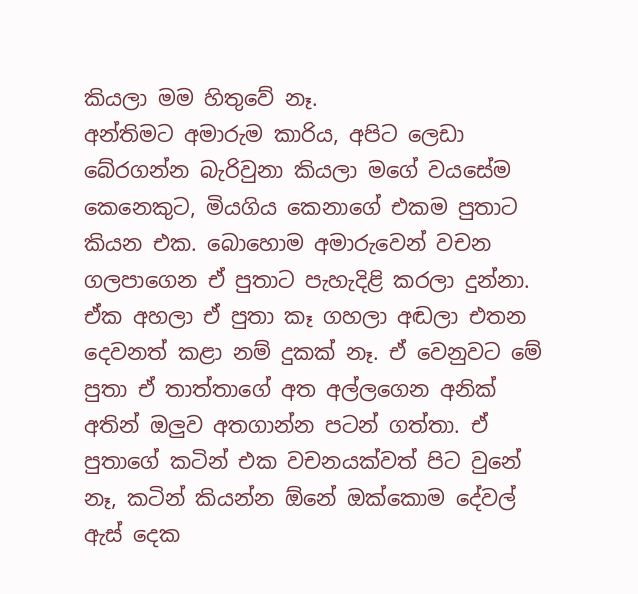කියලා මම හිතුවේ නෑ.
අන්තිමට අමාරුම කාරිය, අපිට ලෙඩා බේරගන්න බැරිවුනා කියලා මගේ වයසේම කෙනෙකුට, මියගිය කෙනාගේ එකම පුතාට කියන එක. බොහොම අමාරුවෙන් වචන ගලපාගෙන ඒ පුතාට පැහැදිළි කරලා දුන්නා. ඒක අහලා ඒ පුතා කෑ ගහලා අඬලා එතන දෙවනත් කළා නම් දුකක් නෑ. ඒ වෙනුවට මේ පුතා ඒ තාත්තාගේ අත අල්ලගෙන අනික් අතින් ඔලුව අතගාන්න පටන් ගත්තා. ඒ පුතාගේ කටින් එක වචනයක්වත් පිට වුනේ නෑ, කටින් කියන්න ඕනේ ඔක්කොම දේවල් ඇස් දෙක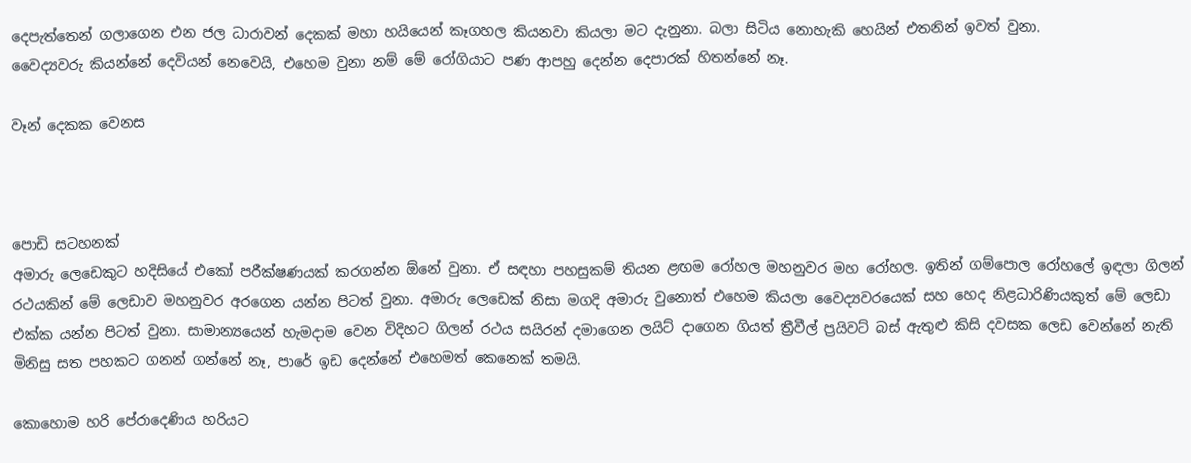දෙපැත්තෙන් ගලාගෙන එන ජල ධාරාවන් දෙකක් මහා හයියෙන් කෑගහල කියනවා කියලා මට දැනුනා. බලා සිටිය නොහැකි හෙයින් එතනින් ඉවත් වුනා.
වෛද්‍යවරු කියන්නේ දෙවියන් නෙවෙයි, එහෙම වුනා නම් මේ රෝගියාට පණ ආපහු දෙන්න දෙපාරක් හිතන්නේ නෑ.

වෑන් දෙකක වෙනස



පොඩි සටහනක්
අමාරු ලෙඩෙකුට හදිසියේ එකෝ පරීක්ෂණයක් කරගන්න ඕනේ වුනා. ඒ සඳහා පහසුකම් තියන ළඟම රෝහල මහනුවර මහ රෝහල. ඉතින් ගම්පොල රෝහලේ ඉඳලා ගිලන් රථයකින් මේ ලෙඩාව මහනුවර අරගෙන යන්න පිටත් වුනා. අමාරු ලෙඩෙක් නිසා මගදි අමාරු වුනොත් එහෙම කියලා වෛද්‍යවරයෙක් සහ හෙද නිළධාරිණියකුත් මේ ලෙඩා එක්ක යන්න පිටත් වුනා. සාමාන්‍යයෙන් හැමදාම වෙන විදිහට ගිලන් රථය සයිරන් දමාගෙන ලයිට් දාගෙන ගියත් ත්‍රීවීල් ප්‍රයිවට් බස් ඇතුළු කිසි දවසක ලෙඩ වෙන්නේ නැති මිනිසු සත පහකට ගනන් ගන්නේ නෑ, පාරේ ඉඩ දෙන්නේ එහෙමත් කෙනෙක් තමයි.

කොහොම හරි පේරාදෙණිය හරියට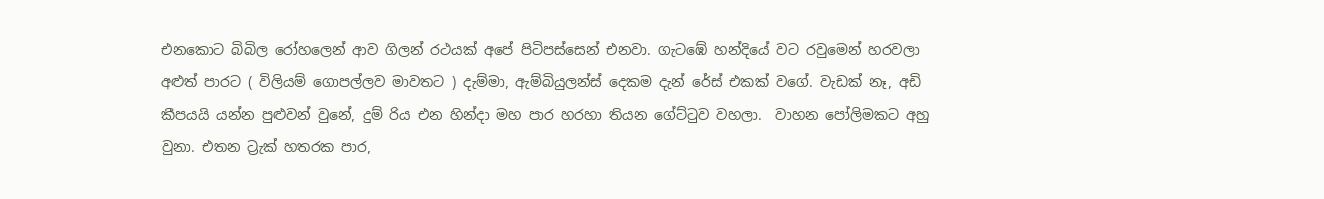එනකොට බිබිල රෝහලෙන් ආව ගිලන් රථයක් අපේ පිටිපස්සෙන් එනවා. ගැටඹේ හන්දියේ වට රවුමෙන් හරවලා අළුත් පාරට ( විලියම් ගොපල්ලව මාවතට ) දැම්මා, ඇම්බියුලන්ස් දෙකම දැන් රේස් එකක් වගේ. වැඩක් නෑ, අඩි කීපයයි යන්න පුළුවන් වුනේ, දුම් රිය එන හින්දා මහ පාර හරහා තියන ගේට්ටුව වහලා.  වාහන පෝලිමකට අහු වුනා. එතන ට්‍රැක් හතරක පාර,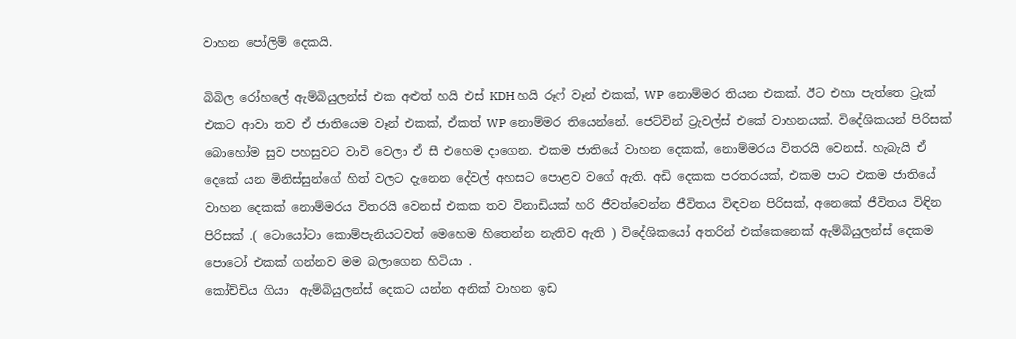වාහන පෝලිම් දෙකයි.

බිබිල රෝහලේ ඇම්බියුලන්ස් එක අළුත් හයි එස් KDH හයි රූෆ් වෑන් එකක්, WP නොම්මර තියන එකක්. ඊට එහා පැත්තෙ ට්‍රැක් එකට ආවා තව ඒ ජාතියෙම වෑන් එකක්, ඒකත් WP නොම්මර තියෙන්නේ. ජෙට්වින් ට්‍රැවල්ස් එකේ වාහනයක්. විදේශිකයන් පිරිසක් බොහෝම සුව පහසුවට වාවි වෙලා ඒ සී එහෙම දාගෙන. එකම ජාතියේ වාහන දෙකක්, නොම්මරය විතරයි වෙනස්. හැබැයි ඒ දෙකේ යන මිනිස්සුන්ගේ හිත් වලට දැනෙන දේවල් අහසට පොළව වගේ ඇති. අඩි දෙකක පරතරයක්, එකම පාට එකම ජාතියේ වාහන දෙකක් නොම්මරය විතරයි වෙනස් එකක තව විනාඩියක් හරි ජීවත්වෙන්න ජීවිතය විඳවන පිරිසක්, අනෙකේ ජීවිතය විඳින පිරිසක් .( ටොයෝටා කොම්පැනියටවත් මෙහෙම හිතෙන්න නැතිව ඇති ) විදේශිකයෝ අතරින් එක්කෙනෙක් ඇම්බියුලන්ස් දෙකම පොටෝ එකක් ගන්නව මම බලාගෙන හිටියා .
කෝච්චිය ගියා  ඇම්බියුලන්ස් දෙකට යන්න අනික් වාහන ඉඩ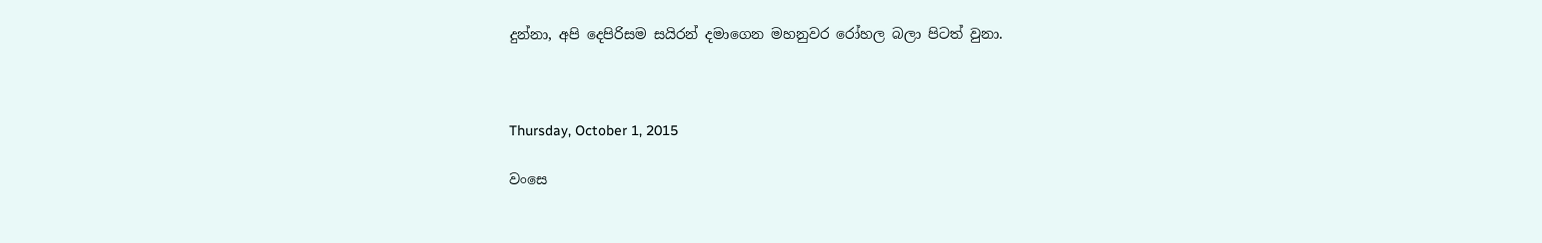දුන්නා, අපි දෙපිරිසම සයිරන් දමාගෙන මහනුවර රෝහල බලා පිටත් වුනා.



Thursday, October 1, 2015

වංසෙ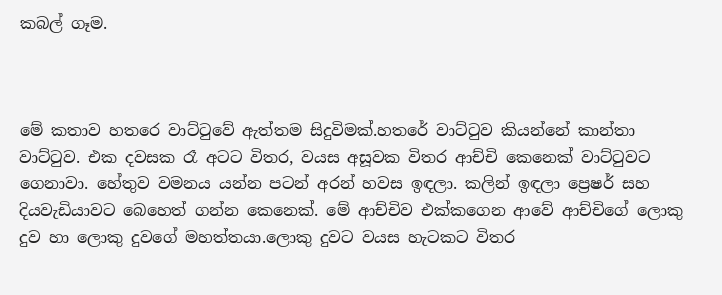කබල් ගෑම.



මේ කතාව හතරෙ වාට්ටුවේ ඇත්තම සිදුවිමක්.හතරේ වාට්ටුව කියන්නේ කාන්තා වාට්ටුව. එක දවසක රෑ අටට විතර, වයස අසූවක විතර ආච්චි කෙනෙක් වාට්ටුවට ගෙනාවා. හේතුව වමනය යන්න පටන් අරන් හවස ඉඳලා. කලින් ඉඳලා ප්‍රෙෂර් සහ දියවැඩියාවට බෙහෙත් ගන්න කෙනෙක්. මේ ආච්චිව එක්කගෙන ආවේ ආච්චිගේ ලොකු දුව හා ලොකු දුවගේ මහත්තයා.ලොකු දුවට වයස හැටකට විතර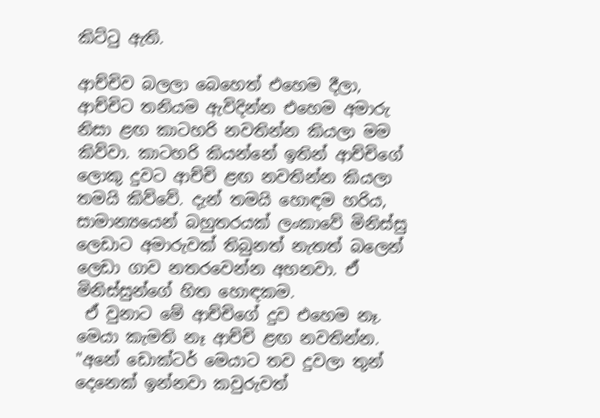කිට්ටු ඇති.

ආච්චිව බලලා බෙහෙත් එහෙම දීලා, ආච්චිට තනියම ඇවිදින්න එහෙම අමාරු නිසා ළඟ කාටහරි නවතින්න කියලා මම කිව්වා. කාටහරි කියන්නේ ඉතින් ආච්චිගේ ලොකු දුවට ආච්චි ළඟ නවතින්න කියලා තමයි කිව්වේ. දැන් තමයි හොඳම හරිය, සාමාන්‍යයෙන් බහුතරයක් ලංකාවේ මිනිස්සු ලෙඩාට අමාරුවක් තිබුනත් නැතත් බලෙන් ලෙඩා ගාව නතරවෙන්න අහනවා. ඒ මිනිස්සුන්ගේ හිත හොඳකම.
 ඒ වුනාට මේ ආච්චිගේ දුව එහෙම නෑ. මෙයා කැමති නෑ ආච්චි ළඟ නවතින්න. "අනේ ඩොක්ටර් මෙයාට තව දුවලා තුන් දෙනෙක් ඉන්නවා කවුරුවත්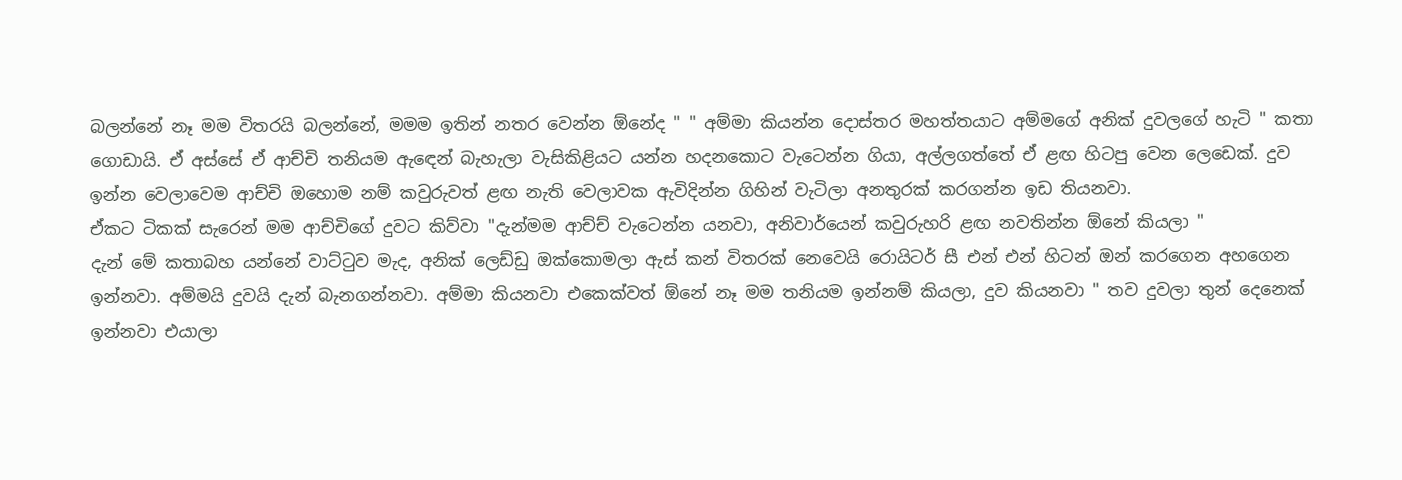බලන්නේ නෑ මම විතරයි බලන්නේ, මමම ඉතින් නතර වෙන්න ඕනේද " " අම්මා කියන්න දොස්තර මහත්තයාට අම්මගේ අනික් දුවලගේ හැටි " කතා ගොඩායි. ඒ අස්සේ ඒ ආච්චි තනියම ඇඳෙන් බැහැලා වැසිකිළියට යන්න හදනකොට වැටෙන්න ගියා, අල්ලගත්තේ ඒ ළඟ හිටපු වෙන ලෙඩෙක්. දුව ඉන්න වෙලාවෙම ආච්චි ඔහොම නම් කවුරුවත් ළඟ නැති වෙලාවක ඇවිදින්න ගිහින් වැටිලා අනතුරක් කරගන්න ඉඩ තියනවා.
ඒකට ටිකක් සැරෙන් මම ආච්චිගේ දුවට කිව්වා "දැන්මම ආච්ච් වැටෙන්න යනවා, අනිවාර්යෙන් කවුරුහරි ළඟ නවතින්න ඕනේ කියලා "
දැන් මේ කතාබහ යන්නේ වාට්ටුව මැද, අනික් ලෙඩ්ඩු ඔක්කොමලා ඇස් කන් විතරක් නෙවෙයි රොයිටර් සී එන් එන් හිටන් ඔන් කරගෙන අහගෙන ඉන්නවා. අම්මයි දුවයි දැන් බැනගන්නවා. අම්මා කියනවා එකෙක්වත් ඕනේ නෑ මම තනියම ඉන්නම් කියලා, දුව කියනවා " තව දුවලා තුන් දෙනෙක් ඉන්නවා එයාලා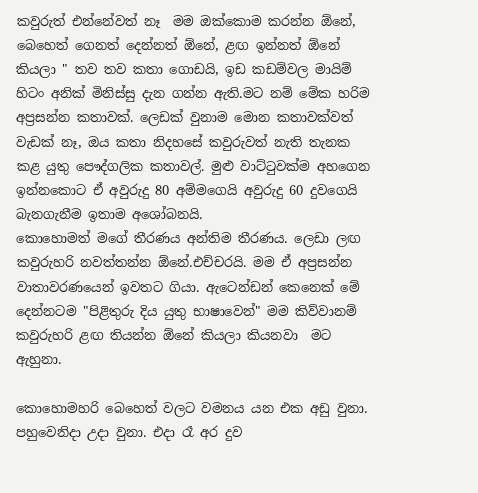කවුරුත් එන්නේවත් නෑ  මම ඔක්කොම කරන්න ඕනේ, බෙහෙත් ගෙනත් දෙන්නත් ඕනේ, ළඟ ඉන්නත් ඕනේ කියලා " තව තව කතා ගොඩයි, ඉඩ කඩම්වල මායිම් හිටං අනික් මිනිස්සු දැන ගන්න ඇති.මට නම් මේක හරිම අප්‍රසන්න කතාවක්. ලෙඩක් වුනාම මොන කතාවක්වත් වැඩක් නෑ, ඔය කතා නිදහසේ කවුරුවත් නැති තැනක කළ යුතු පෞද්ගලික කතාවල්. මුළු වාට්ටුවක්ම අහගෙන ඉන්නකොට ඒ අවුරුදු 80 අම්මගෙයි අවුරුදු 60 දුවගෙයි  බැනගැනීම ඉතාම අශෝබනයි.
කොහොමත් මගේ තීරණය අන්තිම තීරණය. ලෙඩා ලඟ කවුරුහරි නවත්තන්න ඕනේ.එච්චරයි. මම ඒ අප්‍රසන්න වාතාවරණයෙන් ඉවතට ගියා. ඇටෙන්ඩන් කෙනෙක් මේ දෙන්නටම "පිළිතුරු දිය යුතු භාෂාවෙන්" මම කිව්වානම් කවුරුහරි ළඟ තියන්න ඕනේ කියලා කියනවා  මට ඇහුනා.

කොහොමහරි බෙහෙත් වලට වමනය යන එක අඩු වුනා.
පහුවෙනිදා උදා වුනා. එදා රෑ අර දුව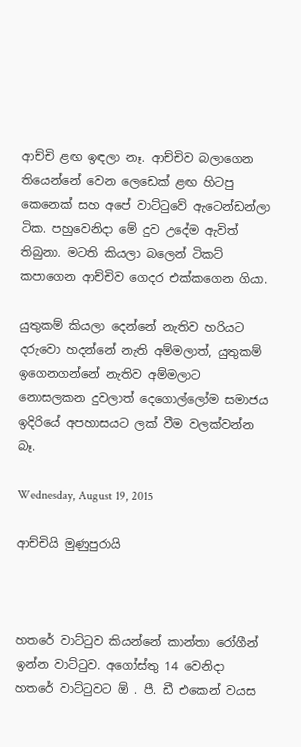ආච්චි ළඟ ඉඳලා නෑ. ආච්චිව බලාගෙන තියෙන්නේ වෙන ලෙඩෙක් ළඟ හිටපු කෙනෙක් සහ අපේ වාට්ටුවේ ඇටෙන්ඩන්ලා ටික. පහුවෙනිදා මේ දුව උදේම ඇවිත් තිබුනා. මටති කියලා බලෙන් ටිකට් කපාගෙන ආච්චිව ගෙදර එක්කගෙන ගියා.

යුතුකම් කියලා දෙන්නේ නැතිව හරියට දරුවො හදන්නේ නැති අම්මලාත්, යුතුකම් ඉගෙනගන්නේ නැතිව අම්මලාට නොසලකන දුවලාත් දෙගොල්ලෝම සමාජය ඉදිරියේ අපහාසයට ලක් වීම වලක්වන්න බෑ.

Wednesday, August 19, 2015

ආච්චියි මුණුපුරායි



හතරේ වාට්ටුව කියන්නේ කාන්තා රෝගීන් ඉන්න වාට්ටුව. අගෝස්තු 14 වෙනිදා හතරේ වාට්ටුවට ඕ . පී. ඩී එකෙන් වයස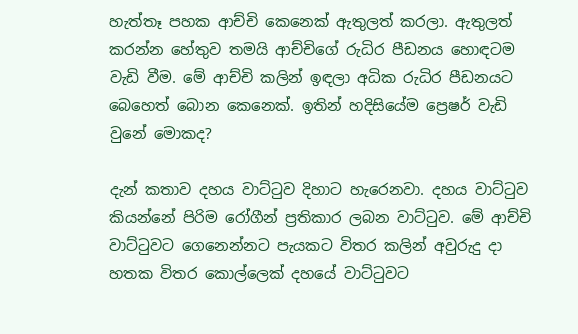හැත්තෑ පහක ආච්චි කෙනෙක් ඇතුලත් කරලා. ඇතුලත් කරන්න හේතුව තමයි ආච්චිගේ රුධිර පීඩනය හොඳටම වැඩි වීම. මේ ආච්චි කලින් ඉඳලා අධික රුධිර පීඩනයට බෙහෙත් බොන කෙනෙක්. ඉතින් හදිසියේම ප්‍රෙෂර් වැඩි වුනේ මොකද?

දැන් කතාව දහය වාට්ටුව දිහාට හැරෙනවා. දහය වාට්ටුව කියන්නේ පිරිම රෝගීන් ප්‍රතිකාර ලබන වාට්ටුව. මේ ආච්චි වාට්ටුවට ගෙනෙන්නට පැයකට විතර කලින් අවුරුදු දා හතක විතර කොල්ලෙක් දහයේ වාට්ටුවට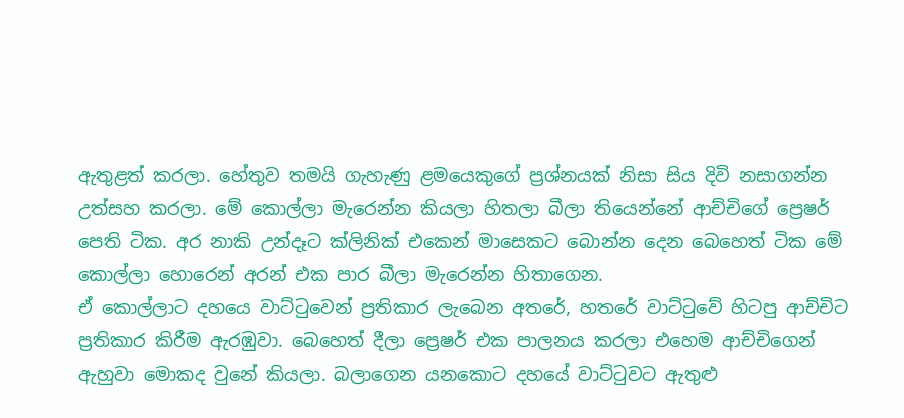ඇතුළත් කරලා. හේතුව තමයි ගැහැණු ළමයෙකුගේ ප්‍රශ්නයක් නිසා සිය දිවි නසාගන්න උත්සහ කරලා. මේ කොල්ලා මැරෙන්න කියලා හිතලා බීලා තියෙන්නේ ආච්චිගේ ප්‍රෙෂර් පෙති ටික. අර නාකි උන්දෑට ක්ලිනික් එකෙන් මාසෙකට බොන්න දෙන බෙහෙත් ටික මේ කොල්ලා හොරෙන් අරන් එක පාර බීලා මැරෙන්න හිතාගෙන.
ඒ කොල්ලාට දහයෙ වාට්ටුවෙන් ප්‍රතිකාර ලැබෙන අතරේ, හතරේ වාට්ටුවේ හිටපු ආච්චිට ප්‍රතිකාර කිරීම ඇරඹුවා. බෙහෙත් දීලා ප්‍රෙෂර් එක පාලනය කරලා එහෙම ආච්චිගෙන් ඇහුවා මොකද වුනේ කියලා. බලාගෙන යනකොට දහයේ වාට්ටුවට ඇතුළු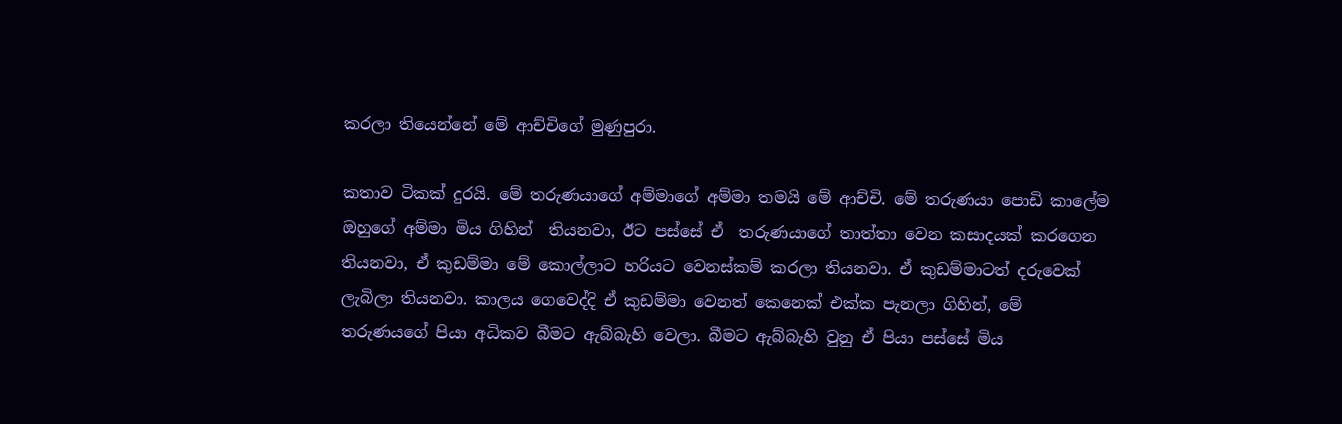කරලා තියෙන්නේ මේ ආච්චිගේ මුණුපුරා.

කතාව ටිකක් දුරයි. මේ තරුණයාගේ අම්මාගේ අම්මා තමයි මේ ආච්චි. මේ තරුණයා පොඩි කාලේම ඔහුගේ අම්මා මිය ගිහින්  තියනවා, ඊට පස්සේ ඒ  තරුණයාගේ තාත්තා වෙන කසාදයක් කරගෙන තියනවා, ඒ කුඩම්මා මේ කොල්ලාට හරියට වෙනස්කම් කරලා තියනවා. ඒ කුඩම්මාටත් දරුවෙක් ලැබිලා තියනවා. කාලය ගෙවෙද්දි ඒ කුඩම්මා වෙනත් කෙනෙක් එක්ක පැනලා ගිහින්, මේ තරුණයගේ පියා අධිකව බීමට ඇබ්බැහි වෙලා. බීමට ඇබ්බැහි වුනු ඒ පියා පස්සේ මිය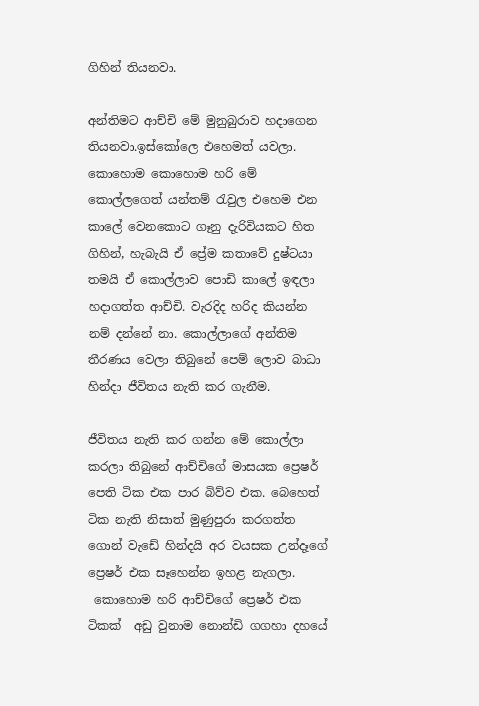ගිහින් තියනවා.

අන්තිමට ආච්චි මේ මුනුබුරාව හදාගෙන තියනවා.ඉස්කෝලෙ එහෙමත් යවලා. කොහොම කොහොම හරි මේ කොල්ලගෙත් යන්තම් රැවුල එහෙම එන කාලේ වෙනකොට ගෑනු දැරිවියකට හිත ගිහින්, හැබැයි ඒ ප්‍රේම කතාවේ දුෂ්ටයා තමයි ඒ කොල්ලාව පොඩි කාලේ ඉඳලා හදාගත්ත ආච්චි. වැරදිද හරිද කියන්න නම් දන්නේ නා. කොල්ලාගේ අන්තිම තීරණය වෙලා තිබුනේ පෙම් ලොව බාධා හින්දා ජීවිතය නැති කර ගැනීම.

ජීවිතය නැති කර ගන්න මේ කොල්ලා කරලා තිබුනේ ආච්චිගේ මාසයක ප්‍රෙෂර් පෙති ටික එක පාර බිව්ව එක. බෙහෙත් ටික නැති නිසාත් මුණුපුරා කරගත්ත ගොන් වැඩේ හින්දයි අර වයසක උන්දෑගේ ප්‍රෙෂර් එක සෑහෙන්න ඉහළ නැගලා.
 කොහොම හරි ආච්චිගේ ප්‍රෙෂර් එක ටිකක්  අඩු වුනාම නොන්ඩි ගගහා දහයේ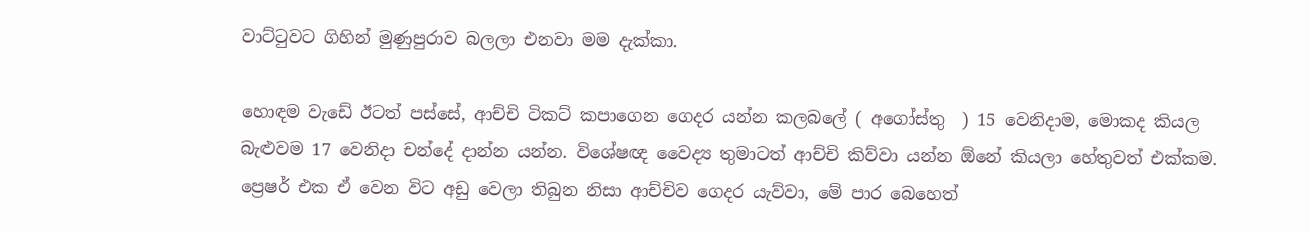වාට්ටුවට ගිහින් මුණුපුරාව බලලා එනවා මම දැක්කා.

හොඳම වැඩේ ඊටත් පස්සේ, ආච්චි ටිකට් කපාගෙන ගෙදර යන්න කලබලේ ( අගෝස්තු  ) 15 වෙනිදාම, මොකද කියල බැළුවම 17 වෙනිදා චන්දේ දාන්න යන්න. විශේෂඥ වෛද්‍ය තුමාටත් ආච්චි කිව්වා යන්න ඕනේ කියලා හේතුවත් එක්කම. ප්‍රෙෂර් එක ඒ වෙන විට අඩු වෙලා තිබුන නිසා ආච්චිව ගෙදර යැව්වා, මේ පාර බෙහෙත්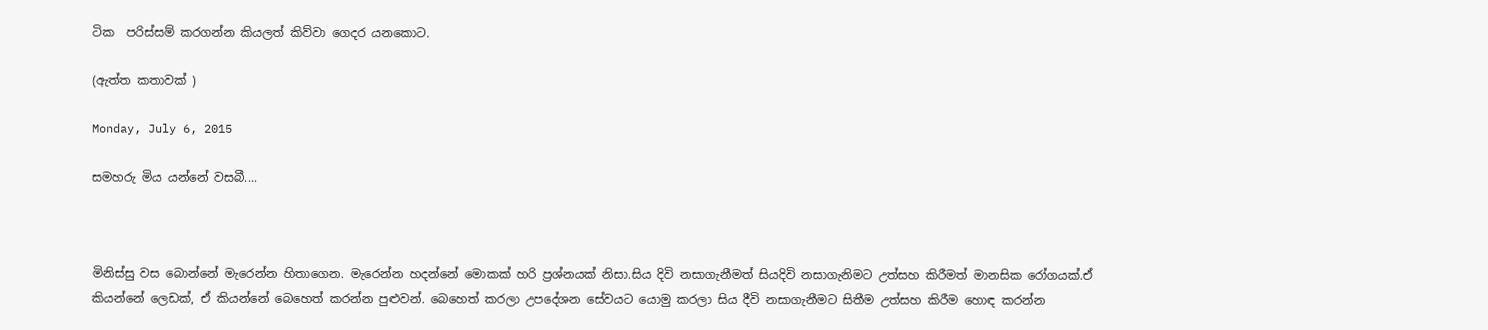ටික  පරිස්සම් කරගන්න කියලත් කිව්වා ගෙදර යනකොට.

(ඇත්ත කතාවක් )

Monday, July 6, 2015

සමහරු මිය යන්නේ වසබී....



මිනිස්සු වස බොන්නේ මැරෙන්න හිතාගෙන. මැරෙන්න හදන්නේ මොකක් හරි ප්‍රශ්නයක් නිසා.සිය දිවි නසාගැනීමත් සියදිවි නසාගැනිමට උත්සහ කිරීමත් මානසික රෝගයක්.ඒ කියන්නේ ලෙඩක්, ඒ කියන්නේ බෙහෙත් කරන්න පුළුවන්. බෙහෙත් කරලා උපදේශන සේවයට යොමු කරලා සිය දීවි නසාගැනීමට සිතීම උත්සහ කිරීම හොඳ කරන්න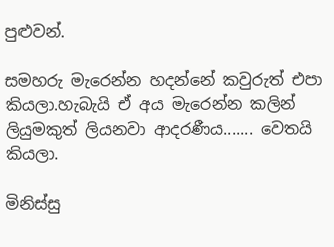පුළුවන්.

සමහරු මැරෙන්න හදන්නේ කවුරුත් එපා කියලා.හැබැයි ඒ අය මැරෙන්න කලින් ලියුමකුත් ලියනවා ආදරණීය....... වෙතයි කියලා.

මිනිස්සු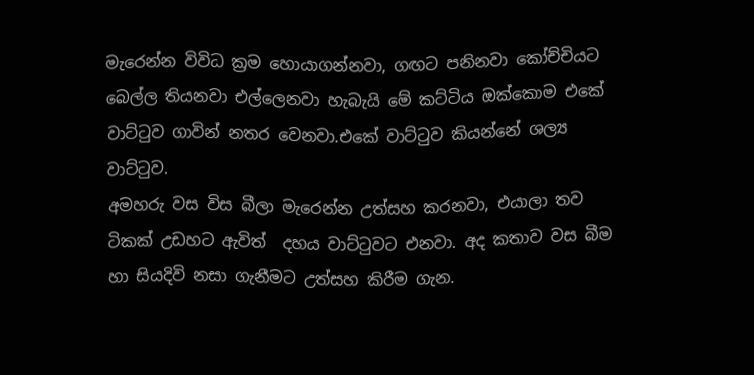මැරෙන්න විවිධ ක්‍රම හොයාගන්නවා, ගඟට පනිනවා කෝච්චියට බෙල්ල තියනවා එල්ලෙනවා හැබැයි මේ කට්ටිය ඔක්කොම එකේ වාට්ටුව ගාවින් නතර වෙනවා.එකේ වාට්ටුව කියන්නේ ශල්‍ය වාට්ටුව.
අමහරු වස විස බීලා මැරෙන්න උත්සහ කරනවා, එයාලා තව ටිකක් උඩහට ඇවිත්  දහය වාට්ටුවට එනවා. අද කතාව වස බීම හා සියදිවි නසා ගැනීමට උත්සහ කිරීම ගැන.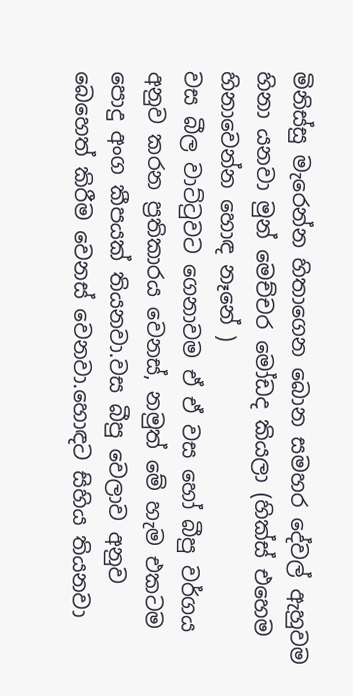මිනිස්සු මැරෙන්න හිතාගෙන බොන සමහර දේවල් ඇහුවම හිනා යනවා මුන් මෙච්චර මෝඩද කියලා (හික්ස් එහෙම හිනාවෙන්න හොඳ නෑනේ )
වස බීල වාට්ටුවට ගෙනාවම ඒ ඒ වස හෝ බීපු වර්ගය අනුව කරන ප්‍රතිකාරය වෙනස්, නමුත් මේ හැම එකටම පොදු අංග කීපයක් තියනවා.වස බීපු වෙලාව අනුව බෙහෙත් කිරීම වෙනස් වෙනවා.හොඳට සිහිය තියනවා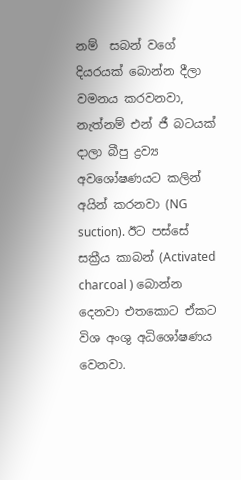නම්  සබන් වගේ දියරයක් බොන්න දීලා වමනය කරවනවා, නැත්නම් එන් ජී බටයක් දාලා බීපු ද්‍රව්‍ය අවශෝෂණයට කලින් අයින් කරනවා (NG suction). ඊට පස්සේ සක්‍රීය කාබන් (Activated charcoal ) බොන්න දෙනවා එතකොට ඒකට විශ අංශු අධිශෝෂණය වෙනවා.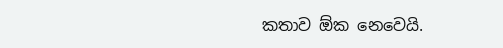කතාව ඕක නෙවෙයි.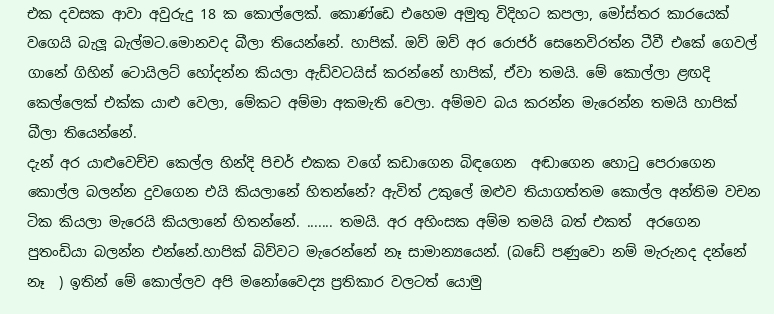එක දවසක ආවා අවුරුදු 18 ක කොල්ලෙක්. කොණ්ඩෙ එහෙම අමුතු විදිහට කපලා, මෝස්තර කාරයෙක් වගෙයි බැලූ බැල්මට.මොනවද බීලා තියෙන්නේ. හාපික්. ඔව් ඔව් අර රොජර් සෙනෙවිරත්න ටීවී එකේ ගෙවල් ගානේ ගිහින් ටොයිලට් හෝදන්න කියලා ඇඩ්වටයිස් කරන්නේ හාපික්, ඒවා තමයි. මේ කොල්ලා ළඟදි කෙල්ලෙක් එක්ක යාළු වෙලා, මේකට අම්මා අකමැති වෙලා. අම්මව බය කරන්න මැරෙන්න තමයි හාපික් බීලා තියෙන්නේ.
දැන් අර යාළුවෙච්ච කෙල්ල හින්දි පිචර් එකක වගේ කඩාගෙන බිඳගෙන  අඬාගෙන හොටු පෙරාගෙන කොල්ල බලන්න දුවගෙන එයි කියලානේ හිතන්නේ? ඇවිත් උකුලේ ඔළුව තියාගත්තම කොල්ල අන්තිම වචන ටික කියලා මැරෙයි කියලානේ හිතන්නේ. ....... තමයි. අර අහිංසක අම්ම තමයි බත් එකත්  අරගෙන පුතංඩියා බලන්න එන්නේ.හාපික් බිව්වට මැරෙන්නේ නෑ සාමාන්‍යයෙන්. (බඩේ පණුවො නම් මැරුනද දන්නේ නෑ  ) ඉතින් මේ කොල්ලව අපි මනෝවෛද්‍ය ප්‍රතිකාර වලටත් යොමු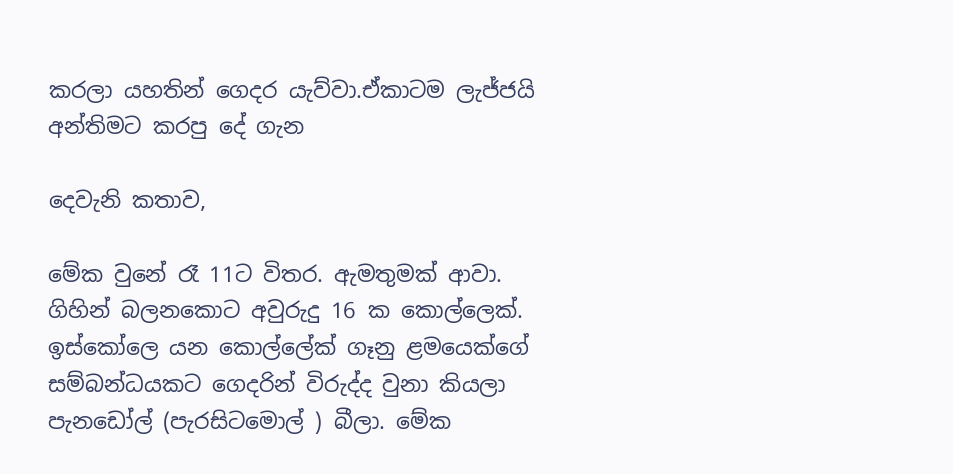කරලා යහතින් ගෙදර යැව්වා.ඒකාටම ලැජ්ජයි අන්තිමට කරපු දේ ගැන

දෙවැනි කතාව,

මේක වුනේ රෑ 11ට විතර. ඇමතුමක් ආවා. ගිහින් බලනකොට අවුරුදු 16 ක කොල්ලෙක්. ඉස්කෝලෙ යන කොල්ලේක් ගෑනු ළමයෙක්ගේ සම්බන්ධයකට ගෙදරින් විරුද්ද වුනා කියලා පැනඩෝල් (පැරසිටමොල් ) බීලා. මේක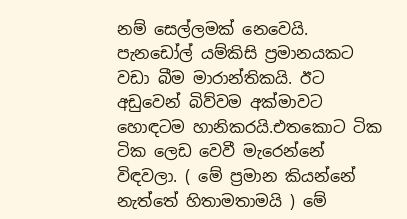නම් සෙල්ලමක් නෙවෙයි. පැනඩෝල් යම්කිසි ප්‍රමානයකට වඩා බීම මාරාන්තිකයි. ඊට අඩුවෙන් බිව්වම අක්මාවට හොඳටම හානිකරයි.එතකොට ටික ටික ලෙඩ වෙවී මැරෙන්නේ විඳවලා. ( මේ ප්‍රමාන කියන්නේ නැත්තේ හිතාමතාමයි ) මේ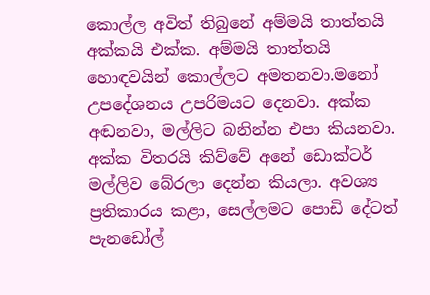කොල්ල අවිත් තිබුනේ අම්මයි තාත්තයි අක්කයි එක්ක. අම්මයි තාත්තයි හොඳවයින් කොල්ලට අමතනවා.මනෝ උපදේශනය උපරිමයට දෙනවා. අක්ක අඬනවා, මල්ලිට බනින්න එපා කියනවා. අක්ක විතරයි කිව්වේ අනේ ඩොක්ටර් මල්ලිව බේරලා දෙන්න කියලා. අවශ්‍ය ප්‍රතිකාරය කළා, සෙල්ලමට පොඩි දේටත් පැනඩෝල්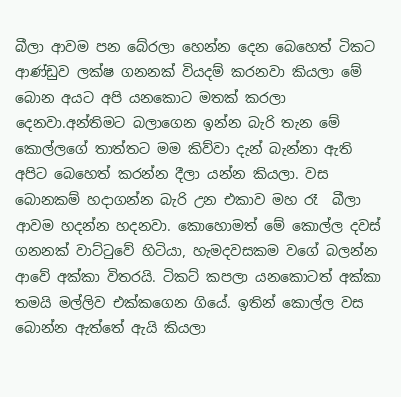බීලා ආවම පන බේරලා හෙන්න දෙන බෙහෙත් ටිකට ආණ්ඩුව ලක්ෂ ගනනක් වියදම් කරනවා කියලා මේ බොන අයට අපි යනකොට මතක් කරලා දෙනවා.අන්තිමට බලාගෙන ඉන්න බැරි තැන මේ කොල්ලගේ තාත්තට මම කිව්වා දැන් බැන්නා ඇති අපිට බෙහෙත් කරන්න දීලා යන්න කියලා. වස බොනකම් හදාගන්න බැරි උන එකාව මහ රෑ  බීලා ආවම හදන්න හදනවා. කොහොමත් මේ කොල්ල දවස් ගනනක් වාට්ටුවේ හිටියා, හැමදවසකම වගේ බලන්න ආවේ අක්කා විතරයි. ටිකට් කපලා යනකොටත් අක්කා තමයි මල්ලිව එක්කගෙන ගියේ. ඉතින් කොල්ල වස බොන්න ඇත්තේ ඇයි කියලා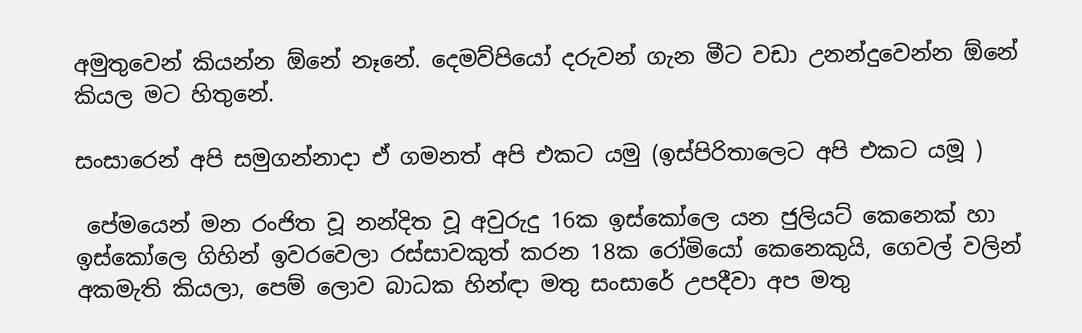අමුතුවෙන් කියන්න ඕනේ නෑනේ. දෙමව්පියෝ දරුවන් ගැන මීට වඩා උනන්දුවෙන්න ඕනේ කියල මට හිතුනේ.

සංසාරෙන් අපි සමුගන්නාදා ඒ ගමනත් අපි එකට යමු (ඉස්පිරිතාලෙට අපි එකට යමූ )

 පේමයෙන් මන රංජිත වූ නන්දිත වූ අවුරුදු 16ක ඉස්කෝලෙ යන ජුලියට් කෙනෙක් හා ඉස්කෝලෙ ගිහින් ඉවරවෙලා රස්සාවකුත් කරන 18ක රෝමියෝ කෙනෙකුයි, ගෙවල් වලින් අකමැති කියලා, පෙම් ලොව බාධක හින්ඳා මතු සංසාරේ උපදීවා අප මතු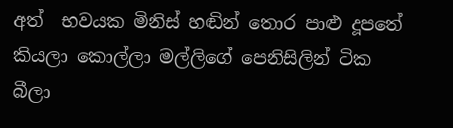අත්  භවයක මිනිස් හඬින් තොර පාළු දූපතේ කියලා කොල්ලා මල්ලිගේ පෙනිසිලින් ටික බීලා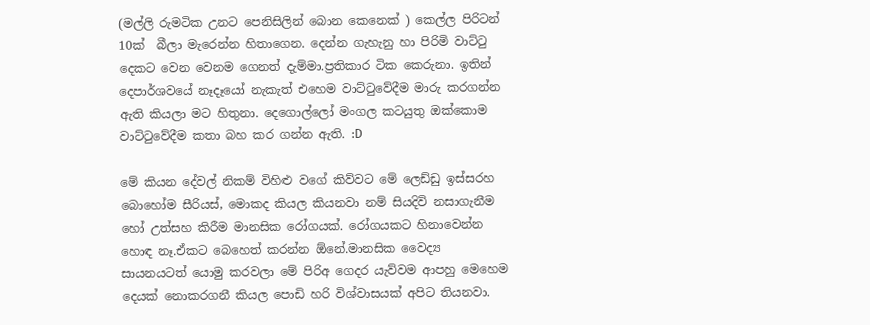(මල්ලි රුමටික උනට පෙනිසිලින් බොන කෙනෙක් ) කෙල්ල පිරිටන් 10ක්  බීලා මැරෙන්න හිතාගෙන. දෙන්න ගැහැනු හා පිරිමි වාට්ටු දෙකට වෙන වෙනම ගෙනත් දැම්මා.ප්‍රතිකාර ටික කෙරුනා. ඉතින් දෙපාර්ශවයේ නෑදෑයෝ නැකැත් එහෙම වාට්ටුවේදීම මාරු කරගන්න ඇති කියලා මට හිතුනා. දෙගොල්ලෝ මංගල කටයුතු ඔක්කොම වාට්ටුවේදීම කතා බහ කර ගන්න ඇති. :D

මේ කියන දේවල් නිකම් විහිළු වගේ කිව්වට මේ ලෙඩ්ඩු ඉස්සරහ බොහෝම සීරියස්, මොකද කියල කියනවා නම් සියදිවි නසාගැනීම හෝ උත්සහ කිරීම මානසික රෝගයක්. රෝගයකට හිනාවෙන්න හොඳ නෑ.ඒකට බෙහෙත් කරන්න ඕනේ.මානසික වෛද්‍ය සායනයටත් යොමු කරවලා මේ පිරිඅ ගෙදර යැව්වම ආපහු මෙහෙම දෙයක් නොකරගනී කියල පොඩි හරි විශ්වාසයක් අපිට තියනවා.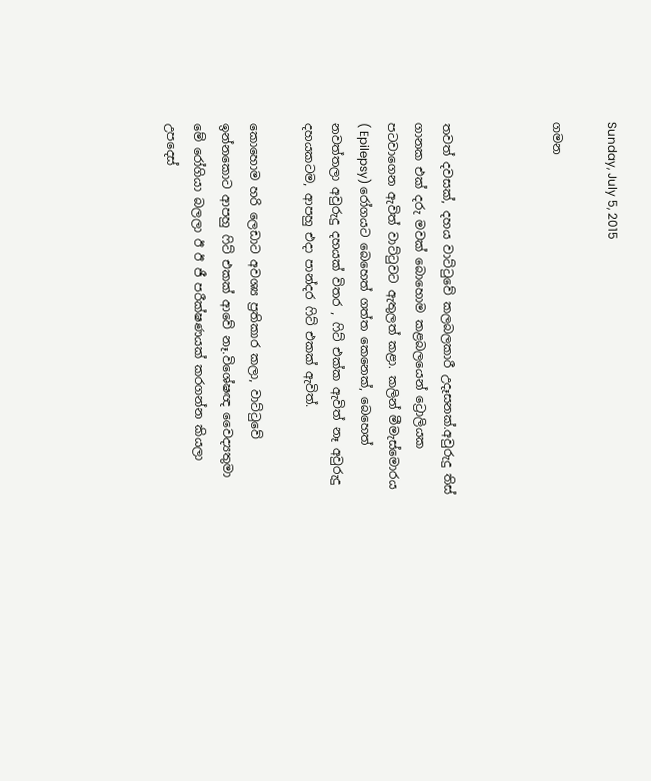Sunday, July 5, 2015

ගමන



තවත් දවසක්, දහය වාට්ටුවේ කලබලකාරී උදෑසනක්.අවුරුදු තිස් ගානක එක් දරු මවක් බොහොම කළබලයෙන් ට්‍රොලියක පටවාගෙන ඇවිත් වාට්ටුවට ඇතුලත් කළා. කලින් මීමැස්මොරය ( Epilepsy) රෝගයට බෙහෙත් ගත්ත කෙනෙක්, බෙහෙත් නවත්තලා අවුරුදු දහයක් විතර , ෆිට් එක්ක ඇවිත් නෑ අවුරුදු දහයකටම, ආපහු එදා පාන්දර ෆිට් එකක් ඇවිත්.

කොහොම හරි ලෙඩාට අවශ්‍ය ප්‍රතිකාර කලා, වාට්ටුවේ ඉන්නකොට ආපහු ෆිට් එකක් ආවේ නෑ.විශේෂඥ වෛද්‍යතුමා මේ රෝගියා බලලා ඊ ඊ ජී පරීක්ෂණයක් කරගන්න කියලා උපදෙස්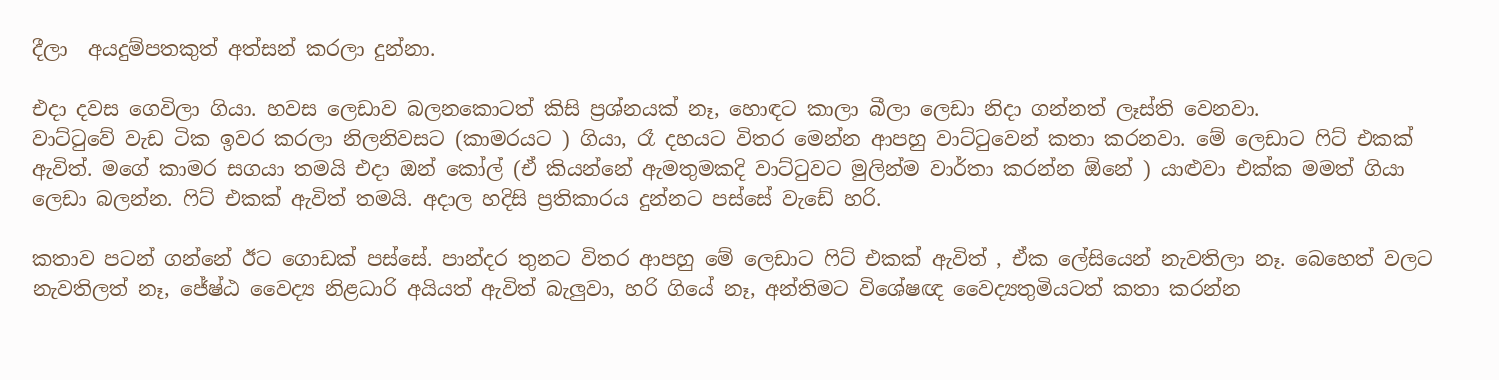දීලා  අයදුම්පතකුත් අත්සන් කරලා දුන්නා.

එදා දවස ගෙවිලා ගියා. හවස ලෙඩාව බලනකොටත් කිසි ප්‍රශ්නයක් නෑ, හොඳට කාලා බීලා ලෙඩා නිදා ගන්නත් ලෑස්ති වෙනවා.
වාට්ටුවේ වැඩ ටික ඉවර කරලා නිලනිවසට (කාමරයට ) ගියා, රෑ දහයට විතර මෙන්න ආපහු වාට්ටුවෙන් කතා කරනවා. මේ ලෙඩාට ෆිට් එකක් ඇවිත්. මගේ කාමර සගයා තමයි එදා ඔන් කෝල් (ඒ කියන්නේ ඇමතුමකදි වාට්ටුවට මුලින්ම වාර්තා කරන්න ඕනේ ) යාළුවා එක්ක මමත් ගියා ලෙඩා බලන්න. ෆිට් එකක් ඇවිත් තමයි. අදාල හදිසි ප්‍රතිකාරය දුන්නට පස්සේ වැඩේ හරි.

කතාව පටන් ගන්නේ ඊට ගොඩක් පස්සේ. පාන්දර තුනට විතර ආපහු මේ ලෙඩාට ෆිට් එකක් ඇවිත් , ඒක ලේසියෙන් නැවතිලා නෑ. බෙහෙත් වලට නැවතිලත් නෑ, ජේෂ්ඨ වෛද්‍ය නිළධාරි අයියත් ඇවිත් බැලුවා, හරි ගියේ නෑ, අන්තිමට විශේෂඥ වෛද්‍යතුමියටත් කතා කරන්න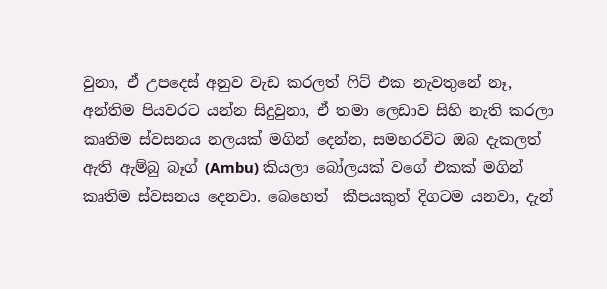වුනා, ඒ උපදෙස් අනුව වැඩ කරලත් ෆිට් එක නැවතුනේ නෑ, අන්තිම පියවරට යන්න සිදුවුනා, ඒ තමා ලෙඩාව සිහි නැති කරලා කෘතිම ස්වසනය නලයක් මගින් දෙන්න, සමහරවිට ඔබ දැකලත් ඇති ඇම්බු බෑග් (Ambu) කියලා බෝලයක් වගේ එකක් මගින් කෘතිම ස්වසනය දෙනවා. බෙහෙත්  කීපයකුත් දිගටම යනවා, දැන්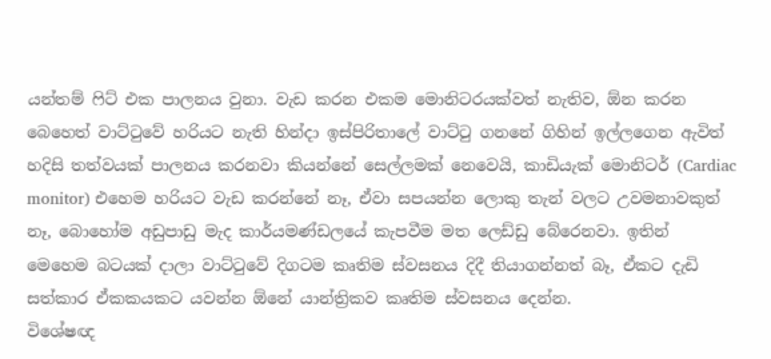යන්තම් ෆිට් එක පාලනය වුනා. වැඩ කරන එකම මොනිටරයක්වත් නැතිව, ඕන කරන බෙහෙත් වාට්ටුවේ හරියට නැති හින්දා ඉස්පිරිතාලේ වාට්ටු ගනනේ ගිහින් ඉල්ලගෙන ඇවිත් හදිසි තත්වයක් පාලනය කරනවා කියන්නේ සෙල්ලමක් නෙවෙයි, කාඩියැක් මොනිටර් (Cardiac monitor) එහෙම හරියට වැඩ කරන්නේ නෑ, ඒවා සපයන්න ලොකු තැන් වලට උවමනාවකුත් නෑ, බොහෝම අඩුපාඩු මැද කාර්යමණ්ඩලයේ කැපවීම මත ලෙඩ්ඩු බේරෙනවා. ඉතින්
මෙහෙම බටයක් දාලා වාට්ටුවේ දිගටම කෘතිම ස්වසනය දිදී තියාගන්නත් බෑ, ඒකට දැඩි සත්කාර ඒකකයකට යවන්න ඕනේ යාන්ත්‍රිකව කෘතිම ස්වසනය දෙන්න.
විශේෂඥ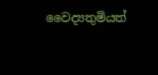වෛද්‍යතුමියත්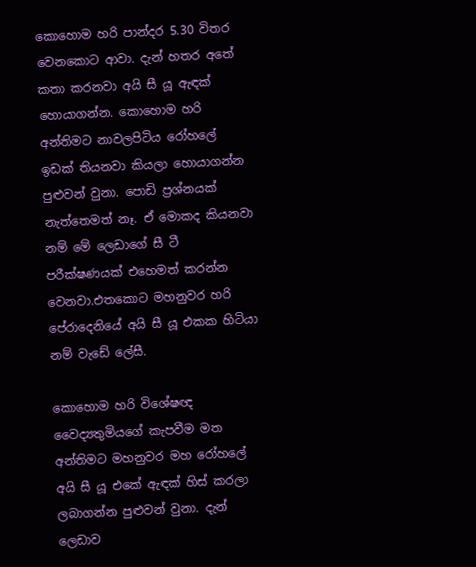කොහොම හරි පාන්දර 5.30 විතර වෙනකොට ආවා. දැන් හතර අතේ කතා කරනවා අයි සී යූ ඇඳක් හොයාගන්න. කොහොම හරි අන්තිමට නාවලපිටිය රෝහලේ ඉඩක් තියනවා කියලා හොයාගන්න පුළුවන් වුනා. පොඩි ප්‍රශ්නයක් නැත්තෙමත් නෑ. ඒ මොකද කියනවා නම් මේ ලෙඩාගේ සී ටී පරීක්ෂණයක් එහෙමත් කරන්න වෙනවා.එතකොට මහනුවර හරි පේරාදෙනියේ අයි සී යූ එකක හිටියා නම් වැඩේ ලේසී.

කොහොම හරි විශේෂඥ වෛද්‍යතුමියගේ කැපවීම මත අන්තිමට මහනුවර මහ රෝහලේ අයි සී යූ එකේ ඇඳක් හිස් කරලා ලබාගන්න පුළුවන් වුනා. දැන් ලෙඩාව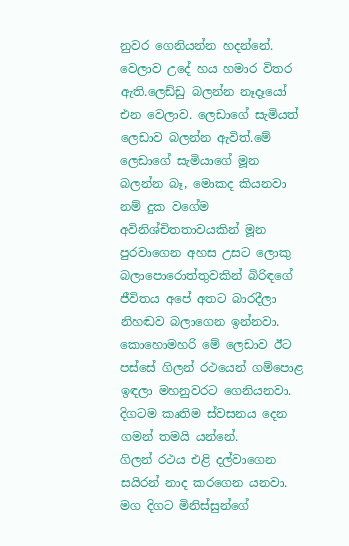නුවර ගෙනියන්න හදන්නේ. වෙලාව උදේ හය හමාර විතර ඇති.ලෙඩ්ඩු බලන්න නෑදෑයෝ එන වෙලාව. ලෙඩාගේ සැමියත් ලෙඩාව බලන්න ඇවිත්.මේ ලෙඩාගේ සැමියාගේ මූන බලන්න බෑ, මොකද කියනවා නම් දුක වගේම අවිනිශ්චිතතාවයකින් මූන පුරවාගෙන අහස උසට ලොකු බලාපොරොත්තුවකින් බිරිඳගේ ජීවිතය අපේ අතට බාරදීලා නිහඬව බලාගෙන ඉන්නවා. කොහොමහරි මේ ලෙඩාව ඊට පස්සේ ගිලන් රථයෙන් ගම්පොළ ඉඳලා මහනුවරට ගෙනියනවා. දිගටම කෘතිම ස්වසනය දෙන ගමන් තමයි යන්නේ.
ගිලන් රථය එළි දල්වාගෙන සයිරන් නාද කරගෙන යනවා. මග දිගට මිනිස්සුන්ගේ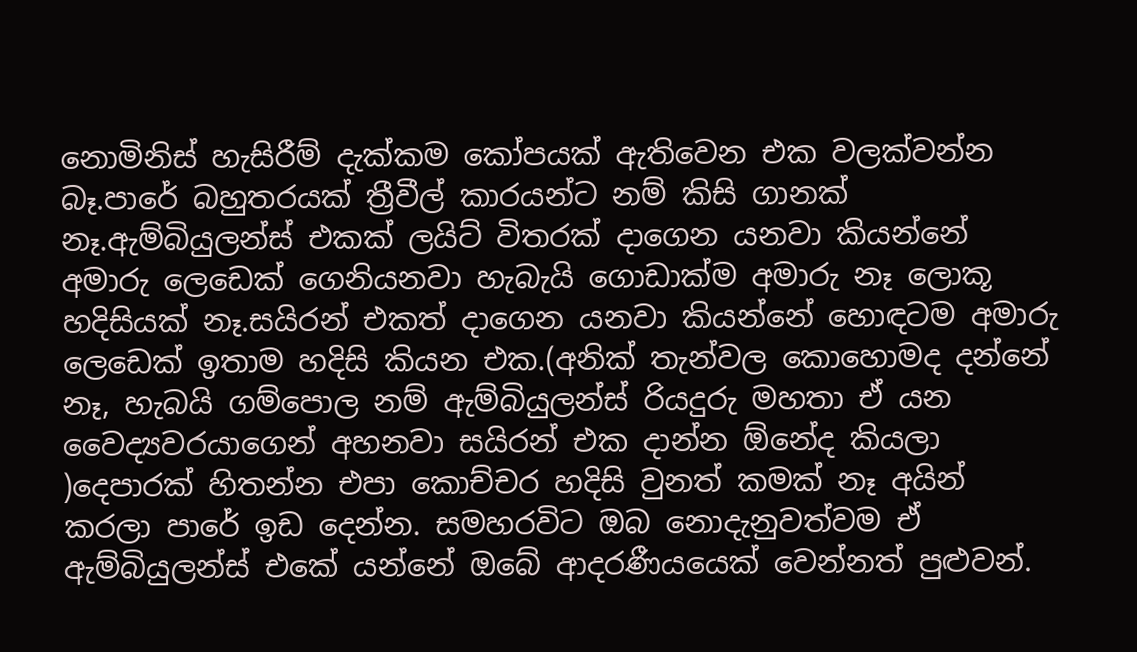නොමිනිස් හැසිරීම් දැක්කම කෝපයක් ඇතිවෙන එක වලක්වන්න බෑ.පාරේ බහුතරයක් ත්‍රීවීල් කාරයන්ට නම් කිසි ගානක් නෑ.ඇම්බියුලන්ස් එකක් ලයිට් විතරක් දාගෙන යනවා කියන්නේ අමාරු ලෙඩෙක් ගෙනියනවා හැබැයි ගොඩාක්ම අමාරු නෑ ලොකූ හදිසියක් නෑ.සයිරන් එකත් දාගෙන යනවා කියන්නේ හොඳටම අමාරු ලෙඩෙක් ඉතාම හදිසි කියන එක.(අනික් තැන්වල කොහොමද දන්නේ නෑ, හැබයි ගම්පොල නම් ඇම්බියුලන්ස් රියදුරු මහතා ඒ යන වෛද්‍යවරයාගෙන් අහනවා සයිරන් එක දාන්න ඕනේද කියලා )දෙපාරක් හිතන්න එපා කොච්චර හදිසි වුනත් කමක් නෑ අයින් කරලා පාරේ ඉඩ දෙන්න. සමහරවිට ඔබ නොදැනුවත්වම ඒ ඇම්බියුලන්ස් එකේ යන්නේ ඔබේ ආදරණීයයෙක් වෙන්නත් පුළුවන්.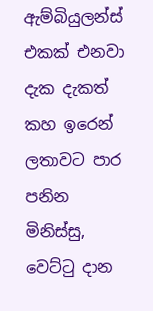ඇම්බියුලන්ස් එකක් එනවා දැක දැකත් කහ ඉරෙන් ලතාවට පාර පනින මිනිස්සු, වෙට්ටු දාන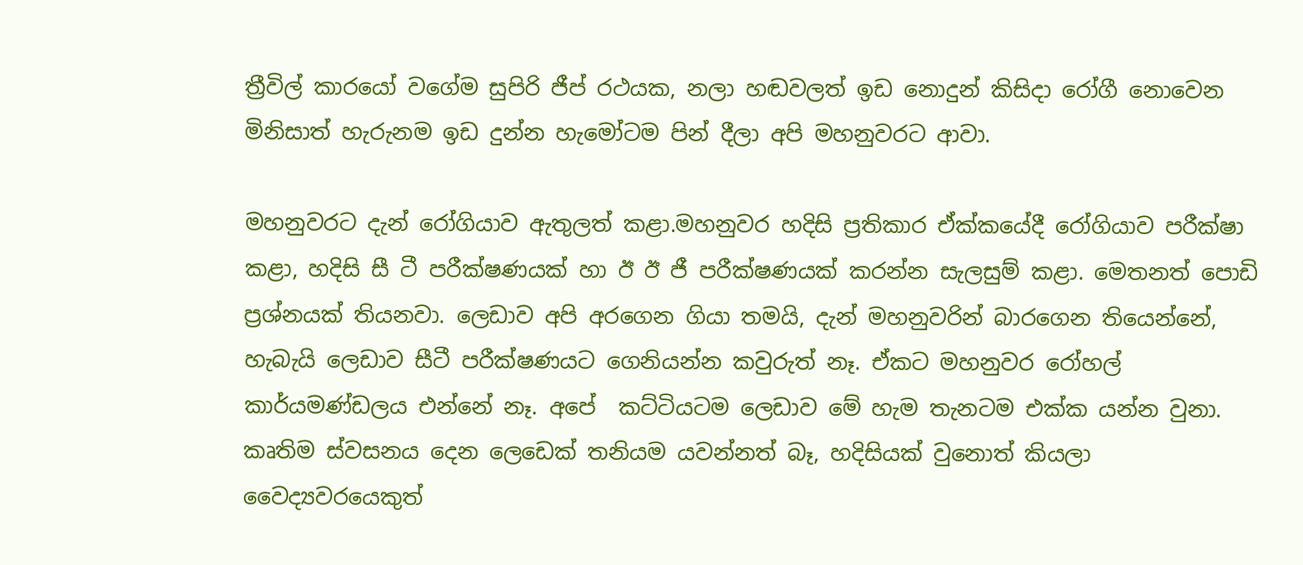ත්‍රීවිල් කාරයෝ වගේම සුපිරි ජීප් රථයක, නලා හඬවලත් ඉඩ නොදුන් කිසිදා රෝගී නොවෙන මිනිසාත් හැරුනම ඉඩ දුන්න හැමෝටම පින් දීලා අපි මහනුවරට ආවා.

මහනුවරට දැන් රෝගියාව ඇතුලත් කළා.මහනුවර හදිසි ප්‍රතිකාර ඒක්කයේදී රෝගියාව පරීක්ෂා කළා, හදිසි සී ටී පරීක්ෂණයක් හා ඊ ඊ ජී පරීක්ෂණයක් කරන්න සැලසුම් කළා. මෙතනත් පොඩි ප්‍රශ්නයක් තියනවා. ලෙඩාව අපි අරගෙන ගියා තමයි, දැන් මහනුවරින් බාරගෙන තියෙන්නේ, හැබැයි ලෙඩාව සීටී පරීක්ෂණයට ගෙනියන්න කවුරුත් නෑ. ඒකට මහනුවර රෝහල් කාර්යමණ්ඩලය එන්නේ නෑ. අපේ  කට්ටියටම ලෙඩාව මේ හැම තැනටම එක්ක යන්න වුනා. කෘතිම ස්වසනය දෙන ලෙඩෙක් තනියම යවන්නත් බෑ, හදිසියක් වුනොත් කියලා වෛද්‍යවරයෙකුත්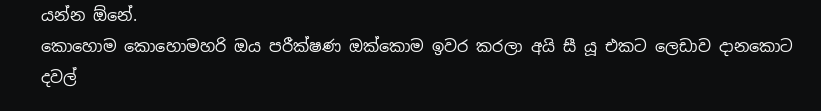යන්න ඕනේ.
කොහොම කොහොමහරි ඔය පරීක්ෂණ ඔක්කොම ඉවර කරලා අයි සී යූ එකට ලෙඩාව දානකොට දවල්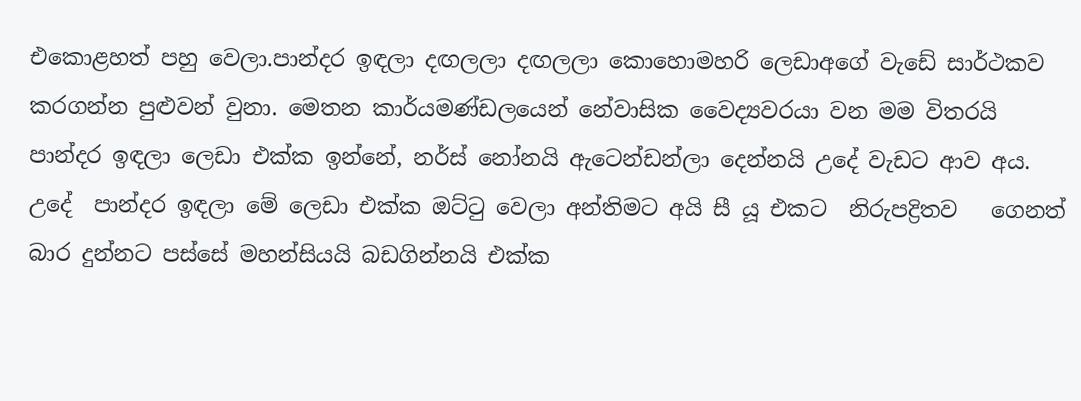එකොළහත් පහු වෙලා.පාන්දර ඉඳලා දඟලලා දඟලලා කොහොමහරි ලෙඩාඅගේ වැඩේ සාර්ථකව කරගන්න පුළුවන් වුනා. මෙතන කාර්යමණ්ඩලයෙන් නේවාසික වෛද්‍යවරයා වන මම විතරයි පාන්දර ඉඳලා ලෙඩා එක්ක ඉන්නේ, නර්ස් නෝනයි ඇටෙන්ඩන්ලා දෙන්නයි උදේ වැඩට ආව අය.
උදේ  පාන්දර ඉඳලා මේ ලෙඩා එක්ක ඔට්ටු වෙලා අන්තිමට අයි සී යූ එකට  නිරුපද්‍රිතව   ගෙනත් බාර දුන්නට පස්සේ මහන්සියයි බඩගින්නයි එක්ක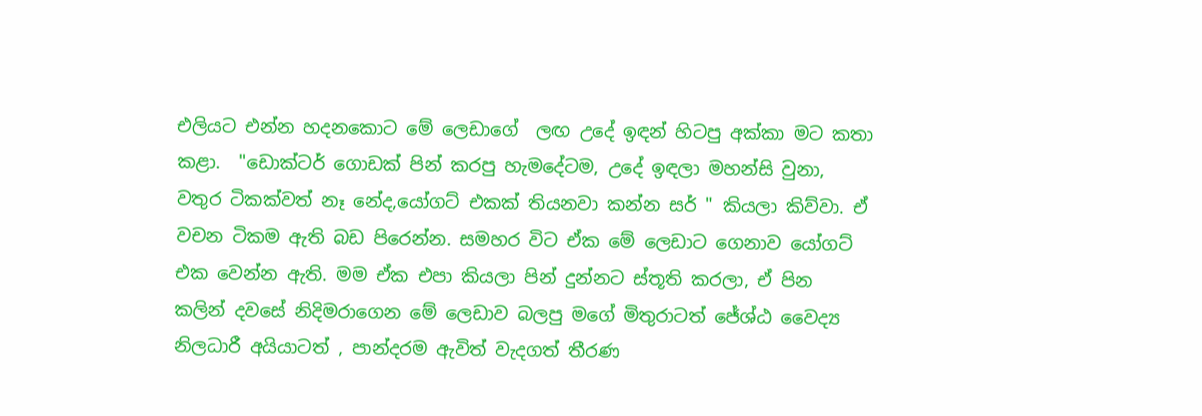එලියට එන්න හදනකොට මේ ලෙඩාගේ  ලඟ උදේ ඉඳන් හිටපු අක්කා මට කතා කළා.  "ඩොක්ටර් ගොඩක් පින් කරපු හැමදේටම, උදේ ඉඳලා මහන්සි වුනා, වතුර ටිකක්වත් නෑ නේද,යෝගට් එකක් තියනවා කන්න සර් " කියලා කිව්වා. ඒ වචන ටිකම ඇති බඩ පිරෙන්න. සමහර විට ඒක මේ ලෙඩාට ගෙනාව යෝගට් එක වෙන්න ඇති. මම ඒක එපා කියලා පින් දුන්නට ස්තූති කරලා, ඒ පින කලින් දවසේ නිදිමරාගෙන මේ ලෙඩාව බලපු මගේ මිතුරාටත් ජේශ්ඨ වෛද්‍ය නිලධාරී අයියාටත් , පාන්දරම ඇවිත් වැදගත් තීරණ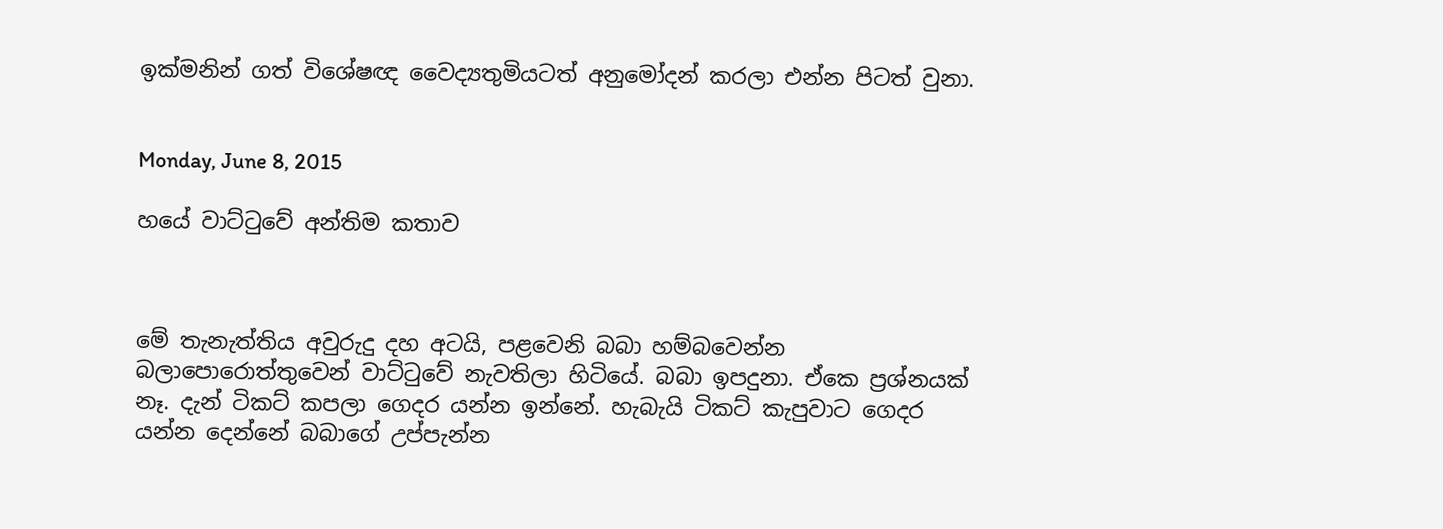ඉක්මනින් ගත් විශේෂඥ වෛද්‍යතුමියටත් අනුමෝදන් කරලා එන්න පිටත් වුනා.


Monday, June 8, 2015

හයේ වාට්ටුවේ අන්තිම කතාව



මේ තැනැත්තිය අවුරුදු දහ අටයි, පළවෙනි බබා හම්බවෙන්න බලාපොරොත්තුවෙන් වාට්ටුවේ නැවතිලා හිටියේ. බබා ඉපදුනා. ඒකෙ ප්‍රශ්නයක් නෑ. දැන් ටිකට් කපලා ගෙදර යන්න ඉන්නේ. හැබැයි ටිකට් කැපුවාට ගෙදර යන්න දෙන්නේ බබාගේ උප්පැන්න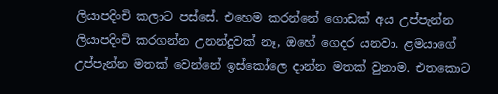ලියාපදිංචි කලාට පස්සේ. එහෙම කරන්නේ ගොඩක් අය උප්පැන්න ලියාපදිංචි කරගන්න උනන්දුවක් නෑ, ඔහේ ගෙදර යනවා. ළමයාගේ උප්පැන්න මතක් වෙන්නේ ඉස්කෝලෙ දාන්න මතක් වුනාම. එතකොට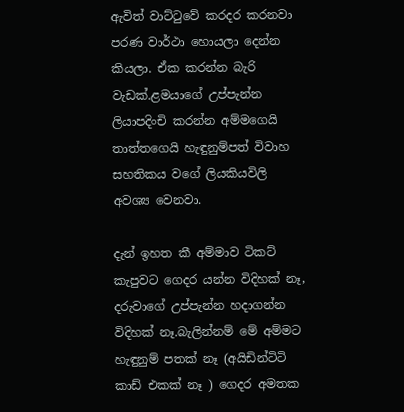ඇවිත් වාට්ටුවේ කරදර කරනවා පරණ වාර්ථා හොයලා දෙන්න කියලා. ඒක කරන්න බැරි වැඩක්.ළමයාගේ උප්පැන්න ලියාපදිංචි කරන්න අම්මගෙයි තාත්තගෙයි හැඳුනුම්පත් විවාහ සහතිකය වගේ ලියකියවිලි අවශ්‍ය වෙනවා.

දැන් ඉහත කී අම්මාව ටිකට් කැපුවට ගෙදර යන්න විදිහක් නෑ, දරුවාගේ උප්පැන්න හදාගන්න විදිහක් නෑ.බැලින්නම් මේ අම්මට හැඳුනුම් පතක් නෑ (අයිඩින්ටිටි කාඩ් එකක් නෑ ) ගෙදර අමතක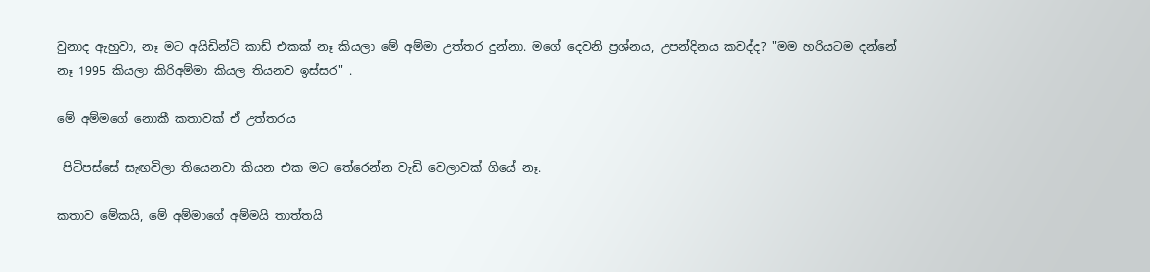වුනාද ඇහුවා, නෑ මට අයිඩින්ටි කාඩ් එකක් නෑ කියලා මේ අම්මා උත්තර දුන්නා. මගේ දෙවනි ප්‍රශ්නය, උපන්දිනය කවද්ද? "මම හරියටම දන්නේ නෑ 1995 කියලා කිරිඅම්මා කියල තියනව ඉස්සර" .

මේ අම්මගේ නොකී කතාවක් ඒ උත්තරය

 පිටිපස්සේ සැඟවිලා තියෙනවා කියන එක මට තේරෙන්න වැඩි වෙලාවක් ගියේ නෑ.

කතාව මේකයි, මේ අම්මාගේ අම්මයි තාත්තයි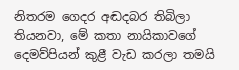නිතරම ගෙදර අඬදබර තිබිලා තියනවා, මේ කතා නායිකාවගේ දෙමව්පියන් කුළී වැඩ කරලා තමයි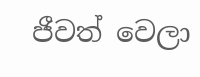ජීවත් වෙලා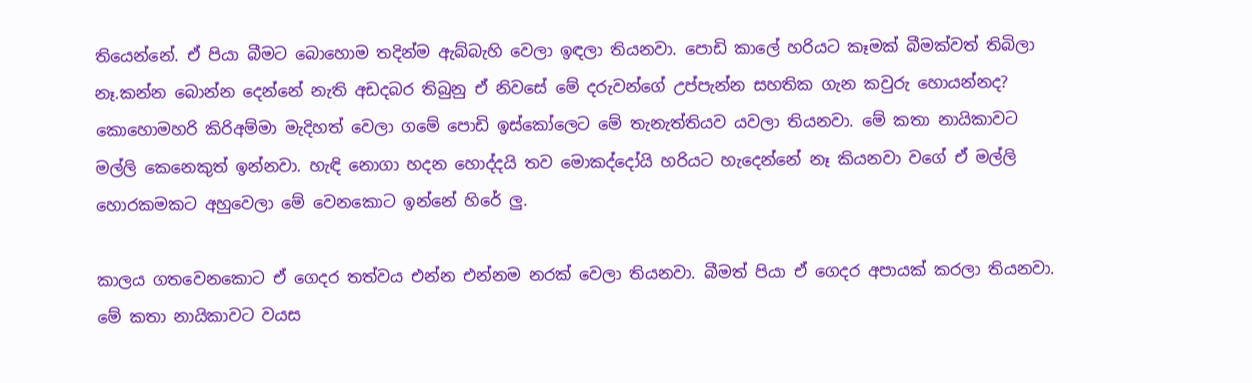තියෙන්නේ. ඒ පියා බීමට බොහොම තදින්ම ඇබ්බැහි වෙලා ඉඳලා තියනවා. පොඩි කාලේ හරියට කෑමක් බීමක්වත් තිබිලා නෑ.කන්න බොන්න දෙන්නේ නැති අඩදබර තිබුනු ඒ නිවසේ මේ දරුවන්ගේ උප්පැන්න සහතික ගැන කවුරු හොයන්නද? කොහොමහරි කිරිඅම්මා මැදිහත් වෙලා ගමේ පොඩි ඉස්කෝලෙට මේ තැනැත්තියව යවලා තියනවා. මේ කතා නායිකාවට මල්ලි කෙනෙකුත් ඉන්නවා. හැඳි නොගා හදන හොද්දයි තව මොකද්දෝයි හරියට හැදෙන්නේ නෑ කියනවා වගේ ඒ මල්ලි හොරකමකට අහුවෙලා මේ වෙනකොට ඉන්නේ හිරේ ලු.

කාලය ගතවෙනකොට ඒ ගෙදර තත්වය එන්න එන්නම නරක් වෙලා තියනවා. බීමත් පියා ඒ ගෙදර අපායක් කරලා තියනවා. මේ කතා නායිකාවට වයස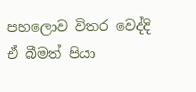පහලොව විතර වෙද්දි ඒ බීමත් පියා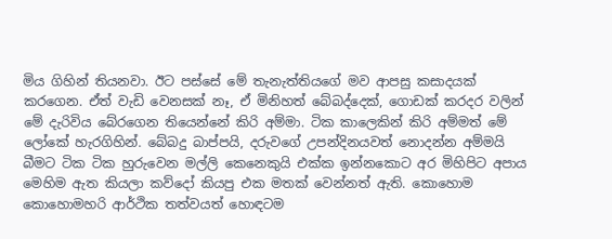මිය ගිහින් තියනවා. ඊට පස්සේ මේ තැනැත්තියගේ මව ආපසු කසාදයක් කරගෙන. ඒත් වැඩි වෙනසක් නෑ, ඒ මිනිහත් බේබද්දෙක්, ගොඩක් කරදර වලින් මේ දැරිවිය බේරගෙන තියෙන්නේ කිරි අම්මා. ටික කාලෙකින් කිරි අම්මත් මේ ලෝකේ හැරගිහින්. බේබදු බාප්පයි, දරුවගේ උපන්දිනයවත් නොදන්න අම්මයි බීමට ටික ටික හුරුවෙන මල්ලි කෙනෙකුයි එක්ක ඉන්නකොට අර මිහිපිට අපාය මෙහිම ඇත කියලා කව්දෝ කියපු එක මතක් වෙන්නත් ඇති. කොහොම කොහොමහරි ආර්ථික තත්වයත් හොඳටම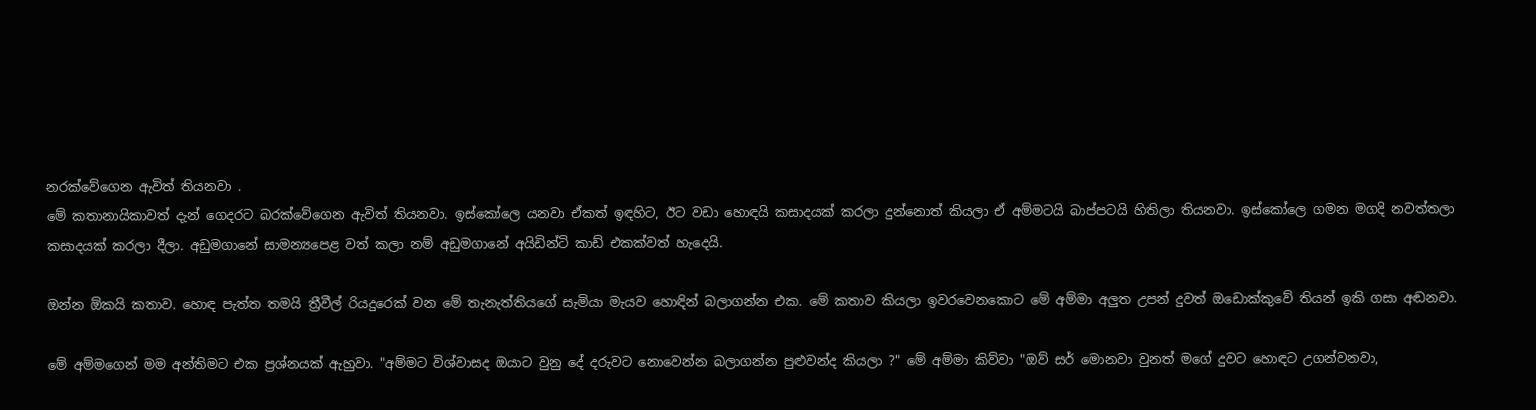නරක්වේගෙන ඇවිත් තියනවා .
මේ කතානායිකාවත් දැන් ගෙදරට බරක්වේගෙන ඇවිත් තියනවා. ඉස්කෝලෙ යනවා ඒකත් ඉඳහිට, ඊට වඩා හොඳයි කසාදයක් කරලා දුන්නොත් කියලා ඒ අම්මටයි බාප්පටයි හිතිලා තියනවා. ඉස්කෝලෙ ගමන මගදි නවත්තලා කසාදයක් කරලා දීලා. අඩුමගානේ සාමන්‍යපෙළ වත් කලා නම් අඩුමගානේ අයිඩින්ටි කාඩ් එකක්වත් හැදෙයි.

ඔන්න ඕකයි කතාව. හොඳ පැත්ත තමයි ත්‍රීවීල් රියදුරෙක් වන මේ තැනැත්තියගේ සැමියා මැයව හොඳින් බලාගන්න එක. මේ කතාව කියලා ඉවරවෙනකොට මේ අම්මා අලුත උපන් දුවත් ඔඩොක්කුවේ තියන් ඉකි ගසා අඬනවා.

මේ අම්මගෙන් මම අන්තිමට එක ප්‍රශ්නයක් ඇහුවා. "අම්මට විශ්වාසද ඔයාට වුනු දේ දරුවට නොවෙන්න බලාගන්න පුළුවන්ද කියලා ?" මේ අම්මා කිව්වා "ඔව් සර් මොනවා වුනත් මගේ දුවට හොඳට උගන්වනවා,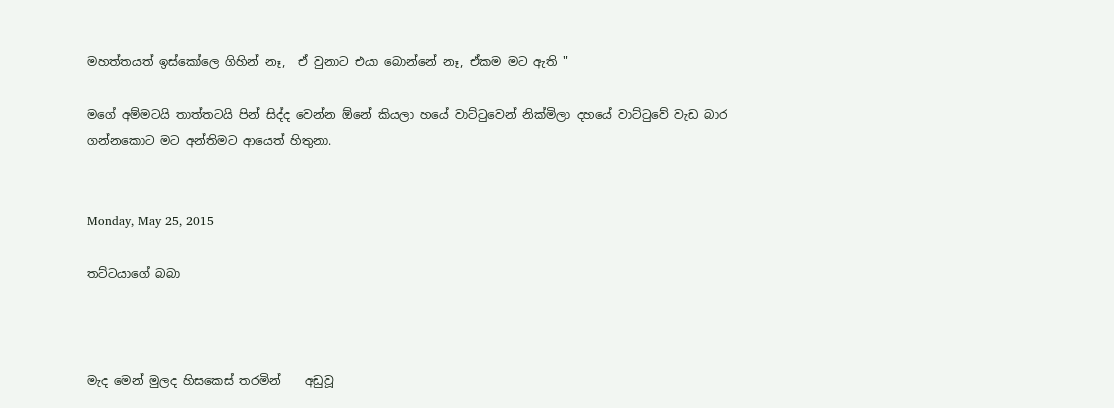මහත්තයත් ඉස්කෝලෙ ගිහින් නෑ,  ඒ වුනාට එයා බොන්නේ නෑ, ඒකම මට ඇති "

මගේ අම්මටයි තාත්තටයි පින් සිද්ද වෙන්න ඕනේ කියලා හයේ වාට්ටුවෙන් නික්මිලා දහයේ වාට්ටුවේ වැඩ බාර ගන්නකොට මට අන්තිමට ආයෙත් හිතුනා.


Monday, May 25, 2015

තට්ටයාගේ බබා



මැද මෙන් මුලද හිසකෙස් තරමින්    අඩුවූ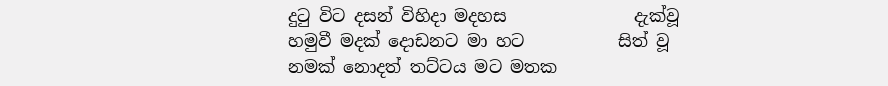දුටු විට දසන් විහිදා මදහස               දැක්වූ
හමුවී මදක් දොඩනට මා හට           සිත් වූ
නමක් නොදත් තට්ටය මට මතක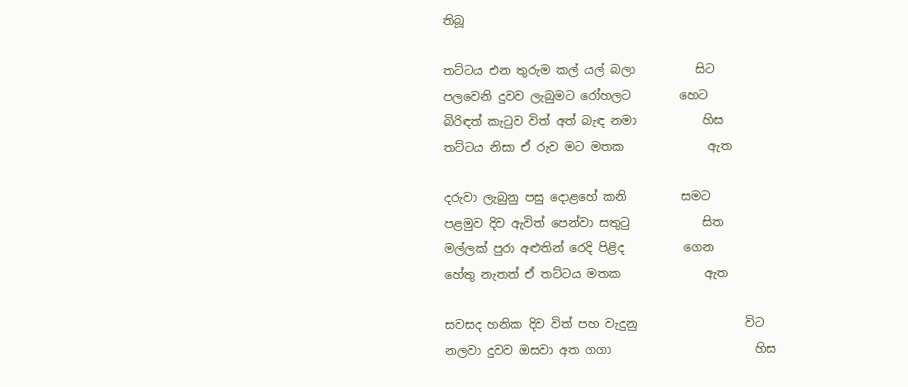තිබූ

තට්ටය එන තුරුම කල් යල් බලා          සිට
පලවෙනි දුවව ලැබුමට රෝහලට        හෙට
බිරිඳත් කැටුව විත් අත් බැඳ නමා           හිස
තට්ටය නිසා ඒ රුව මට මතක              ඇත

දරුවා ලැබුනු පසු දොළහේ කනි         සමට
පළමුව දිව ඇවිත් පෙන්වා සතුටු            සිත
මල්ලක් පුරා අළුතින් රෙදි පිළිද          ගෙන
හේතු නැතත් ඒ තට්ටය මතක              ඇත

සවසද හනික දිව විත් පහ වැදුනු                  විට
නලවා දුවව ඔසවා අත ගගා                        හිස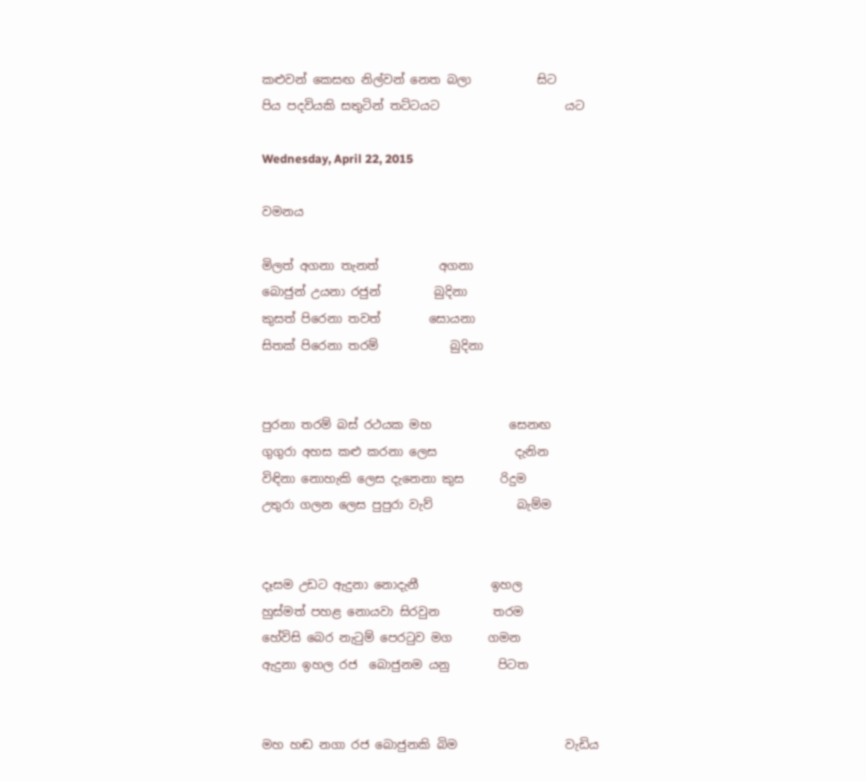කළුවන් කෙසඟ නිල්වන් නෙත බලා           සිට
පිය පදවියකි සතුටින් තට්ටයට                     යට

Wednesday, April 22, 2015

වමනය

මිලත් අගනා තැනත්          අගනා
බොජුන් උයනා රජුන්         බුදිනා
කුසත් පිරෙනා තවත්        සොයනා
සිතක් පිරෙනා තරම්            බුදිනා


පුරනා තරම් බස් රථයක මහ             සෙනඟ
ගුගුරා අහස කළු කරනා ලෙස             දැනින
විඳිනා නොහැකි ලෙස දැනෙනා කුස      රිදුම
උතුරා ගලන ලෙස පුපුරා වැව්              බැම්ම


දෑසම උඩට ඇදුනා නොදැනී            ඉහල
හුස්මත් පහළ නොයවා සිරවුන         තරම
හේවිසි බෙර නැටුම් පෙරටුව මග      ගමන
ඇදුනා ඉහල රජ  බොජුනම යනු        පිටත


මහ හඬ නගා රජ බොජුනකි බිම                  වැඩිය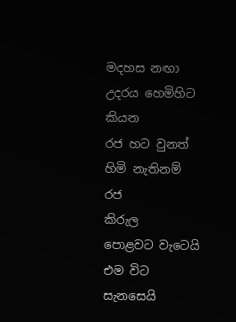මදහස නඟා උදරය හෙමිහිට                       කියන
රජ හට වුනත් හිමි නැතිනම් රජ                  කිරුල
පොළවට වැටෙයි එම විට සැනසෙයි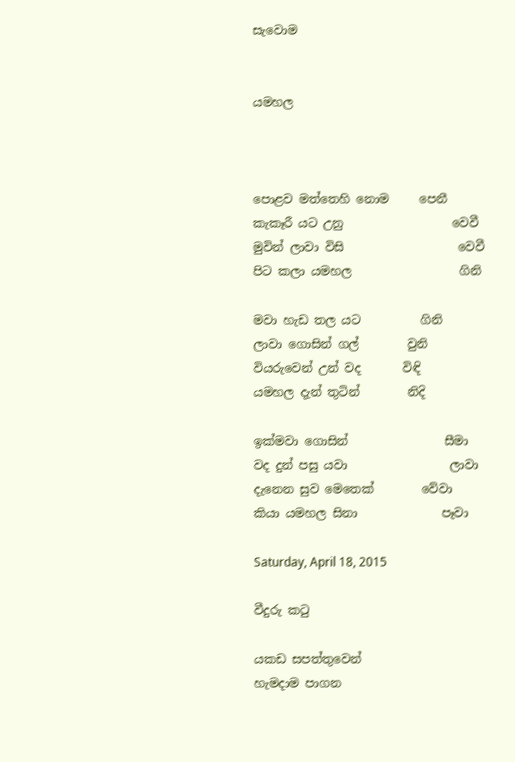සැවොම


යමහල



පොළව මත්තෙහි නොම     පෙනී
කැකෑරී යට උනු                  වෙවී
මුවින් ලාවා විසි                   වෙවී
පිට කලා යමහල                  ගිනි

මවා හැඩ තල යට          ගිනි
ලාවා ගොසින් ගල්        වුනි
වියරුවෙන් උන් වද       විඳි
යමහල දැන් තුටින්        නිදි

ඉක්මවා ගොසින්                සීමා
වද දුන් පසු යවා                 ලාවා
දැනෙන සුව මෙතෙක්        වේවා
කියා යමහල සිනා              පෑවා

Saturday, April 18, 2015

වීදුරු කටු

යකඩ සපත්තුවෙන්
හැමදාම පාගන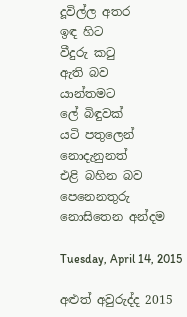දූවිල්ල අතර
ඉඳ හිට
වීදුරු කටු
ඇති බව
යාන්තමට
ලේ බිඳුවක්
යටි පතුලෙන්
නොදැනුනත්
එළි බහින බව
පෙනෙනතුරු
නොසිතෙන අන්දම

Tuesday, April 14, 2015

අළුත් අවුරුද්ද 2015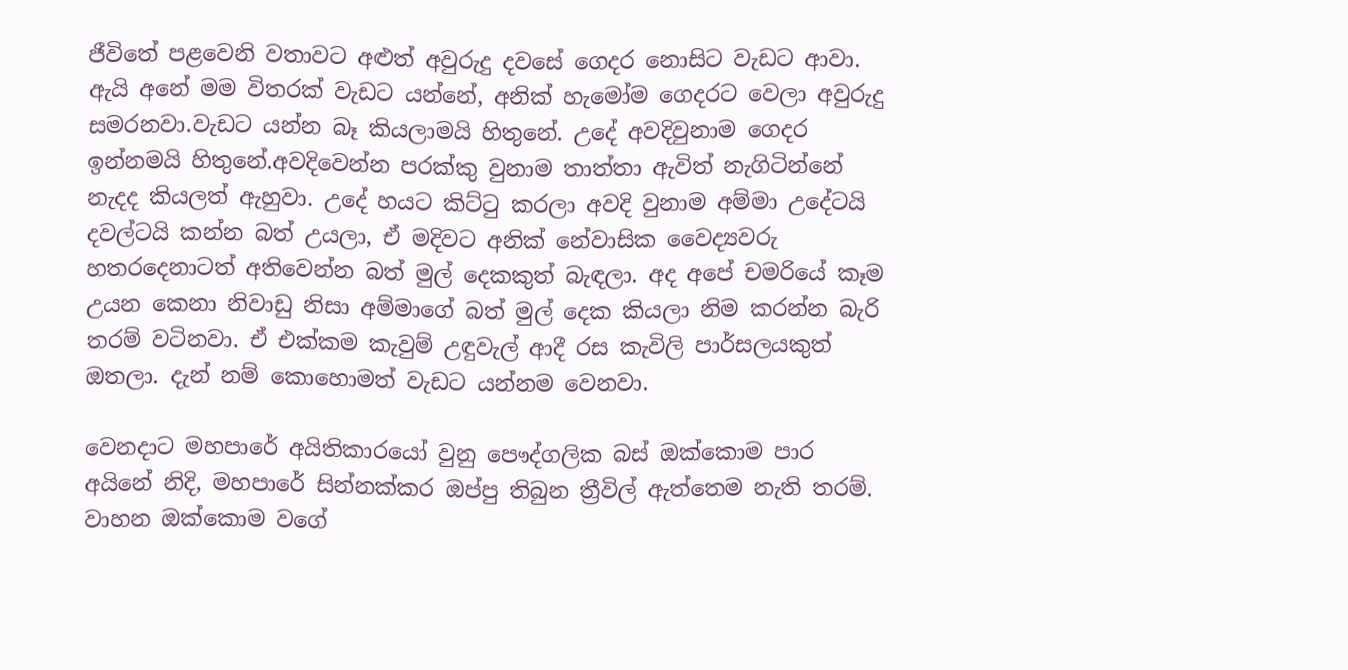ජීවිතේ පළවෙනි වතාවට අළුත් අවුරුදු දවසේ ගෙදර නොසිට වැඩට ආවා. ඇයි අනේ මම විතරක් වැඩට යන්නේ, අනික් හැමෝම ගෙදරට වෙලා අවුරුදු සමරනවා.වැඩට යන්න බෑ කියලාමයි හිතුනේ. උදේ අවදිවුනාම ගෙදර ඉන්නමයි හිතුනේ.අවදිවෙන්න පරක්කු වුනාම තාත්තා ඇවිත් නැගිටින්නේ නැදද කියලත් ඇහුවා. උදේ හයට කිට්ටු කරලා අවදි වුනාම අම්මා උදේටයි දවල්ටයි කන්න බත් උයලා, ඒ මදිවට අනික් නේවාසික වෛද්‍යවරු හතරදෙනාටත් අතිවෙන්න බත් මුල් දෙකකුත් බැඳලා. අද අපේ චමරියේ කෑම උයන කෙනා නිවාඩු නිසා අම්මාගේ බත් මුල් දෙක කියලා නිම කරන්න බැරි තරම් වටිනවා. ඒ එක්කම කැවුම් උඳුවැල් ආදී රස කැවිලි පාර්සලයකුත් ඔතලා. දැන් නම් කොහොමත් වැඩට යන්නම වෙනවා.

වෙනදාට මහපාරේ අයිතිකාරයෝ වුනු පෞද්ගලික බස් ඔක්කොම පාර අයිනේ නිදි, මහපාරේ සින්නක්කර ඔප්පු තිබුන ත්‍රීවිල් ඇත්තෙම නැති තරම්. වාහන ඔක්කොම වගේ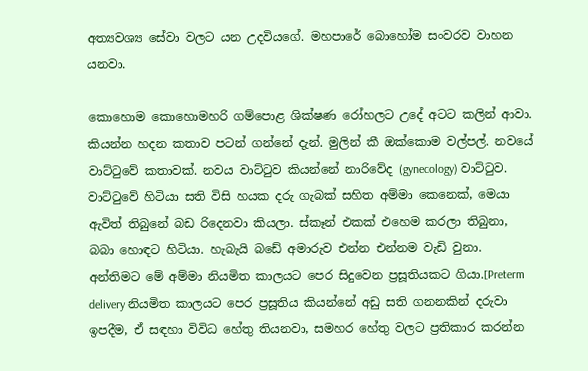අත්‍යවශ්‍ය සේවා වලට යන උදවියගේ. මහපාරේ බොහෝම සංවරව වාහන යනවා.

කොහොම කොහොමහරි ගම්පොළ ශික්ෂණ රෝහලට උදේ අටට කලින් ආවා. කියන්න හදන කතාව පටන් ගන්නේ දැන්. මුලින් කී ඔක්කොම වල්පල්. නවයේ වාට්ටුවේ කතාවක්. නවය වාට්ටුව කියන්නේ නාරිවේද (gynecology) වාට්ටුව. වාට්ටුවේ හිටියා සති විසි හයක දරු ගැබක් සහිත අම්මා කෙනෙක්, මෙයා ඇවිත් තිබුනේ බඩ රිදෙනවා කියලා. ස්කෑන් එකක් එහෙම කරලා තිබුනා, බබා හොඳට හිටියා. හැබැයි බඩේ අමාරුව එන්න එන්නම වැඩි වුනා. අන්තිමට මේ අම්මා නියමිත කාලයට පෙර සිදුවෙන ප්‍රසූතියකට ගියා.[Preterm delivery නියමිත කාලයට පෙර ප්‍රසූතිය කියන්නේ අඩු සති ගනනකින් දරුවා ඉපදීම, ඒ සඳහා විවිධ හේතු තියනවා, සමහර හේතු වලට ප්‍රතිකාර කරන්න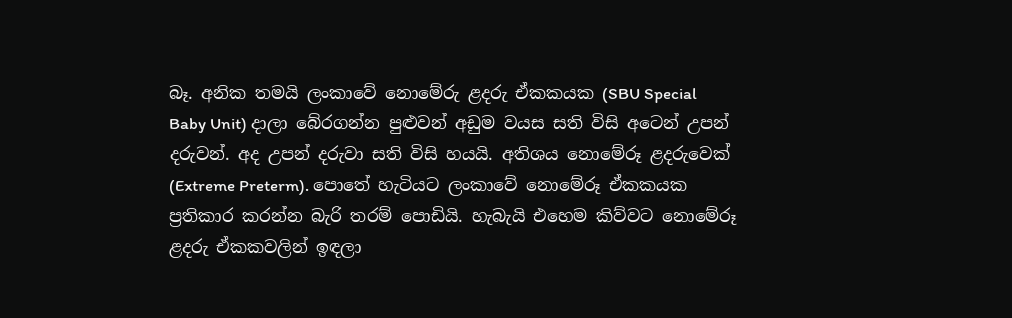බෑ. අනික තමයි ලංකාවේ නොමේරු ළදරු ඒකකයක (SBU Special Baby Unit) දාලා බේරගන්න පුළුවන් අඩුම වයස සති විසි අටෙන් උපන් දරුවන්. අද උපන් දරුවා සති විසි හයයි. අතිශය නොමේරූ ළදරුවෙක් (Extreme Preterm). පොතේ හැටියට ලංකාවේ නොමේරූ ඒකකයක ප්‍රතිකාර කරන්න බැරි තරම් පොඩියි. හැබැයි එහෙම කිව්වට නොමේරූ ළදරු ඒකකවලින් ඉඳලා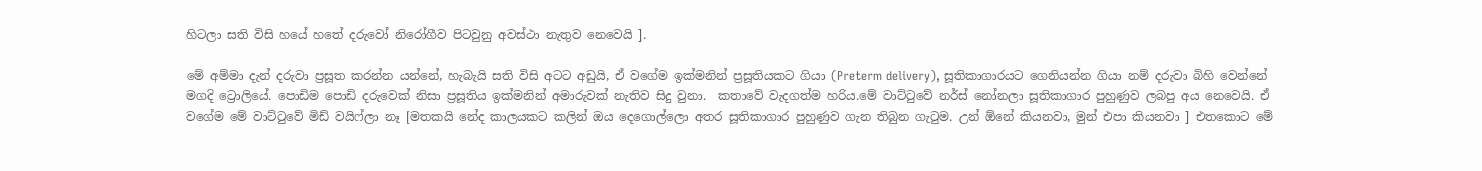හිටලා සති විසි හයේ හතේ දරුවෝ නිරෝගීව පිටවුනු අවස්ථා නැතුව නෙවෙයි ].

මේ අම්මා දැන් දරුවා ප්‍රසූත කරන්න යන්නේ, හැබැයි සති විසි අටට අඩුයි, ඒ වගේම ඉක්මනින් ප්‍රසූතියකට ගියා (Preterm delivery), සූතිකාගාරයට ගෙනියන්න ගියා නම් දරුවා බිහි වෙන්නේ මගදි ට්‍රොලියේ. පොඩිම පොඩි දරුවෙක් නිසා ප්‍රසූතිය ඉක්මනින් අමාරුවක් නැතිව සිදු වුනා.  කතාවේ වැදගත්ම හරිය.මේ වාට්ටුවේ නර්ස් නෝනලා සූතිකාගාර පුහුණුව ලබපු අය නෙවෙයි. ඒ වගේම මේ වාට්ටුවේ මිඩ් වයිෆ්ලා නෑ [මතකයි නේද කාලයකට කලින් ඔය දෙගොල්ලො අතර සූතිකාගාර පුහුණුව ගැන තිබුන ගැටුම. උන් ඕනේ කියනවා, මුන් එපා කියනවා ] එතකොට මේ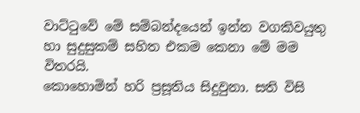වාට්ටුවේ මේ සම්බන්දයෙන් ඉන්න වගකිවයුතු හා සුදුසුකම් සහිත එකම කෙනා මේ මම විතරයි.
කොහොමින් හරි ප්‍රසූතිය සිදුවුනා. සති විසි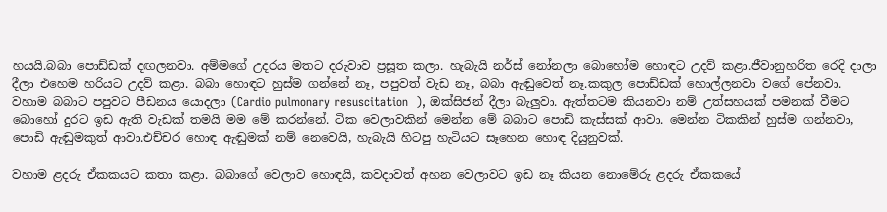හයයි.බබා පොඩ්ඩක් දඟලනවා. අම්මගේ උදරය මතට දරුවාව ප්‍රසූත කලා. හැබැයි නර්ස් නෝනලා බොහෝම හොඳට උදව් කළා.ජීවානුහරිත රෙදි දාලා දීලා එහෙම හරියට උදව් කළා. බබා හොඳට හුස්ම ගන්නේ නෑ, පපුවත් වැඩ නෑ, බබා ඇඬුවෙත් නෑ.කකුල පොඩ්ඩක් හොල්ලනවා වගේ පේනවා. වහාම බබාට පපුවට පීඩනය යොදලා (Cardio pulmonary resuscitation  ), ඔක්සිජන් දීලා බැලුවා. ඇත්තටම කියනවා නම් උත්සහයක් පමනක් වීමට බොහෝ දුරට ඉඩ ඇති වැඩක් තමයි මම මේ කරන්නේ. ටික වෙලාවකින් මෙන්න මේ බබාට පොඩි කැස්සක් ආවා. මෙන්න ටිකකින් හුස්ම ගන්නවා, පොඩි ඇඬුමකුත් ආවා.එච්චර හොඳ ඇඬුමක් නම් නෙවෙයි, හැබැයි හිටපු හැටියට සෑහෙන හොඳ දියුනුවක්.

වහාම ළදරු ඒකකයට කතා කළා. බබාගේ වෙලාව හොඳයි, කවදාවත් අහන වෙලාවට ඉඩ නෑ කියන නොමේරු ළදරු ඒකකයේ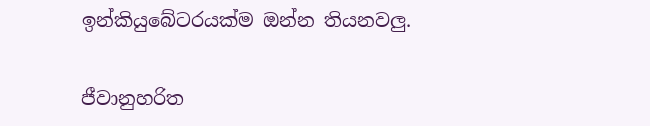ඉන්කියුබේටරයක්ම ඔන්න තියනවලු.

ජීවානුහරිත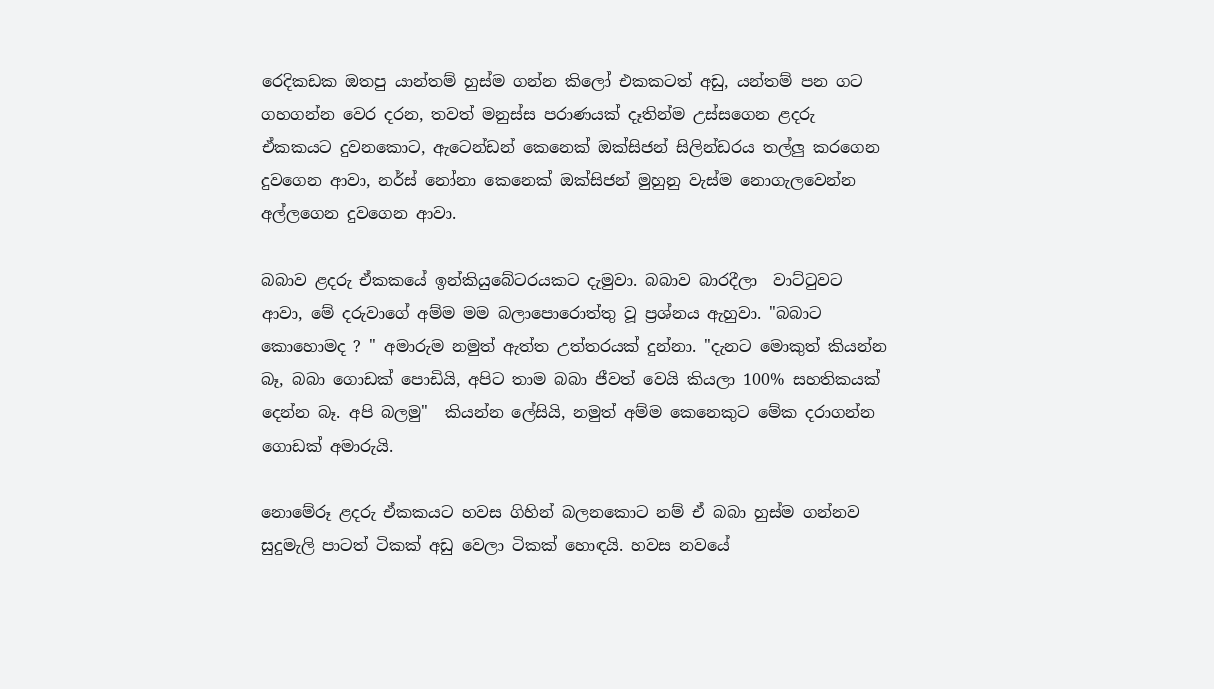රෙදිකඩක ඔතපු යාන්තම් හුස්ම ගන්න කිලෝ එකකටත් අඩු, යන්තම් පන ගට ගහගන්න වෙර දරන, තවත් මනුස්ස පරාණයක් දෑතින්ම උස්සගෙන ළදරු ඒකකයට දුවනකොට, ඇටෙන්ඩන් කෙනෙක් ඔක්සිජන් සිලින්ඩරය තල්ලු කරගෙන දුවගෙන ආවා, නර්ස් නෝනා කෙනෙක් ඔක්සිජන් මුහුනු වැස්ම නොගැලවෙන්න අල්ලගෙන දුවගෙන ආවා.

බබාව ළදරු ඒකකයේ ඉන්කියුබේටරයකට දැමුවා. බබාව බාරදීලා  වාට්ටුවට ආවා, මේ දරුවාගේ අම්ම මම බලාපොරොත්තු වූ ප්‍රශ්නය ඇහුවා. "බබාට කොහොමද ? " අමාරුම නමුත් ඇත්ත උත්තරයක් දුන්නා. "දැනට මොකුත් කියන්න බෑ, බබා ගොඩක් පොඩියි, අපිට තාම බබා ජීවත් වෙයි කියලා 100% සහතිකයක් දෙන්න බෑ. අපි බලමු"  කියන්න ලේසියි, නමුත් අම්ම කෙනෙකුට මේක දරාගන්න ගොඩක් අමාරුයි.

නොමේරූ ළදරු ඒකකයට හවස ගිහින් බලනකොට නම් ඒ බබා හුස්ම ගන්නව සුදුමැලි පාටත් ටිකක් අඩු වෙලා ටිකක් හොඳයි. හවස නවයේ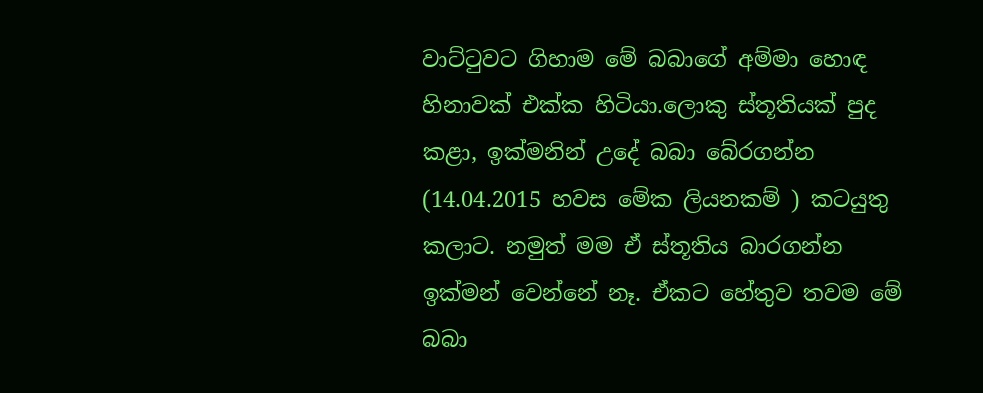වාට්ටුවට ගිහාම මේ බබාගේ අම්මා හොඳ හිනාවක් එක්ක හිටියා.ලොකු ස්තූතියක් පුද කළා, ඉක්මනින් උදේ බබා බේරගන්න (14.04.2015 හවස මේක ලියනකම් ) කටයුතු කලාට. නමුත් මම ඒ ස්තූතිය බාරගන්න ඉක්මන් වෙන්නේ නෑ. ඒකට හේතුව තවම මේ බබා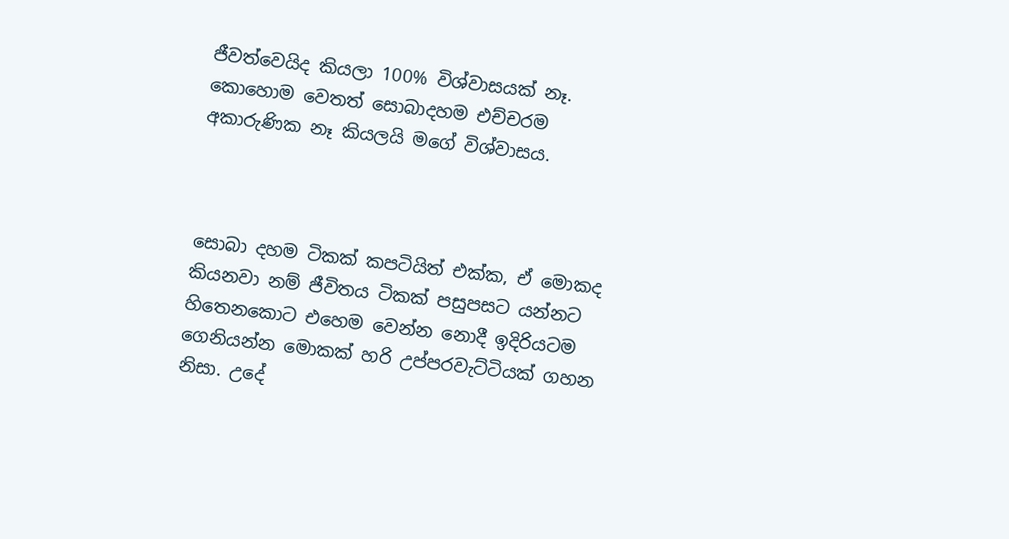ජීවත්වෙයිද කියලා 100% විශ්වාසයක් නෑ. කොහොම වෙතත් සොබාදහම එච්චරම අකාරුණික නෑ කියලයි මගේ විශ්වාසය.



සොබා දහම ටිකක් කපටියිත් එක්ක, ඒ මොකද කියනවා නම් ජීවිතය ටිකක් පසුපසට යන්නට හිතෙනකොට එහෙම වෙන්න නොදී ඉදිරියටම ගෙනියන්න මොකක් හරි උප්පරවැට්ටියක් ගහන නිසා. උදේ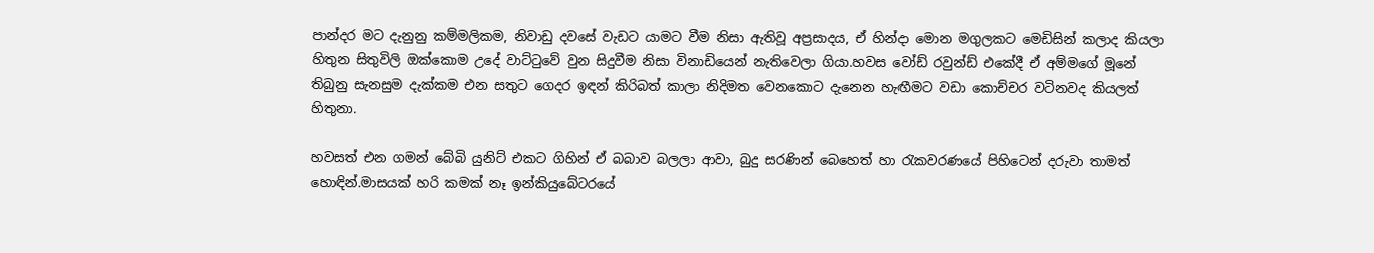පාන්දර මට දැනුනු කම්මලිකම, නිවාඩු දවසේ වැඩට යාමට වීම නිසා ඇතිවූ අප්‍රසාදය, ඒ හින්දා මොන මගුලකට මෙඩිසින් කලාද කියලා හිතුන සිතුවිලි ඔක්කොම උදේ වාට්ටුවේ වුන සිදුවීම නිසා විනාඩියෙන් නැතිවෙලා ගියා.හවස වෝඩ් රවුන්ඩ් එකේදී ඒ අම්මගේ මූනේ තිබුනු සැනසුම දැක්කම එන සතුට ගෙදර ඉඳන් කිරිබත් කාලා නිදිමත වෙනකොට දැනෙන හැඟීමට වඩා කොච්චර වටිනවද කියලත් හිතුනා.

හවසත් එන ගමන් බේබි යුනිට් එකට ගිහින් ඒ බබාව බලලා ආවා, බුදු සරණින් බෙහෙත් හා රැකවරණයේ පිහිටෙන් දරුවා තාමත් හොඳින්.මාසයක් හරි කමක් නෑ ඉන්කියුබේටරයේ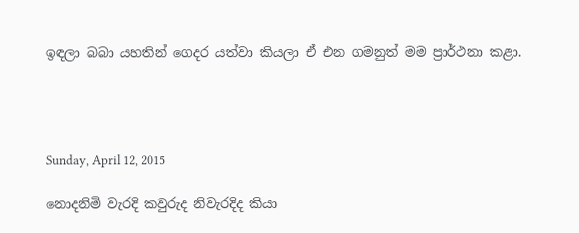ඉඳලා බබා යහතින් ගෙදර යත්වා කියලා ඒ එන ගමනුත් මම ප්‍රාර්ථනා කළා.




Sunday, April 12, 2015

නොදනිමි වැරදි කවුරුද නිවැරදිද කියා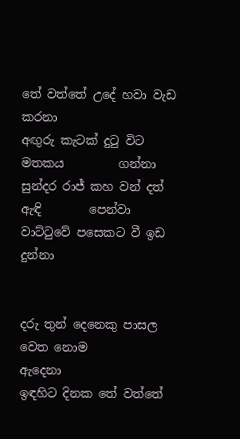තේ වත්තේ උදේ හවා වැඩ             කරනා
අඟුරු කැටක් දුටු විට මතකය         ගන්නා
සුන්දර රාජ් කහ වන් දත් ඇඳි        පෙන්වා
වාට්ටුවේ පසෙකට වී ඉඩ               දුන්නා


දරු තුන් දෙනෙකු පාසල වෙත නොම        ඇදෙනා
ඉඳහිට දිනක තේ වත්තේ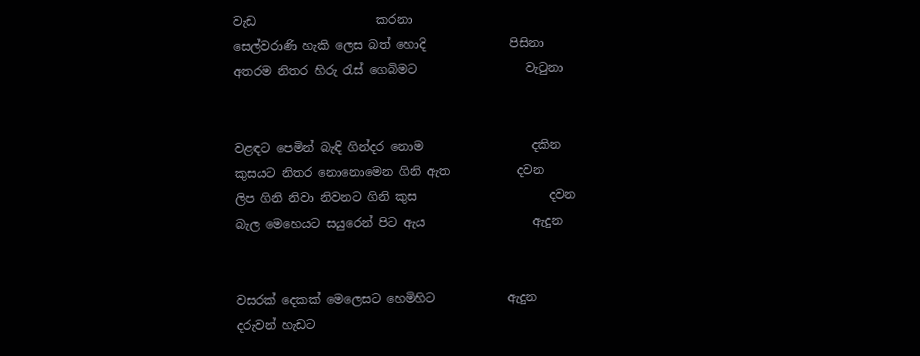වැඩ                    කරනා
සෙල්වරාණි හැකි ලෙස බත් හොදි              පිසිනා
අතරම නිතර හිරු රැස් ගෙබිමට                  වැටුනා


වළඳට පෙමින් බැඳි ගින්දර නොම                  දකින
කුසයට නිතර නොනොමෙන ගිනි ඇත           දවන
ලිප ගිනි නිවා නිවනට ගිනි කුස                      දවන
බැල මෙහෙයට සයුරෙන් පිට ඇය                  ඇදුන


වසරක් දෙකක් මෙලෙසට හෙමිහිට            ඇදුන
දරුවන් හැඩට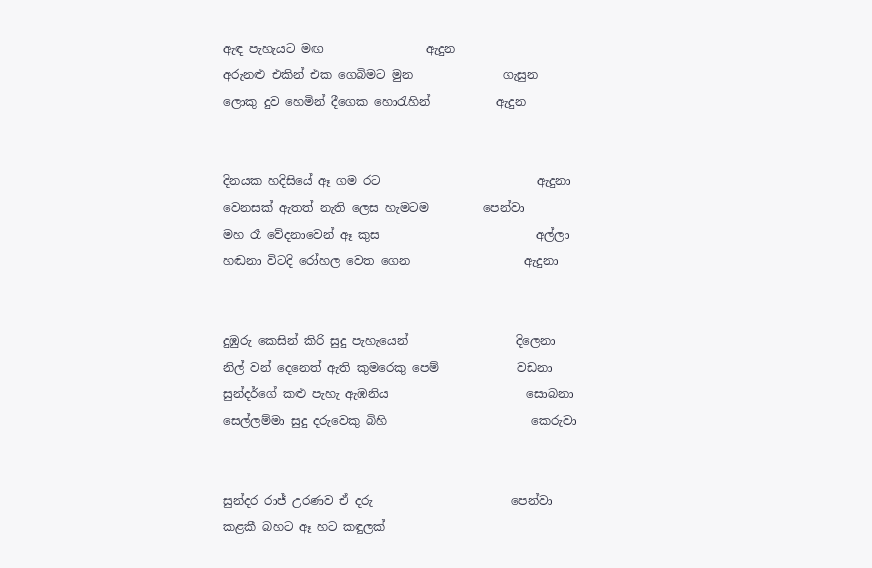ඇඳ පැහැයට මඟ                 ඇදුන
අරුනළු එකින් එක ගෙබිමට මුන               ගැසුන
ලොකු දුව හෙමින් දීගෙක හොරැහින්           ඇදුන


දිනයක හදිසියේ ඈ ගම රට                          ඇදුනා
වෙනසක් ඇතත් නැති ලෙස හැමටම         පෙන්වා
මහ රෑ වේදනාවෙන් ඈ කුස                          අල්ලා
හඬනා විටදි රෝහල වෙත ගෙන                   ඇදුනා


දුඹුරු කෙසින් කිරි සුදු පැහැයෙන්                  දිලෙනා
නිල් වන් දෙනෙත් ඇති කුමරෙකු පෙම්             වඩනා
සුන්දර්ගේ කළු පැහැ ඇඹනිය                       සොබනා
සෙල්ලම්මා සුදු දරුවෙකු බිහි                        කෙරුවා


සුන්දර රාජ් උරණව ඒ දරු                       පෙන්වා
කළකී බහට ඈ හට කඳුලක්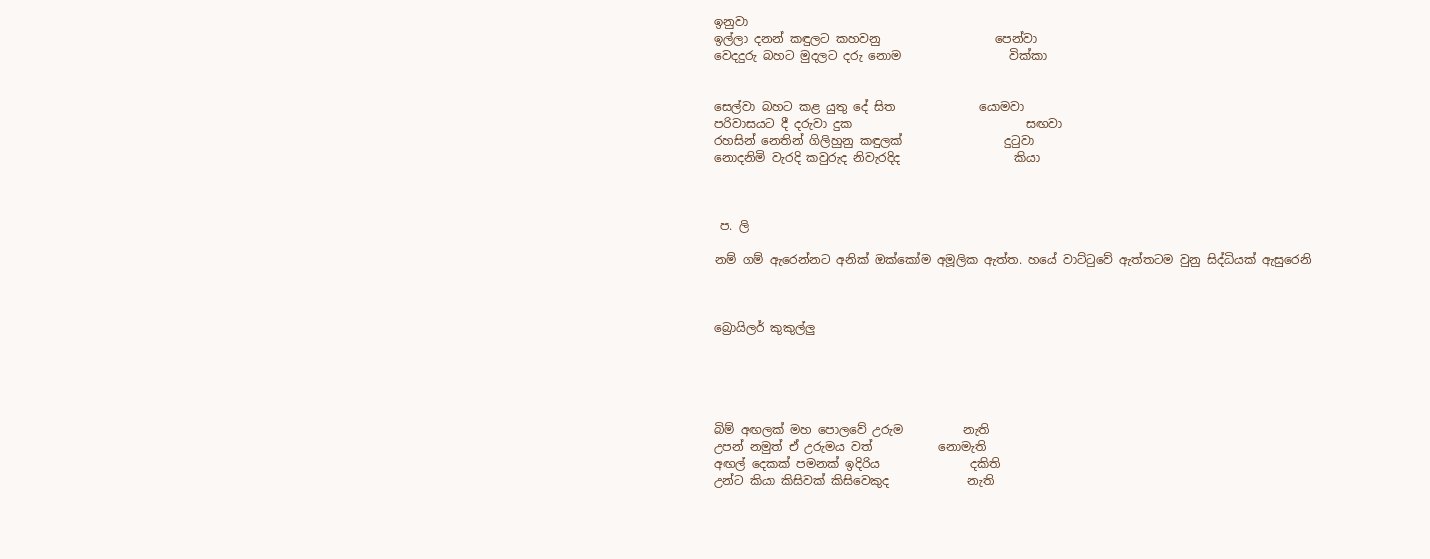ඉනුවා
ඉල්ලා දනන් කඳුලට කහවනු                   පෙන්වා
වෙදදුරු බහට මුදලට දරු නොම                  වික්කා


සෙල්වා බහට කළ යුතු දේ සිත              යොමවා
පරිවාසයට දී දරුවා දුක                             සඟවා
රහසින් නෙතින් ගිලිහුනු කඳුලක්                 දුටුවා
නොදනිමි වැරදි කවුරුද නිවැරදිද                   කියා



 ප. ලි

නම් ගම් ඇරෙන්නට අනික් ඔක්කෝම අමූලික ඇත්ත. හයේ වාට්ටුවේ ඇත්තටම වුනු සිද්ධියක් ඇසුරෙනි



බ්‍රොයිලර් කුකුල්ලු





බිම් අඟලක් මහ පොලවේ උරුම          නැති
උපන් නමුත් ඒ උරුමය වත්           නොමැති
අඟල් දෙකක් පමනක් ඉදිරිය               දකිති
උන්ට කියා කිසිවක් කිසිවෙකුද             නැති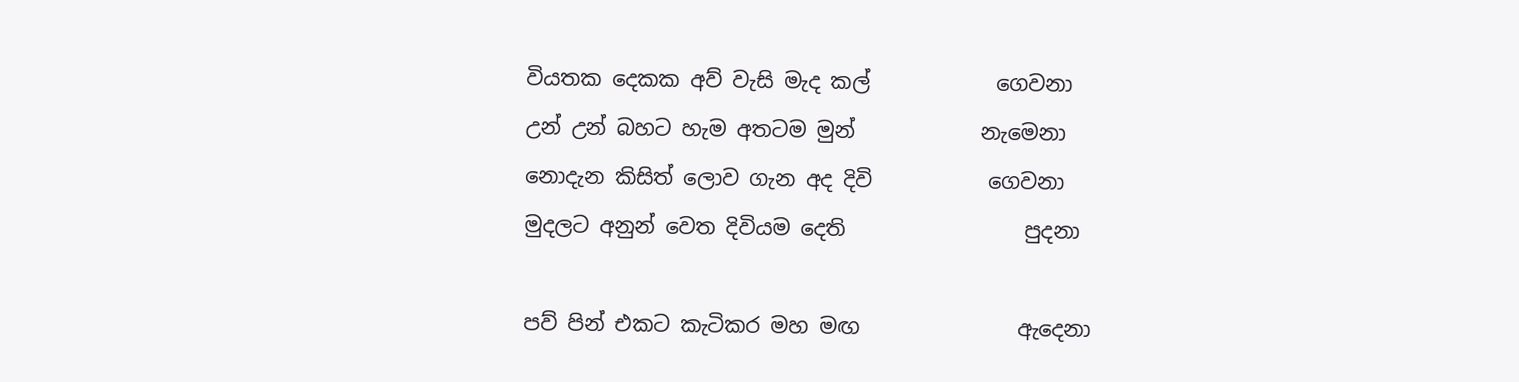වියතක දෙකක අව් වැසි මැද කල්            ගෙවනා
උන් උන් බහට හැම අතටම මුන්            නැමෙනා
නොදැන කිසිත් ලොව ගැන අද දිවි           ගෙවනා
මුදලට අනුන් වෙත දිවියම දෙති                 පුදනා

පව් පින් එකට කැටිකර මහ මඟ               ඇදෙනා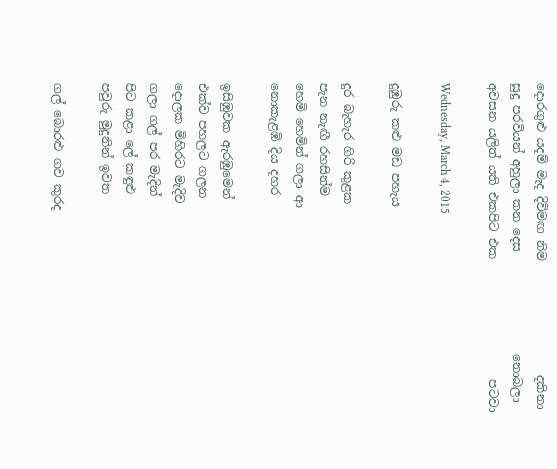දොරගුළු යදම් මැද දිවිමඟ නිම                   දකිනා
සුදු පරවියන් අහුලා කන දෙස                 නොබලා
අවසන යලිත් යති එකපිට එක                    පටවා

Wednesday, March 4, 2015

දුඹුරු කළු මඩ පහැය

දුර බැහැර ගිරි කුළක
පැන නැඟී රහසින්ම
හෙමි හෙමින් ගලා ආ
නොකැළඹි දිය දහර

ඉසිඹුවක ඇරඹුමෙන්
එක්ව පහලට ගලන
දොලක මිහිරට මැදිව
ගලා ගල් පර මැදින්
පිට කළා ලේ කඳුළු
පවුරු මුදුනින් ඉවත

ගල් බොරළු ගව කුරද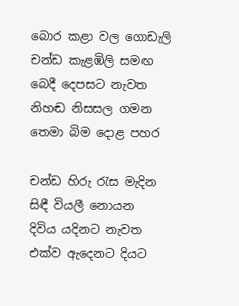බොර කළා වල ගොඩැලි
චන්ඩ කැළඹිලි සමඟ
බෙදී දෙපසට නැවත
නිහඬ නිසසල ගමන
තෙමා බිම දොළ පහර

චන්ඩ හිරු රැස මැදින
සිඳී වියලී නොයන
දිවිය යදිනට නැවත
එක්ව ඇදෙනට දියට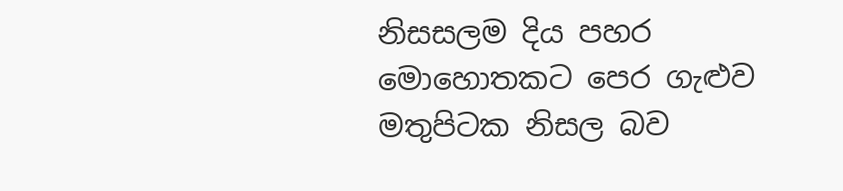නිසසලම දිය පහර
මොහොතකට පෙර ගැළුව
මතුපිටක නිසල බව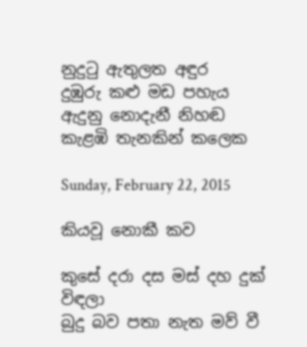නුදුටු ඇතුලත අඳුර
දුඹුරු කළු මඩ පහැය
ඇදුනු නොදැනී නිහඬ
කැළඹි තැනකින් කලෙක

Sunday, February 22, 2015

කියවූ නොකී කව

කුසේ දරා දස මස් දහ දුක්                     විඳලා
බුදු බව පතා නැත මව් වී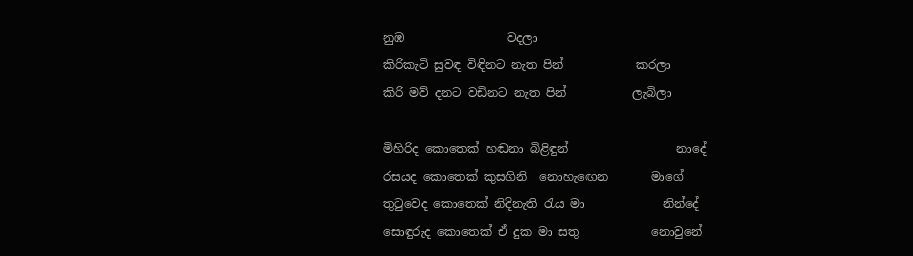නුඹ                 වදලා
කිරිකැටි සුවඳ විඳිනට නැත පින්            කරලා
කිරි මව් දනට වඩිනට නැත පින්           ලැබිලා

මිහිරිද කොතෙක් හඬනා බිළිඳුන්                  නාදේ
රසයද කොතෙක් කුසගිනි  නොහැඟෙන       මාගේ
තුටුවෙද කොතෙක් නිදිනැති රැය මා             නින්දේ
සොඳුරුද කොතෙක් ඒ දුක මා සතු            නොවුනේ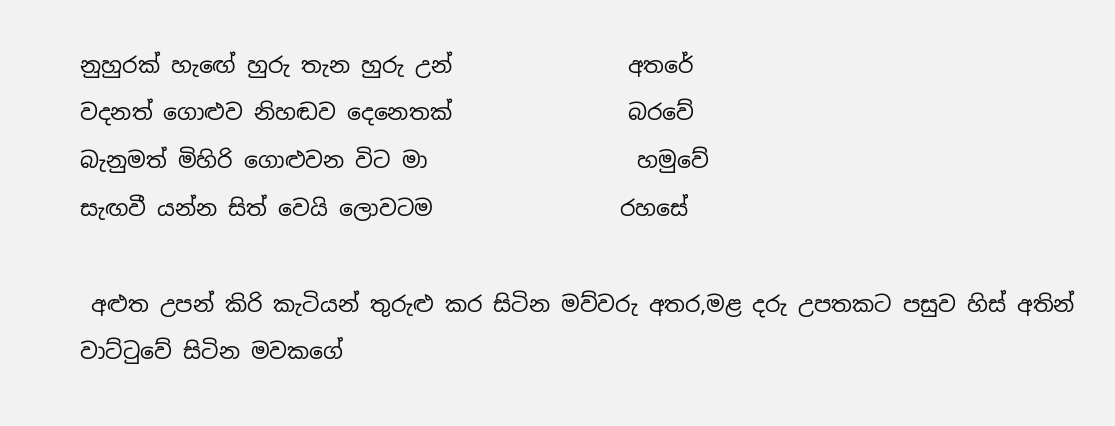නුහුරක් හැඟේ හුරු තැන හුරු උන්                අතරේ
වදනත් ගොළුව නිහඬව දෙනෙතක්                බරවේ
බැනුමත් මිහිරි ගොළුවන විට මා                   හමුවේ
සැඟවී යන්න සිත් වෙයි ලොවටම                 රහසේ

 අළුත උපන් කිරි කැටියන් තුරුළු කර සිටින මව්වරු අතර,මළ දරු උපතකට පසුව හිස් අතින් වාට්ටුවේ සිටින මවකගේ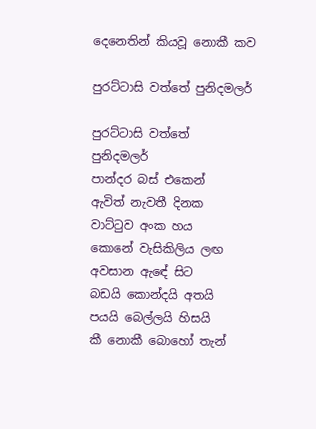දෙනෙතින් කියවූ නොකී කව

පුරට්ටාසි වත්තේ පුනිදමලර්

පුරට්ටාසි වත්තේ
පුනිදමලර්
පාන්දර බස් එකෙන්
ඇවිත් නැවතී දිනක
වාට්ටුව අංක හය
කොනේ වැසිකිලිය ලඟ
අවසාන ඇඳේ සිට
බඩයි කොන්දයි අතයි
පයයි බෙල්ලයි හිසයි
කී නොකී බොහෝ තැන්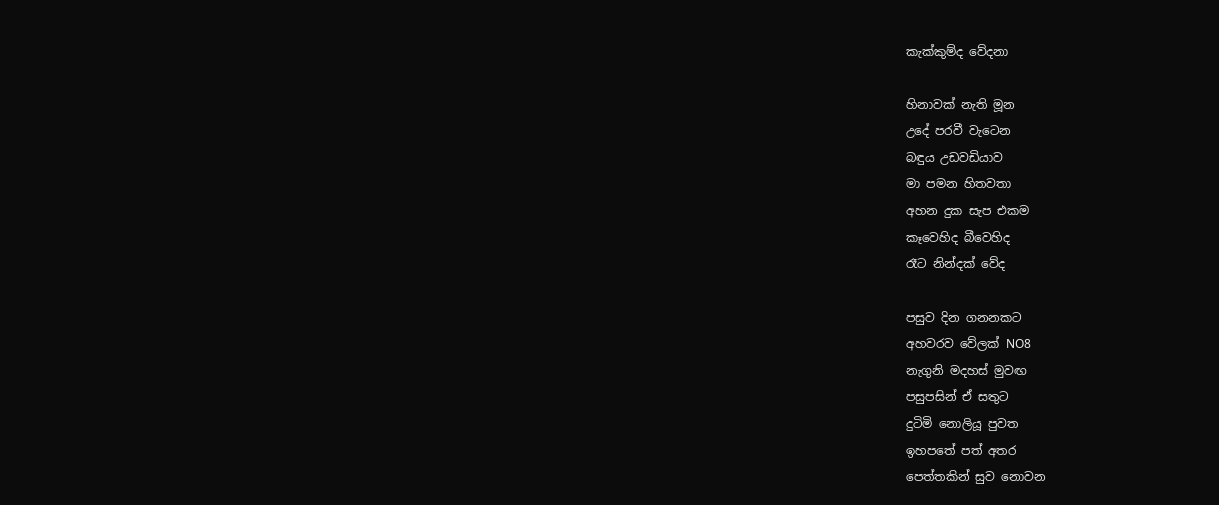කැක්කුම්ද වේදනා

හිනාවක් නැති මූන
උදේ පරවී වැටෙන
බඳුය උඩවඩියාව
මා පමන හිතවතා
අහන දුක සැප එකම
කෑවෙහිද බීවෙහිද
රෑට නින්දක් වේද

පසුව දින ගනනකට
අහවරව වේලක් NO8
නැගුනි මදහස් මුවඟ
පසුපසින් ඒ සතුට
දුටිමි නොලියූ පුවත
ඉහපතේ පත් අතර
පෙත්තකින් සුව නොවන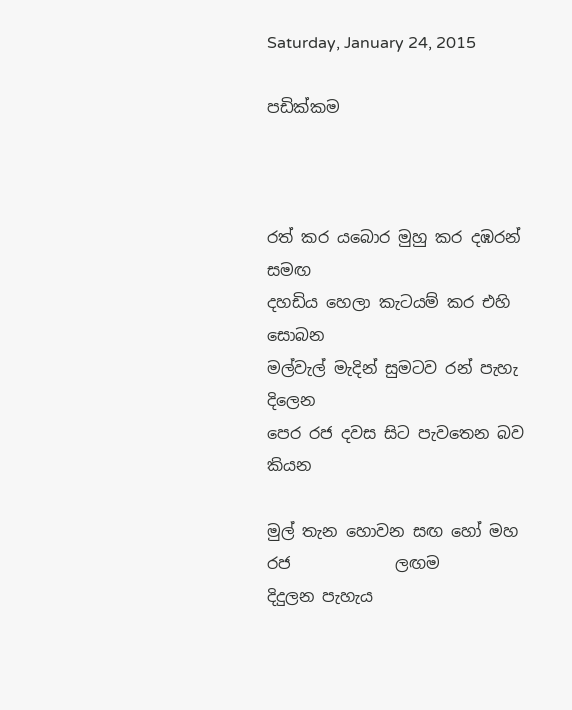Saturday, January 24, 2015

පඩික්කම



රත් කර යබොර මුහු කර දඹරන්                 සමඟ
දහඩිය හෙලා කැටයම් කර එහි                සොබන
මල්වැල් මැදින් සුමටව රන් පැහැ              දිලෙන
පෙර රජ දවස සිට පැවතෙන බව                කියන

මුල් තැන හොවන සඟ හෝ මහ රජ             ලඟම
දිදුලන පැහැය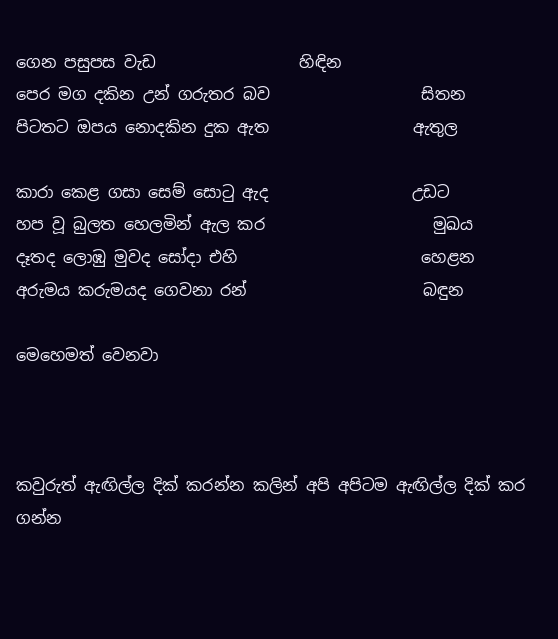ගෙන පසුපස වැඩ                  හිඳින
පෙර මග දකින උන් ගරුතර බව                   සිතන
පිටතට ඔපය නොදකින දුක ඇත                  ඇතුල

කාරා කෙළ ගසා සෙම් සොටු ඇද                  උඩට
හප වූ බුලත හෙලමින් ඇල කර                     මුඛය
දෑතද ලොඹු මුවද සෝදා එහි                       හෙළන
අරුමය කරුමයද ගෙවනා රන්                      බඳුන

මෙහෙමත් වෙනවා



කවුරුත් ඇඟිල්ල දික් කරන්න කලින් අපි අපිටම ඇඟිල්ල දික් කර ගන්න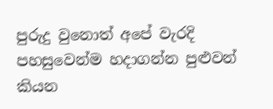පුරුදු වුනොත් අපේ වැරදි පහසුවෙන්ම හදාගන්න පුළුවන් කියන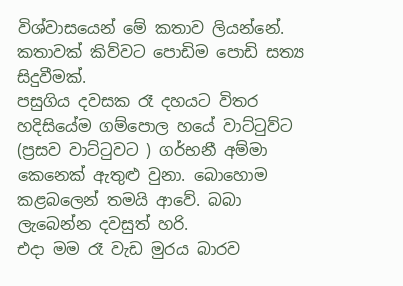විශ්වාසයෙන් මේ කතාව ලියන්නේ. කතාවක් කිව්වට පොඩිම පොඩි සත්‍ය සිදුවීමක්.
පසුගිය දවසක රෑ දහයට විතර හදිසියේම ගම්පොල හයේ වාට්ටුව්ට (ප්‍රසව වාට්ටුවට ) ගර්භනී අම්මා කෙනෙක් ඇතුළු වුනා. බොහොම කළබලෙන් තමයි ආවේ. බබා ලැබෙන්න දවසුත් හරි.
එදා මම රෑ වැඩ මුරය බාරව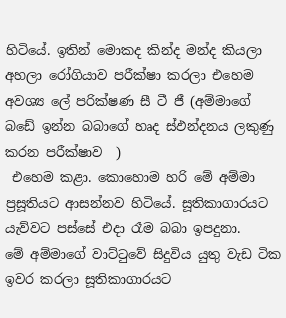හිටියේ. ඉතින් මොකද කින්ද මන්ද කියලා අහලා රෝගියාව පරීක්ෂා කරලා එහෙම අවශ්‍ය ලේ පරික්ෂණ සී ටී ජී (අම්මාගේ බඩේ ඉන්න බබාගේ හෘද ස්ඵන්දනය ලකුණු කරන පරීක්ෂාව  )
 එහෙම කළා. කොහොම හරි මේ අම්මා ප්‍රසූතියට ආසන්නව හිටියේ. සූතිකාගාරයට යැව්වට පස්සේ එදා රෑම බබා ඉපදුනා.
මේ අම්මාගේ වාට්ටුවේ සිදුවිය යුතු වැඩ ටික ඉවර කරලා සූතිකාගාරයට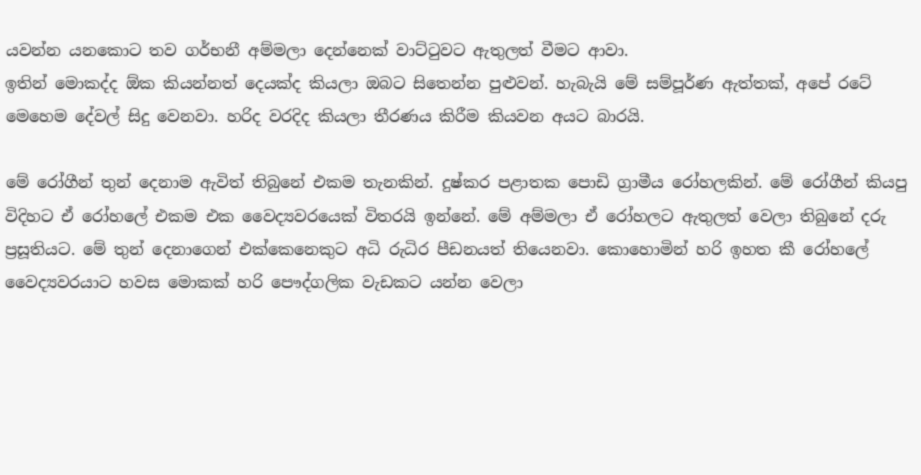යවන්න යනකොට තව ගර්භනී අම්මලා දෙන්නෙක් වාට්ටුවට ඇතුලත් වීමට ආවා.
ඉතින් මොකද්ද ඕක කියන්නත් දෙයක්ද කියලා ඔබට සිතෙන්න පුළුවන්. හැබැයි මේ සම්පූර්ණ ඇත්තක්, අපේ රටේ මෙහෙම දේවල් සිදු වෙනවා. හරිද වරදිද කියලා තීරණය කිරීම කියවන අයට බාරයි.

මේ රෝගීන් තුන් දෙනාම ඇවිත් තිබුනේ එකම තැනකින්. දුෂ්කර පළාතක පොඩි ග්‍රාමීය රෝහලකින්. මේ රෝගීන් කියපු විදිහට ඒ රෝහලේ එකම එක වෛද්‍යවරයෙක් විතරයි ඉන්නේ. මේ අම්මලා ඒ රෝහලට ඇතුලත් වෙලා තිබුනේ දරු ප්‍රසූතියට. මේ තුන් දෙනාගෙන් එක්කෙනෙකුට අධි රුධිර පීඩනයත් තියෙනවා. කොහොමින් හරි ඉහත කී රෝහලේ වෛද්‍යවරයාට හවස මොකක් හරි පෞද්ගලික වැඩකට යන්න වෙලා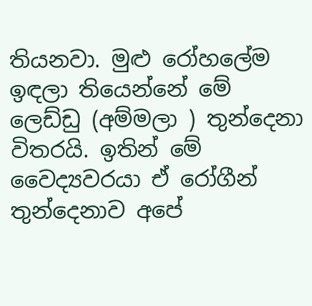තියනවා. මුළු රෝහලේම ඉඳලා තියෙන්නේ මේ ලෙඩ්ඩු (අම්මලා ) තුන්දෙනා විතරයි. ඉතින් මේ වෛද්‍යවරයා ඒ රෝගීන් තුන්දෙනාව අපේ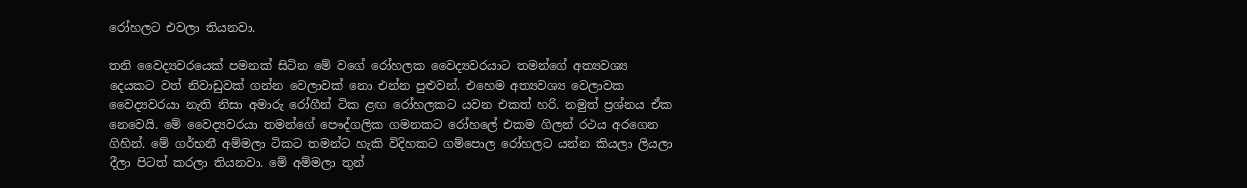රෝහලට එවලා තියනවා.

තනි වෛද්‍යවරයෙක් පමනක් සිටින මේ වගේ රෝහලක වෛද්‍යවරයාට තමන්ගේ අත්‍යවශ්‍ය දෙයකට වත් නිවාඩුවක් ගන්න වෙලාවක් නො එන්න පුළුවන්. එහෙම අත්‍යවශ්‍ය වෙලාවක වෛද්‍යවරයා නැති නිසා අමාරු රෝගීන් ටික ළඟ රෝහලකට යවන එකත් හරි. නමුත් ප්‍රශ්නය ඒක නෙවෙයි. මේ වෛද්‍යවරයා තමන්ගේ පෞද්ගලික ගමනකට රෝහලේ එකම ගිලන් රථය අරගෙන ගිහින්. මේ ගර්භනී අම්මලා ටිකට තමන්ට හැකි විදිහකට ගම්පොල රෝහලට යන්න කියලා ලියලා දීලා පිටත් කරලා තියනවා. මේ අම්මලා තුන්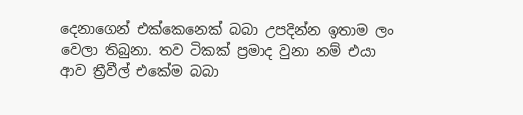දෙනාගෙන් එක්කෙනෙක් බබා උපදින්න ඉතාම ලං  වෙලා තිබුනා. තව ටිකක් ප්‍රමාද වුනා නම් එයා ආව ත්‍රීවීල් එකේම බබා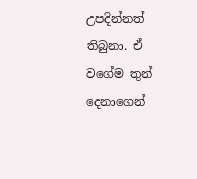උපදින්නත් තිබුනා. ඒ වගේම තුන් දෙනාගෙන්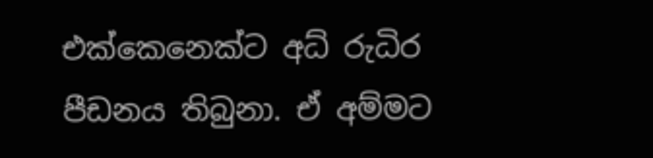එක්කෙනෙක්ට අධ් රුධිර පීඩනය තිබුනා. ඒ අම්මට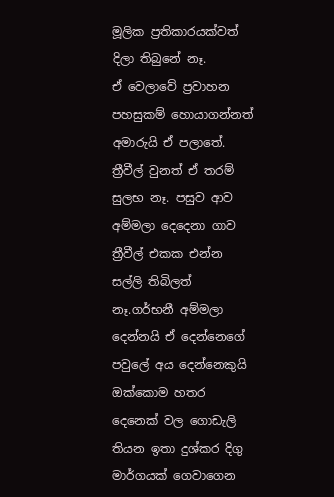මූලික ප්‍රතිකාරයක්වත් දිලා තිබුනේ නෑ.
ඒ වෙලාවේ ප්‍රවාහන පහසුකම් හොයාගන්නත් අමාරුයි ඒ පලාතේ. ත්‍රීවීල් වුනත් ඒ තරම් සුලභ නෑ. පසුව ආව අම්මලා දෙදෙනා ගාව ත්‍රීවීල් එකක එන්න සල්ලි තිබිලත් නෑ.ගර්භනී අම්මලා දෙන්නයි ඒ දෙන්නෙගේ පවුලේ අය දෙන්නෙකුයි ඔක්කොම හතර දෙනෙක් වල ගොඩැලි තියන ඉතා දුශ්කර දිගු මාර්ගයක් ගෙවාගෙන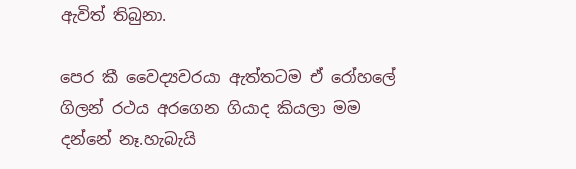ඇවිත් තිබුනා.

පෙර කී වෛද්‍යවරයා ඇත්තටම ඒ රෝහලේ ගිලන් රථය අරගෙන ගියාද කියලා මම දන්නේ නෑ.හැබැයි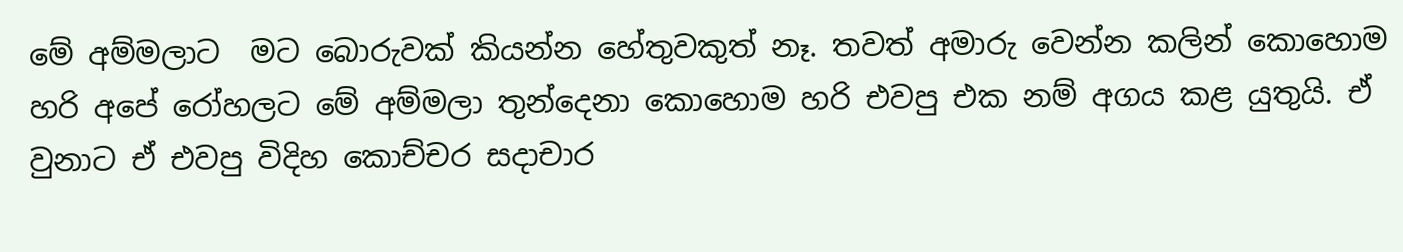මේ අම්මලාට  මට බොරුවක් කියන්න හේතුවකුත් නෑ. තවත් අමාරු වෙන්න කලින් කොහොම හරි අපේ රෝහලට මේ අම්මලා තුන්දෙනා කොහොම හරි එවපු එක නම් අගය කළ යුතුයි. ඒ වුනාට ඒ එවපු විදිහ කොච්චර සදාචාර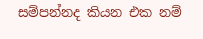සම්පන්නද කියන එක නම්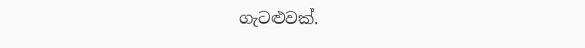ගැටළුවක්.